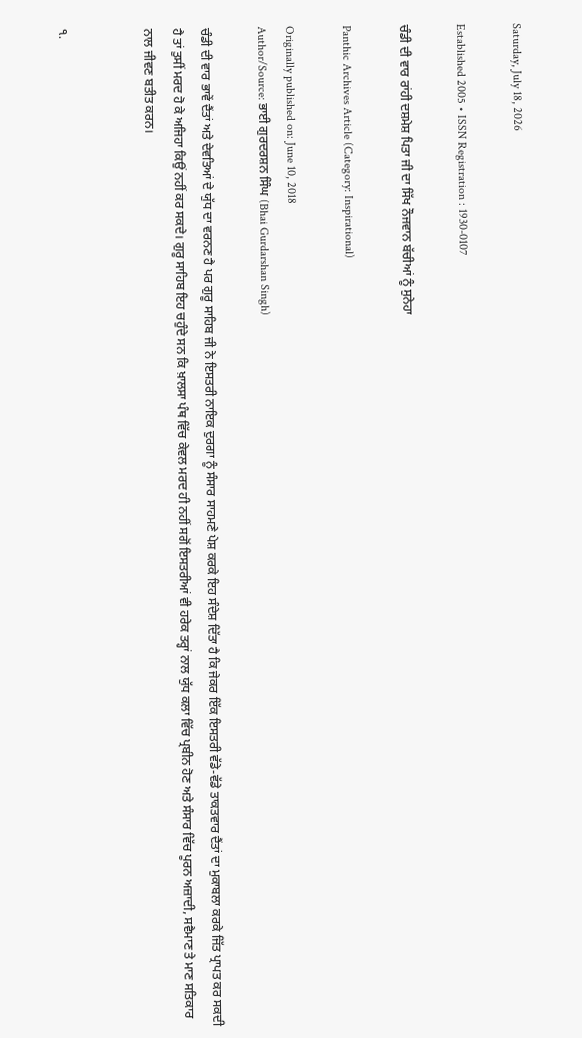Saturday, July 18, 2026

Established 2005 • ISSN Registration : 1930-0107

ਚੰਡੀ ਦੀ ਵਾਰ ਰਾਂਹੀ ਦਸ਼ਮੇਸ਼ ਪਿਤਾ ਜੀ ਦਾ ਸਿੱਖ ਨੌਜਵਾਨ ਬੱਚੀਆਂ ਨੂੰ ਸੁਨੇਹਾ

Panthic Archives Article (Category: Inspirational)

Originally published on: June 10, 2018
Author/Source: ਭਾਈ ਗੁਰਦਰਸ਼ਨ ਸਿੰਘ (Bhai Gurdarshan Singh)

ਚੰਡੀ ਦੀ ਵਾਰ ਭਾਵੇਂ ਦੈਂਤਾਂ ਅਤੇ ਦੇਵਤਿਆਂ ਦੇ ਯੁੱਧ ਦਾ ਵਰਨਣ ਹੈ ਪਰ ਗੁਰੂ ਸਾਹਿਬ ਜੀ ਨੇ ਇਸਤਰੀ ਨਾਇਕ ਦੁਰਗਾ ਨੂੰ ਸੰਸਾਰ ਸਾਹਮਣੇ ਪੇਸ਼ ਕਰਕੇ ਇਹ ਸੰਦੇਸ਼ ਦਿੱਤਾ ਹੈ ਕਿ ਜੇਕਰ ਇੱਕ ਇਸਤਰੀ ਵੱਡੇ-ਵੱਡੇ ਤਾਕਤਵਾਰ ਦੈਂਤਾਂ ਦਾ ਮੁਕਾਬਲਾ ਕਰਕੇ ਜਿੱਤ ਪ੍ਰਾਪਤ ਕਰ ਸਕਦੀ ਹੈ ਤਾਂ ਤੁਸੀਂ ਮਰਦ ਹੋ ਕੇ ਅਜਿਹਾ ਕਿਉਂ ਨਹੀਂ ਕਰ ਸਕਦੇ। ਗੁਰੂ ਸਾਹਿਬ ਇਹ ਚਹੁੰਦੇ ਸਨ ਕਿ ਖ਼ਾਲਸਾ ਪੰਥ ਵਿੱਚ ਕੇਵਲ ਮਰਦ ਹੀ ਨਹੀਂ ਸਗੋਂ ਇਸਤਰੀਆਂ ਵੀ ਹਰੇਕ ਤਰ੍ਹਾਂ ਨਾਲ ਯੁੱਧ ਕਲਾ ਵਿੱਚ ਪ੍ਰਬੀਨ ਹੋਣ ਅਤੇ ਸੰਸਾਰ ਵਿੱਚ ਪੂਰਨ ਅਜ਼ਾਦੀ, ਸਵੈਮਾਣ ਤੇ ਮਾਣ ਸਤਿਕਾਰ ਨਾਲ ਜੀਵਣ ਬਤੀਤ ਕਰਨ।


੧.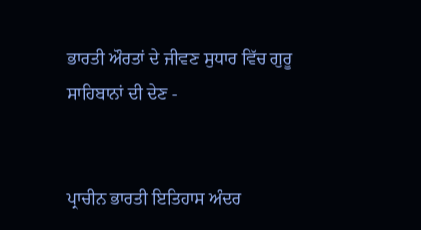ਭਾਰਤੀ ਔਰਤਾਂ ਦੇ ਜੀਵਣ ਸੁਧਾਰ ਵਿੱਚ ਗੁਰੂ ਸਾਹਿਬਾਨਾਂ ਦੀ ਦੇਣ -


ਪ੍ਰਾਚੀਨ ਭਾਰਤੀ ਇਤਿਹਾਸ ਅੰਦਰ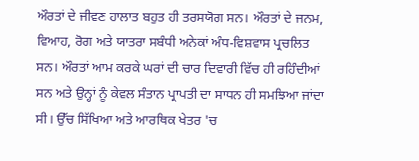ਔਰਤਾਂ ਦੇ ਜੀਵਣ ਹਾਲਾਤ ਬਹੁਤ ਹੀ ਤਰਸਯੋਗ ਸਨ। ਔਰਤਾਂ ਦੇ ਜਨਮ, ਵਿਆਹ, ਰੋਗ ਅਤੇ ਯਾਤਰਾ ਸਬੰਧੀ ਅਨੇਕਾਂ ਅੰਧ-ਵਿਸ਼ਵਾਸ ਪ੍ਰਚਲਿਤ ਸਨ। ਔਰਤਾਂ ਆਮ ਕਰਕੇ ਘਰਾਂ ਦੀ ਚਾਰ ਦਿਵਾਰੀ ਵਿੱਚ ਹੀ ਰਹਿੰਦੀਆਂ ਸਨ ਅਤੇ ਉਨ੍ਹਾਂ ਨੂੰ ਕੇਵਲ ਸੰਤਾਨ ਪ੍ਰਾਪਤੀ ਦਾ ਸਾਧਨ ਹੀ ਸਮਝਿਆ ਜਾਂਦਾ ਸੀ। ਉੱਚ ਸਿੱਖਿਆ ਅਤੇ ਆਰਥਿਕ ਖੇਤਰ 'ਚ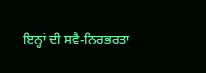ਇਨ੍ਹਾਂ ਦੀ ਸਵੈ-ਨਿਰਭਰਤਾ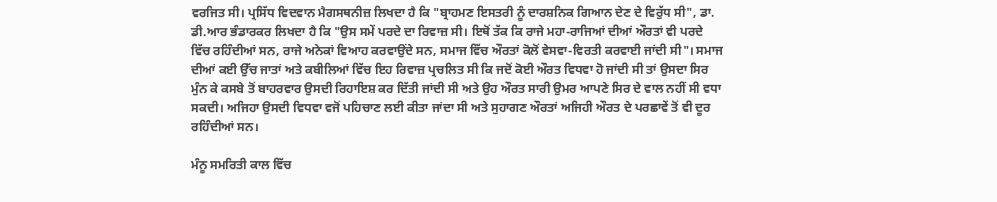ਵਰਜਿਤ ਸੀ। ਪ੍ਰਸਿੱਧ ਵਿਦਵਾਨ ਮੈਗਸਥਨੀਜ਼ ਲਿਖਦਾ ਹੈ ਕਿ "ਬ੍ਰਾਹਮਣ ਇਸਤਰੀ ਨੂੰ ਦਾਰਸ਼ਨਿਕ ਗਿਆਨ ਦੇਣ ਦੇ ਵਿਰੁੱਧ ਸੀ", ਡਾ. ਡੀ.ਆਰ ਭੰਡਾਰਕਰ ਲਿਖਦਾ ਹੈ ਕਿ "ਉਸ ਸਮੇਂ ਪਰਦੇ ਦਾ ਰਿਵਾਜ਼ ਸੀ। ਇਥੋਂ ਤੱਕ ਕਿ ਰਾਜੇ ਮਹਾ-ਰਾਜਿਆਂ ਦੀਆਂ ਔਰਤਾਂ ਵੀ ਪਰਦੇ ਵਿੱਚ ਰਹਿੰਦੀਆਂ ਸਨ, ਰਾਜੇ ਅਨੇਕਾਂ ਵਿਆਹ ਕਰਵਾਉਂਦੇ ਸਨ, ਸਮਾਜ ਵਿੱਚ ਔਰਤਾਂ ਕੋਲੋਂ ਵੇਸਵਾ-ਵਿਰਤੀ ਕਰਵਾਈ ਜਾਂਦੀ ਸੀ"। ਸਮਾਜ ਦੀਆਂ ਕਈ ਉੱਚ ਜਾਤਾਂ ਅਤੇ ਕਬੀਲਿਆਂ ਵਿੱਚ ਇਹ ਰਿਵਾਜ਼ ਪ੍ਰਚਲਿਤ ਸੀ ਕਿ ਜਦੋਂ ਕੋਈ ਔਰਤ ਵਿਧਵਾ ਹੋ ਜਾਂਦੀ ਸੀ ਤਾਂ ਉਸਦਾ ਸਿਰ ਮੁੰਨ ਕੇ ਕਸਬੇ ਤੋਂ ਬਾਹਰਵਾਰ ਉਸਦੀ ਰਿਹਾਇਸ਼ ਕਰ ਦਿੱਤੀ ਜਾਂਦੀ ਸੀ ਅਤੇ ਉਹ ਔਰਤ ਸਾਰੀ ਉਮਰ ਆਪਣੇ ਸਿਰ ਦੇ ਵਾਲ ਨਹੀਂ ਸੀ ਵਧਾ ਸਕਦੀ। ਅਜਿਹਾ ਉਸਦੀ ਵਿਧਵਾ ਵਜੋਂ ਪਹਿਚਾਣ ਲਈ ਕੀਤਾ ਜਾਂਦਾ ਸੀ ਅਤੇ ਸੁਹਾਗਣ ਔਰਤਾਂ ਅਜਿਹੀ ਔਰਤ ਦੇ ਪਰਛਾਵੇਂ ਤੋਂ ਵੀ ਦੂਰ ਰਹਿੰਦੀਆਂ ਸਨ।

ਮੰਨੂ ਸਮਰਿਤੀ ਕਾਲ ਵਿੱਚ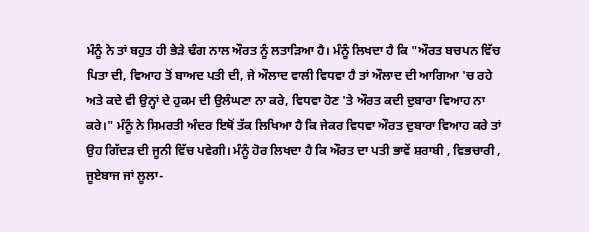ਮੰਨੂੰ ਨੇ ਤਾਂ ਬਹੁਤ ਹੀ ਭੇੜੇ ਢੰਗ ਨਾਲ ਔਰਤ ਨੂੰ ਲਤਾੜਿਆ ਹੈ। ਮੰਨੂੰ ਲਿਖਦਾ ਹੈ ਕਿ "ਔਰਤ ਬਚਪਨ ਵਿੱਚ ਪਿਤਾ ਦੀ, ਵਿਆਹ ਤੋਂ ਬਾਅਦ ਪਤੀ ਦੀ, ਜੇ ਔਲਾਦ ਵਾਲੀ ਵਿਧਵਾ ਹੈ ਤਾਂ ਔਲਾਦ ਦੀ ਆਗਿਆ 'ਚ ਰਹੇ ਅਤੇ ਕਦੇ ਵੀ ਉਨ੍ਹਾਂ ਦੇ ਹੁਕਮ ਦੀ ਉਲੰਘਣਾ ਨਾ ਕਰੇ, ਵਿਧਵਾ ਹੋਣ 'ਤੇ ਔਰਤ ਕਦੀ ਦੁਬਾਰਾ ਵਿਆਹ ਨਾ ਕਰੇ।" ਮੰਨੂੰ ਨੇ ਸਿਮਰਤੀ ਅੰਦਰ ਇਥੋਂ ਤੱਕ ਲਿਖਿਆ ਹੈ ਕਿ ਜੇਕਰ ਵਿਧਵਾ ਔਰਤ ਦੁਬਾਰਾ ਵਿਆਹ ਕਰੇ ਤਾਂ ਉਹ ਗਿੱਦੜ ਦੀ ਜੂਨੀ ਵਿੱਚ ਪਵੇਗੀ। ਮੰਨੂੰ ਹੋਰ ਲਿਖਦਾ ਹੈ ਕਿ ਔਰਤ ਦਾ ਪਤੀ ਭਾਵੇਂ ਸ਼ਰਾਬੀ , ਵਿਭਚਾਰੀ , ਜੂਏਬਾਜ ਜਾਂ ਲੂਲਾ-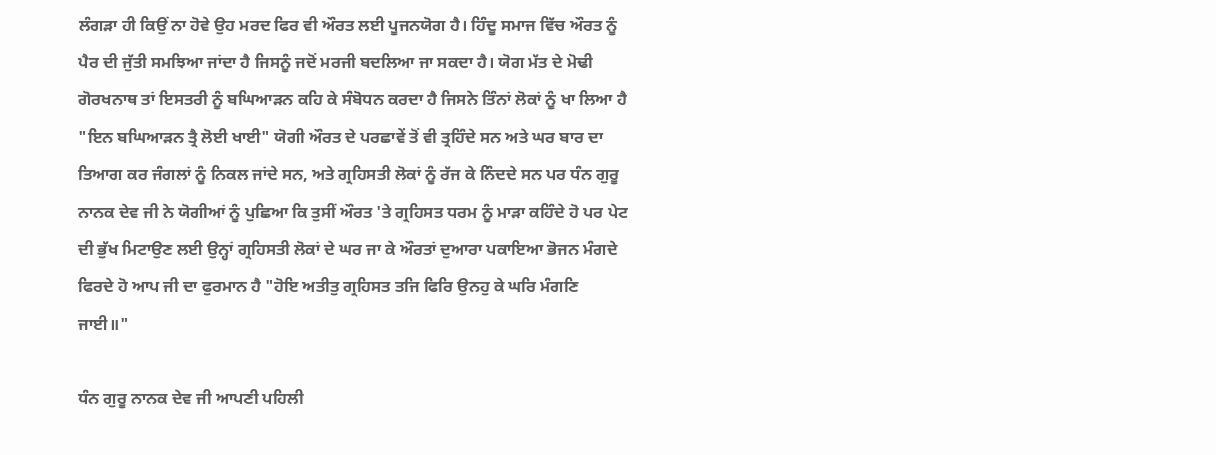ਲੰਗੜਾ ਹੀ ਕਿਉਂ ਨਾ ਹੋਵੇ ਉਹ ਮਰਦ ਫਿਰ ਵੀ ਔਰਤ ਲਈ ਪੂਜਨਯੋਗ ਹੈ। ਹਿੰਦੂ ਸਮਾਜ ਵਿੱਚ ਔਰਤ ਨੂੰ ਪੈਰ ਦੀ ਜੁੱਤੀ ਸਮਝਿਆ ਜਾਂਦਾ ਹੈ ਜਿਸਨੂੰ ਜਦੋਂ ਮਰਜੀ ਬਦਲਿਆ ਜਾ ਸਕਦਾ ਹੈ। ਯੋਗ ਮੱਤ ਦੇ ਮੋਢੀ ਗੋਰਖਨਾਥ ਤਾਂ ਇਸਤਰੀ ਨੂੰ ਬਘਿਆੜਨ ਕਹਿ ਕੇ ਸੰਬੋਧਨ ਕਰਦਾ ਹੈ ਜਿਸਨੇ ਤਿੰਨਾਂ ਲੋਕਾਂ ਨੂੰ ਖਾ ਲਿਆ ਹੈ "ਇਨ ਬਘਿਆੜਨ ਤ੍ਰੈ ਲੋਈ ਖਾਈ" ਯੋਗੀ ਔਰਤ ਦੇ ਪਰਛਾਵੇਂ ਤੋਂ ਵੀ ਤ੍ਰਹਿੰਦੇ ਸਨ ਅਤੇ ਘਰ ਬਾਰ ਦਾ ਤਿਆਗ ਕਰ ਜੰਗਲਾਂ ਨੂੰ ਨਿਕਲ ਜਾਂਦੇ ਸਨ, ਅਤੇ ਗ੍ਰਹਿਸਤੀ ਲੋਕਾਂ ਨੂੰ ਰੱਜ ਕੇ ਨਿੰਦਦੇ ਸਨ ਪਰ ਧੰਨ ਗੁਰੂ ਨਾਨਕ ਦੇਵ ਜੀ ਨੇ ਯੋਗੀਆਂ ਨੂੰ ਪੁਛਿਆ ਕਿ ਤੁਸੀਂ ਔਰਤ 'ਤੇ ਗ੍ਰਹਿਸਤ ਧਰਮ ਨੂੰ ਮਾੜਾ ਕਹਿੰਦੇ ਹੋ ਪਰ ਪੇਟ ਦੀ ਭੁੱਖ ਮਿਟਾਉਣ ਲਈ ਉਨ੍ਹਾਂ ਗ੍ਰਹਿਸਤੀ ਲੋਕਾਂ ਦੇ ਘਰ ਜਾ ਕੇ ਔਰਤਾਂ ਦੁਆਰਾ ਪਕਾਇਆ ਭੋਜਨ ਮੰਗਦੇ ਫਿਰਦੇ ਹੋ ਆਪ ਜੀ ਦਾ ਫੁਰਮਾਨ ਹੈ "ਹੋਇ ਅਤੀਤੁ ਗ੍ਰਹਿਸਤ ਤਜਿ ਫਿਰਿ ਉਨਹੁ ਕੇ ਘਰਿ ਮੰਗਣਿ ਜਾਈ॥"

ਧੰਨ ਗੁਰੂ ਨਾਨਕ ਦੇਵ ਜੀ ਆਪਣੀ ਪਹਿਲੀ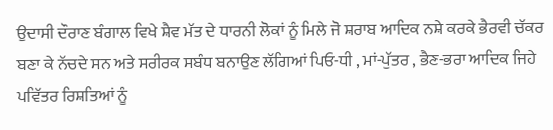ਉਦਾਸੀ ਦੌਰਾਣ ਬੰਗਾਲ ਵਿਖੇ ਸ਼ੈਵ ਮੱਤ ਦੇ ਧਾਰਨੀ ਲੋਕਾਂ ਨੂੰ ਮਿਲੇ ਜੋ ਸ਼ਰਾਬ ਆਦਿਕ ਨਸ਼ੇ ਕਰਕੇ ਭੈਰਵੀ ਚੱਕਰ ਬਣਾ ਕੇ ਨੱਚਦੇ ਸਨ ਅਤੇ ਸਰੀਰਕ ਸਬੰਧ ਬਨਾਉਣ ਲੱਗਿਆਂ ਪਿਓ-ਧੀ , ਮਾਂ-ਪੁੱਤਰ , ਭੈਣ-ਭਰਾ ਆਦਿਕ ਜਿਹੇ ਪਵਿੱਤਰ ਰਿਸ਼ਤਿਆਂ ਨੂੰ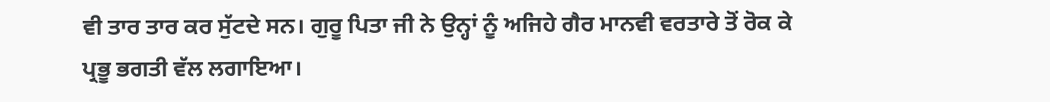ਵੀ ਤਾਰ ਤਾਰ ਕਰ ਸੁੱਟਦੇ ਸਨ। ਗੁਰੂ ਪਿਤਾ ਜੀ ਨੇ ਉਨ੍ਹਾਂ ਨੂੰ ਅਜਿਹੇ ਗੈਰ ਮਾਨਵੀ ਵਰਤਾਰੇ ਤੋਂ ਰੋਕ ਕੇ ਪ੍ਰਭੂ ਭਗਤੀ ਵੱਲ ਲਗਾਇਆ।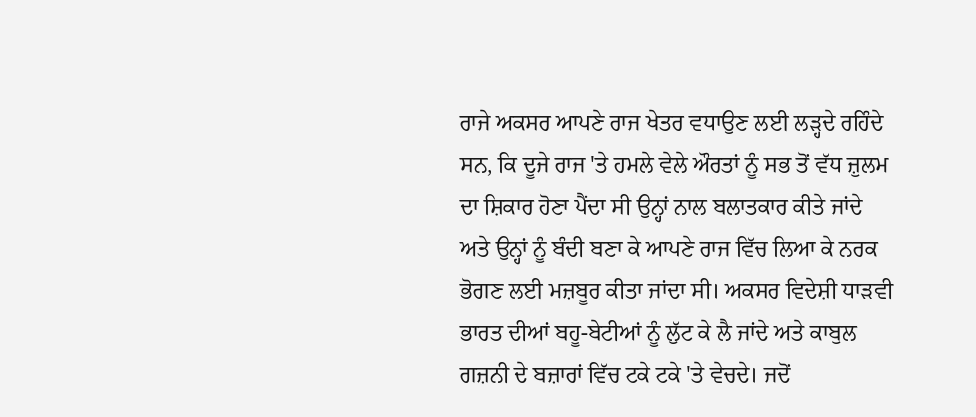ਰਾਜੇ ਅਕਸਰ ਆਪਣੇ ਰਾਜ ਖੇਤਰ ਵਧਾਉਣ ਲਈ ਲੜ੍ਹਦੇ ਰਹਿੰਦੇ ਸਨ, ਕਿ ਦੂਜੇ ਰਾਜ 'ਤੇ ਹਮਲੇ ਵੇਲੇ ਔਰਤਾਂ ਨੂੰ ਸਭ ਤੋਂ ਵੱਧ ਜ਼ੁਲਮ ਦਾ ਸ਼ਿਕਾਰ ਹੋਣਾ ਪੈਂਦਾ ਸੀ ਉਨ੍ਹਾਂ ਨਾਲ ਬਲਾਤਕਾਰ ਕੀਤੇ ਜਾਂਦੇ ਅਤੇ ਉਨ੍ਹਾਂ ਨੂੰ ਬੰਦੀ ਬਣਾ ਕੇ ਆਪਣੇ ਰਾਜ ਵਿੱਚ ਲਿਆ ਕੇ ਨਰਕ ਭੋਗਣ ਲਈ ਮਜ਼ਬੂਰ ਕੀਤਾ ਜਾਂਦਾ ਸੀ। ਅਕਸਰ ਵਿਦੇਸ਼ੀ ਧਾੜਵੀ ਭਾਰਤ ਦੀਆਂ ਬਹੂ-ਬੇਟੀਆਂ ਨੂੰ ਲੁੱਟ ਕੇ ਲੈ ਜਾਂਦੇ ਅਤੇ ਕਾਬੁਲ ਗਜ਼ਨੀ ਦੇ ਬਜ਼ਾਰਾਂ ਵਿੱਚ ਟਕੇ ਟਕੇ 'ਤੇ ਵੇਚਦੇ। ਜਦੋਂ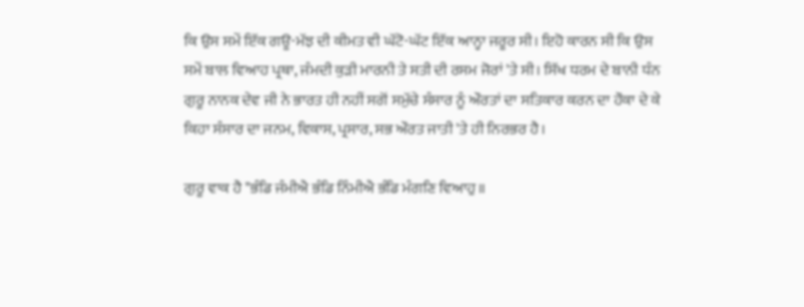ਕਿ ਉਸ ਸਮੇਂ ਇੱਕ ਗਊ-ਮੱਝ ਦੀ ਕੀਮਤ ਵੀ ਘੱਟੋ-ਘੱਟ ਇੱਕ ਆਨ੍ਹਾ ਜਰੂਰ ਸੀ। ਇਹੋ ਕਾਰਨ ਸੀ ਕਿ ਉਸ ਸਮੇਂ ਬਾਲ ਵਿਆਹ ਪ੍ਰਥਾ, ਜੰਮਦੀ ਕੁੜੀ ਮਾਰਨੀ ਤੇ ਸਤੀ ਦੀ ਰਸਮ ਜੋਰਾਂ 'ਤੇ ਸੀ। ਸਿੱਖ ਧਰਮ ਦੇ ਬਾਨੀ ਧੰਨ ਗੁਰੂ ਨਾਨਕ ਦੇਵ ਜੀ ਨੇ ਭਾਰਤ ਹੀ ਨਹੀਂ ਸਗੋਂ ਸਮੁੱਚੇ ਸੰਸਾਰ ਨੂੰ ਔਰਤਾਂ ਦਾ ਸਤਿਕਾਰ ਕਰਨ ਦਾ ਹੌਕਾ ਦੇ ਕੇ ਕਿਹਾ ਸੰਸਾਰ ਦਾ ਜਨਮ, ਵਿਕਾਸ, ਪ੍ਰਸਾਰ, ਸਭ ਔਰਤ ਜਾਤੀ 'ਤੇ ਹੀ ਨਿਰਭਰ ਹੈ।

ਗੁਰੂ ਵਾਕ ਹੈ "ਭੰਡਿ ਜੰਮੀਐ ਭੰਡਿ ਨਿੰਮੀਐ ਭੰਡਿ ਮੰਗਣਿ ਵਿਆਹੁ॥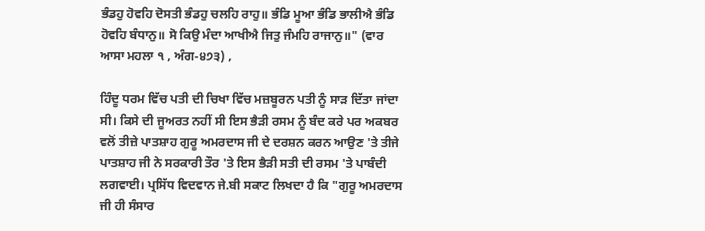ਭੰਡਹੁ ਹੋਵਹਿ ਦੋਸਤੀ ਭੰਡਹੁ ਚਲਹਿ ਰਾਹੁ॥ ਭੰਡਿ ਮੂਆ ਭੰਡਿ ਭਾਲੀਐ ਭੰਡਿ ਹੋਵਹਿ ਬੰਧਾਨੁ॥ ਸੋ ਕਿਉ ਮੰਦਾ ਆਖੀਐ ਜਿਤੁ ਜੰਮਹਿ ਰਾਜਾਨੁ॥" (ਵਾਰ ਆਸਾ ਮਹਲਾ ੧ , ਅੰਗ-੪੭੩) ,

ਹਿੰਦੂ ਧਰਮ ਵਿੱਚ ਪਤੀ ਦੀ ਚਿਖਾ ਵਿੱਚ ਮਜ਼ਬੂਰਨ ਪਤੀ ਨੂੰ ਸਾੜ ਦਿੱਤਾ ਜਾਂਦਾ ਸੀ। ਕਿਸੇ ਦੀ ਜੂਅਰਤ ਨਹੀਂ ਸੀ ਇਸ ਭੈੜੀ ਰਸਮ ਨੂੰ ਬੰਦ ਕਰੇ ਪਰ ਅਕਬਰ ਵਲੋਂ ਤੀਜ਼ੇ ਪਾਤਸ਼ਾਹ ਗੁਰੂ ਅਮਰਦਾਸ ਜੀ ਦੇ ਦਰਸ਼ਨ ਕਰਨ ਆਉਣ 'ਤੇ ਤੀਜੇ ਪਾਤਸ਼ਾਹ ਜੀ ਨੇ ਸਰਕਾਰੀ ਤੌਰ 'ਤੇ ਇਸ ਭੈੜੀ ਸਤੀ ਦੀ ਰਸਮ 'ਤੇ ਪਾਬੰਦੀ ਲਗਵਾਈ। ਪ੍ਰਸਿੱਧ ਵਿਦਵਾਨ ਜੇ.ਬੀ ਸਕਾਟ ਲਿਖਦਾ ਹੈ ਕਿ "ਗੁਰੂ ਅਮਰਦਾਸ ਜੀ ਹੀ ਸੰਸਾਰ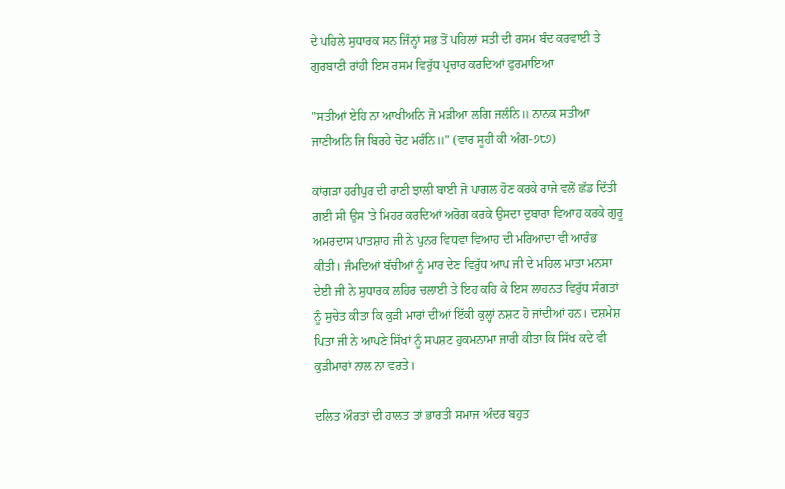ਦੇ ਪਹਿਲੇ ਸੁਧਾਰਕ ਸਨ ਜਿੰਨ੍ਹਾਂ ਸਭ ਤੋਂ ਪਹਿਲਾਂ ਸਤੀ ਦੀ ਰਸਮ ਬੰਦ ਕਰਵਾਈ ਤੇ ਗੁਰਬਾਣੀ ਰਾਂਹੀ ਇਸ ਰਸਮ ਵਿਰੁੱਧ ਪ੍ਰਚਾਰ ਕਰਦਿਆਂ ਫੁਰਮਾਇਆ

"ਸਤੀਆਂ ਏਹਿ ਨਾ ਆਖੀਅਨਿ ਜੋ ਮੜੀਆ ਲਗਿ ਜਲੰਨਿ॥ ਨਾਨਕ ਸਤੀਆ ਜਾਣੀਅਨਿ ਜਿ ਬਿਰਹੇ ਚੋਟ ਮਰੰਨਿ॥" (ਵਾਰ ਸੂਹੀ ਕੀ ਅੰਗ-੭੮੭)

ਕਾਂਗੜਾ ਹਰੀਪੁਰ ਦੀ ਰਾਣੀ ਝਾਲੀ ਬਾਈ ਜੋ ਪਾਗਲ ਹੋਣ ਕਰਕੇ ਰਾਜੇ ਵਲੋਂ ਛੱਡ ਦਿੱਤੀ ਗਈ ਸੀ ਉਸ 'ਤੇ ਮਿਹਰ ਕਰਦਿਆਂ ਅਰੋਗ ਕਰਕੇ ਉਸਦਾ ਦੁਬਾਰਾ ਵਿਆਹ ਕਰਕੇ ਗੁਰੂ ਅਮਰਦਾਸ ਪਾਤਸ਼ਾਹ ਜੀ ਨੇ ਪੁਨਰ ਵਿਧਵਾ ਵਿਆਹ ਦੀ ਮਰਿਆਦਾ ਵੀ ਆਰੰਭ ਕੀਤੀ। ਜੰਮਦਿਆਂ ਬੱਚੀਆਂ ਨੂੰ ਮਾਰ ਦੇਣ ਵਿਰੁੱਧ ਆਪ ਜੀ ਦੇ ਮਹਿਲ ਮਾਤਾ ਮਨਸਾ ਦੇਈ ਜੀ ਨੇ ਸੁਧਾਰਕ ਲਹਿਰ ਚਲਾਈ ਤੇ ਇਹ ਕਹਿ ਕੇ ਇਸ ਲਾਹਨਤ ਵਿਰੁੱਧ ਸੰਗਤਾਂ ਨੂੰ ਸੁਚੇਤ ਕੀਤਾ ਕਿ ਕੁੜੀ ਮਾਰਾਂ ਦੀਆਂ ਇੱਕੀ ਕੁਲ੍ਹਾਂ ਨਸ਼ਟ ਹੋ ਜਾਂਦੀਆਂ ਹਨ। ਦਸ਼ਮੇਸ਼ ਪਿਤਾ ਜੀ ਨੇ ਆਪਣੇ ਸਿੱਖਾਂ ਨੂੰ ਸਪਸ਼ਟ ਹੁਕਮਨਾਮਾ ਜਾਰੀ ਕੀਤਾ ਕਿ ਸਿੱਖ ਕਦੇ ਵੀ ਕੁੜੀਮਾਰਾਂ ਨਾਲ ਨਾ ਵਰਤੇ।

ਦਲਿਤ ਔਰਤਾਂ ਦੀ ਹਾਲਤ ਤਾਂ ਭਾਰਤੀ ਸਮਾਜ ਅੰਦਰ ਬਹੁਤ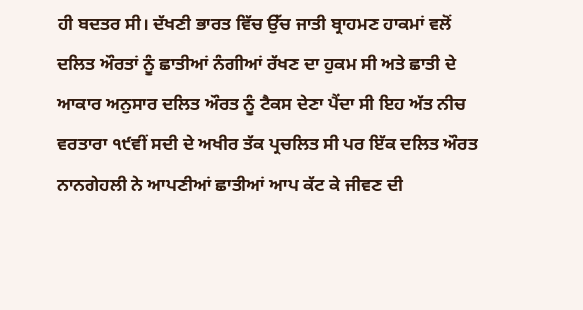ਹੀ ਬਦਤਰ ਸੀ। ਦੱਖਣੀ ਭਾਰਤ ਵਿੱਚ ਉੱਚ ਜਾਤੀ ਬ੍ਰਾਹਮਣ ਹਾਕਮਾਂ ਵਲੋਂ ਦਲਿਤ ਔਰਤਾਂ ਨੂੰ ਛਾਤੀਆਂ ਨੰਗੀਆਂ ਰੱਖਣ ਦਾ ਹੁਕਮ ਸੀ ਅਤੇ ਛਾਤੀ ਦੇ ਆਕਾਰ ਅਨੁਸਾਰ ਦਲਿਤ ਔਰਤ ਨੂੰ ਟੈਕਸ ਦੇਣਾ ਪੈਂਦਾ ਸੀ ਇਹ ਅੱਤ ਨੀਚ ਵਰਤਾਰਾ ੧੯ਵੀਂ ਸਦੀ ਦੇ ਅਖੀਰ ਤੱਕ ਪ੍ਰਚਲਿਤ ਸੀ ਪਰ ਇੱਕ ਦਲਿਤ ਔਰਤ ਨਾਨਗੇਹਲੀ ਨੇ ਆਪਣੀਆਂ ਛਾਤੀਆਂ ਆਪ ਕੱਟ ਕੇ ਜੀਵਣ ਦੀ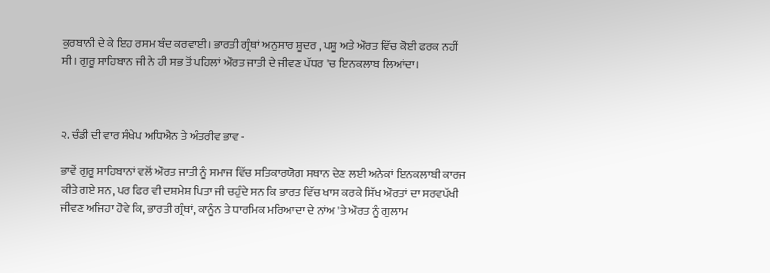ਕੁਰਬਾਨੀ ਦੇ ਕੇ ਇਹ ਰਸਮ ਬੰਦ ਕਰਵਾਈ। ਭਾਰਤੀ ਗ੍ਰੰਥਾਂ ਅਨੁਸਾਰ ਸ਼ੂਦਰ , ਪਸ਼ੂ ਅਤੇ ਔਰਤ ਵਿੱਚ ਕੋਈ ਫਰਕ ਨਹੀਂ ਸੀ। ਗੁਰੂ ਸਾਹਿਬਾਨ ਜੀ ਨੇ ਹੀ ਸਭ ਤੋਂ ਪਹਿਲਾਂ ਔਰਤ ਜਾਤੀ ਦੇ ਜੀਵਣ ਪੱਧਰ 'ਚ ਇਨਕਲਾਬ ਲਿਆਂਦਾ।



੨. ਚੰਡੀ ਦੀ ਵਾਰ ਸੰਖੇਪ ਅਧਿਐਨ ਤੇ ਅੰਤਰੀਵ ਭਾਵ -

ਭਾਵੇਂ ਗੁਰੂ ਸਾਹਿਬਾਨਾਂ ਵਲੋਂ ਔਰਤ ਜਾਤੀ ਨੂੰ ਸਮਾਜ ਵਿੱਚ ਸਤਿਕਾਰਯੋਗ ਸਥਾਨ ਦੇਣ ਲਈ ਅਨੇਕਾਂ ਇਨਕਲਾਬੀ ਕਾਰਜ ਕੀਤੇ ਗਏ ਸਨ, ਪਰ ਫਿਰ ਵੀ ਦਸ਼ਮੇਸ਼ ਪਿਤਾ ਜੀ ਚਹੁੰਦੇ ਸਨ ਕਿ ਭਾਰਤ ਵਿੱਚ ਖਾਸ ਕਰਕੇ ਸਿੱਖ ਔਰਤਾਂ ਦਾ ਸਰਵਪੱਖੀ ਜੀਵਣ ਅਜਿਹਾ ਹੋਵੇ ਕਿ, ਭਾਰਤੀ ਗ੍ਰੰਥਾਂ, ਕਾਨੂੰਨ ਤੇ ਧਾਰਮਿਕ ਮਰਿਆਦਾ ਦੇ ਨਾਂਅ 'ਤੇ ਔਰਤ ਨੂੰ ਗੁਲਾਮ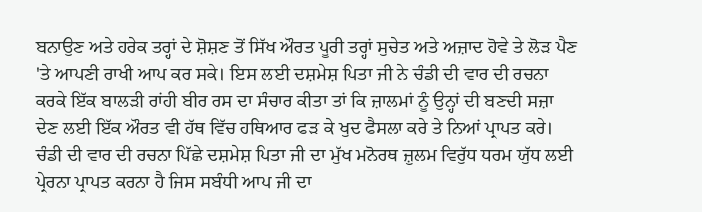ਬਨਾਉਣ ਅਤੇ ਹਰੇਕ ਤਰ੍ਹਾਂ ਦੇ ਸ਼ੋਸ਼ਣ ਤੋਂ ਸਿੱਖ ਔਰਤ ਪੂਰੀ ਤਰ੍ਹਾਂ ਸੁਚੇਤ ਅਤੇ ਅਜ਼ਾਦ ਹੋਵੇ ਤੇ ਲੋੜ ਪੈਣ 'ਤੇ ਆਪਣੀ ਰਾਖੀ ਆਪ ਕਰ ਸਕੇ। ਇਸ ਲਈ ਦਸ਼ਮੇਸ਼ ਪਿਤਾ ਜੀ ਨੇ ਚੰਡੀ ਦੀ ਵਾਰ ਦੀ ਰਚਨਾ ਕਰਕੇ ਇੱਕ ਬਾਲੜੀ ਰਾਂਹੀ ਬੀਰ ਰਸ ਦਾ ਸੰਚਾਰ ਕੀਤਾ ਤਾਂ ਕਿ ਜ਼ਾਲਮਾਂ ਨੂੰ ਉਨ੍ਹਾਂ ਦੀ ਬਣਦੀ ਸਜ਼ਾ ਦੇਣ ਲਈ ਇੱਕ ਔਰਤ ਵੀ ਹੱਥ ਵਿੱਚ ਹਥਿਆਰ ਫੜ ਕੇ ਖੁਦ ਫੈਸਲਾ ਕਰੇ ਤੇ ਨਿਆਂ ਪ੍ਰਾਪਤ ਕਰੇ। ਚੰਡੀ ਦੀ ਵਾਰ ਦੀ ਰਚਨਾ ਪਿੱਛੇ ਦਸ਼ਮੇਸ਼ ਪਿਤਾ ਜੀ ਦਾ ਮੁੱਖ ਮਨੋਰਥ ਜ਼ੁਲਮ ਵਿਰੁੱਧ ਧਰਮ ਯੁੱਧ ਲਈ ਪ੍ਰੇਰਨਾ ਪ੍ਰਾਪਤ ਕਰਨਾ ਹੈ ਜਿਸ ਸਬੰਧੀ ਆਪ ਜੀ ਦਾ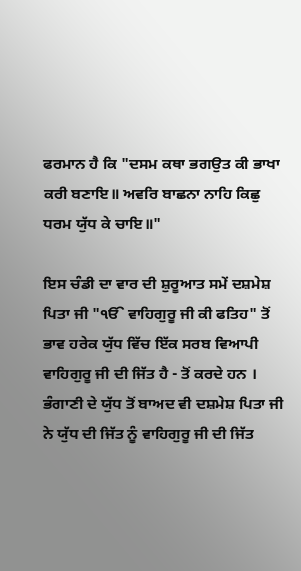ਫਰਮਾਨ ਹੈ ਕਿ "ਦਸਮ ਕਥਾ ਭਗਉਤ ਕੀ ਭਾਖਾ ਕਰੀ ਬਣਾਇ॥ ਅਵਰਿ ਬਾਛਨਾ ਨਾਹਿ ਕਿਛੁ ਧਰਮ ਯੁੱਧ ਕੇ ਚਾਇ॥"

ਇਸ ਚੰਡੀ ਦਾ ਵਾਰ ਦੀ ਸ਼ੁਰੂਆਤ ਸਮੇਂ ਦਸ਼ਮੇਸ਼ ਪਿਤਾ ਜੀ "ੴ ਵਾਹਿਗੁਰੂ ਜੀ ਕੀ ਫਤਿਹ" ਤੋਂ ਭਾਵ ਹਰੇਕ ਯੁੱਧ ਵਿੱਚ ਇੱਕ ਸਰਬ ਵਿਆਪੀ ਵਾਹਿਗੁਰੂ ਜੀ ਦੀ ਜਿੱਤ ਹੈ - ਤੋਂ ਕਰਦੇ ਹਨ । ਭੰਗਾਣੀ ਦੇ ਯੁੱਧ ਤੋਂ ਬਾਅਦ ਵੀ ਦਸ਼ਮੇਸ਼ ਪਿਤਾ ਜੀ ਨੇ ਯੁੱਧ ਦੀ ਜਿੱਤ ਨੂੰ ਵਾਹਿਗੁਰੂ ਜੀ ਦੀ ਜਿੱਤ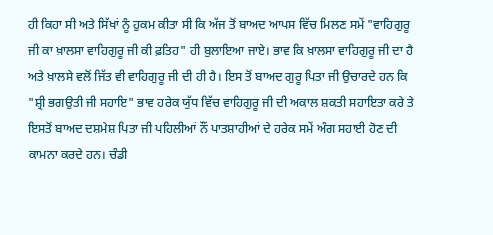ਹੀ ਕਿਹਾ ਸੀ ਅਤੇ ਸਿੱਖਾਂ ਨੂੰ ਹੁਕਮ ਕੀਤਾ ਸੀ ਕਿ ਅੱਜ ਤੋਂ ਬਾਅਦ ਆਪਸ ਵਿੱਚ ਮਿਲਣ ਸਮੇਂ "ਵਾਹਿਗੁਰੂ ਜੀ ਕਾ ਖ਼ਾਲਸਾ ਵਾਹਿਗੁਰੂ ਜੀ ਕੀ ਫ਼ਤਿਹ" ਹੀ ਬੁਲਾਇਆ ਜਾਏ। ਭਾਵ ਕਿ ਖ਼ਾਲਸਾ ਵਾਹਿਗੁਰੂ ਜੀ ਦਾ ਹੈ ਅਤੇ ਖ਼ਾਲਸੇ ਵਲੋਂ ਜਿੱਤ ਵੀ ਵਾਹਿਗੁਰੂ ਜੀ ਦੀ ਹੀ ਹੈ। ਇਸ ਤੋਂ ਬਾਅਦ ਗੁਰੂ ਪਿਤਾ ਜੀ ਉਚਾਰਦੇ ਹਨ ਕਿ "ਸ਼੍ਰੀ ਭਗਉਤੀ ਜੀ ਸਹਾਇ" ਭਾਵ ਹਰੇਕ ਯੁੱਧ ਵਿੱਚ ਵਾਹਿਗੁਰੂ ਜੀ ਦੀ ਅਕਾਲ ਸ਼ਕਤੀ ਸਹਾਇਤਾ ਕਰੇ ਤੇ ਇਸਤੋਂ ਬਾਅਦ ਦਸ਼ਮੇਸ਼ ਪਿਤਾ ਜੀ ਪਹਿਲੀਆਂ ਨੌਂ ਪਾਤਸ਼ਾਹੀਆਂ ਦੇ ਹਰੇਕ ਸਮੇਂ ਅੰਗ ਸਹਾਈ ਹੋਣ ਦੀ ਕਾਮਨਾ ਕਰਦੇ ਹਨ। ਚੰਡੀ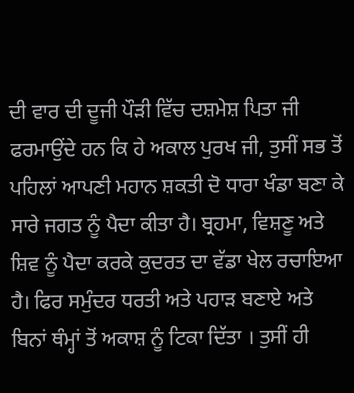ਦੀ ਵਾਰ ਦੀ ਦੂਜੀ ਪੌੜੀ ਵਿੱਚ ਦਸ਼ਮੇਸ਼ ਪਿਤਾ ਜੀ ਫਰਮਾਉਂਦੇ ਹਨ ਕਿ ਹੇ ਅਕਾਲ ਪੁਰਖ ਜੀ, ਤੁਸੀਂ ਸਭ ਤੋਂ ਪਹਿਲਾਂ ਆਪਣੀ ਮਹਾਨ ਸ਼ਕਤੀ ਦੋ ਧਾਰਾ ਖੰਡਾ ਬਣਾ ਕੇ ਸਾਰੇ ਜਗਤ ਨੂੰ ਪੈਦਾ ਕੀਤਾ ਹੈ। ਬ੍ਰਹਮਾ, ਵਿਸ਼ਣੂ ਅਤੇ ਸ਼ਿਵ ਨੂੰ ਪੈਦਾ ਕਰਕੇ ਕੁਦਰਤ ਦਾ ਵੱਡਾ ਖੇਲ ਰਚਾਇਆ ਹੈ। ਫਿਰ ਸਮੁੰਦਰ ਧਰਤੀ ਅਤੇ ਪਹਾੜ ਬਣਾਏ ਅਤੇ ਬਿਨਾਂ ਥੰਮ੍ਹਾਂ ਤੋਂ ਅਕਾਸ਼ ਨੂੰ ਟਿਕਾ ਦਿੱਤਾ । ਤੁਸੀਂ ਹੀ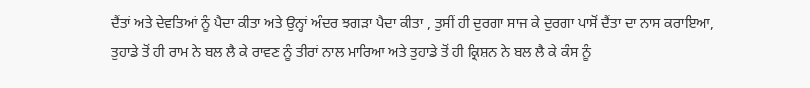ਦੈਂਤਾਂ ਅਤੇ ਦੇਵਤਿਆਂ ਨੂੰ ਪੈਦਾ ਕੀਤਾ ਅਤੇ ਉਨ੍ਹਾਂ ਅੰਦਰ ਝਗੜਾ ਪੈਦਾ ਕੀਤਾ , ਤੁਸੀਂ ਹੀ ਦੁਰਗਾ ਸਾਜ ਕੇ ਦੁਰਗਾ ਪਾਸੋਂ ਦੈਂਤਾ ਦਾ ਨਾਸ ਕਰਾਇਆ, ਤੁਹਾਡੇ ਤੋਂ ਹੀ ਰਾਮ ਨੇ ਬਲ ਲੈ ਕੇ ਰਾਵਣ ਨੂੰ ਤੀਰਾਂ ਨਾਲ ਮਾਰਿਆ ਅਤੇ ਤੁਹਾਡੇ ਤੋਂ ਹੀ ਕ੍ਰਿਸ਼ਨ ਨੇ ਬਲ ਲੈ ਕੇ ਕੰਸ ਨੂੰ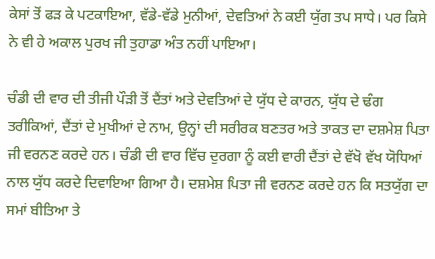ਕੇਸਾਂ ਤੋਂ ਫੜ ਕੇ ਪਟਕਾਇਆ, ਵੱਡੇ-ਵੱਡੇ ਮੁਨੀਆਂ, ਦੇਵਤਿਆਂ ਨੇ ਕਈ ਯੁੱਗ ਤਪ ਸਾਧੇ। ਪਰ ਕਿਸੇ ਨੇ ਵੀ ਹੇ ਅਕਾਲ ਪੁਰਖ ਜੀ ਤੁਹਾਡਾ ਅੰਤ ਨਹੀਂ ਪਾਇਆ।

ਚੰਡੀ ਦੀ ਵਾਰ ਦੀ ਤੀਜੀ ਪੌੜੀ ਤੋਂ ਦੈਂਤਾਂ ਅਤੇ ਦੇਵਤਿਆਂ ਦੇ ਯੁੱਧ ਦੇ ਕਾਰਨ, ਯੁੱਧ ਦੇ ਢੰਗ ਤਰੀਕਿਆਂ, ਦੈਂਤਾਂ ਦੇ ਮੁਖੀਆਂ ਦੇ ਨਾਮ, ਉਨ੍ਹਾਂ ਦੀ ਸਰੀਰਕ ਬਣਤਰ ਅਤੇ ਤਾਕਤ ਦਾ ਦਸ਼ਮੇਸ਼ ਪਿਤਾ ਜੀ ਵਰਨਣ ਕਰਦੇ ਹਨ। ਚੰਡੀ ਦੀ ਵਾਰ ਵਿੱਚ ਦੁਰਗਾ ਨੂੰ ਕਈ ਵਾਰੀ ਦੈਂਤਾਂ ਦੇ ਵੱਖੋ ਵੱਖ ਯੋਧਿਆਂ ਨਾਲ ਯੁੱਧ ਕਰਦੇ ਦਿਵਾਇਆ ਗਿਆ ਹੈ। ਦਸ਼ਮੇਸ਼ ਪਿਤਾ ਜੀ ਵਰਨਣ ਕਰਦੇ ਹਨ ਕਿ ਸਤਯੁੱਗ ਦਾ ਸਮਾਂ ਬੀਤਿਆ ਤੇ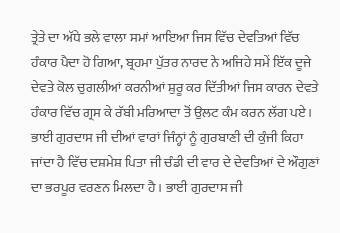ਤ੍ਰੇਤੇ ਦਾ ਅੱਧੇ ਭਲੇ ਵਾਲਾ ਸਮਾਂ ਆਇਆ ਜਿਸ ਵਿੱਚ ਦੇਵਤਿਆਂ ਵਿੱਚ ਹੰਕਾਰ ਪੈਦਾ ਹੋ ਗਿਆ, ਬ੍ਰਹਮਾ ਪੁੱਤਰ ਨਾਰਦ ਨੇ ਅਜਿਹੇ ਸਮੇਂ ਇੱਕ ਦੂਜੇ ਦੇਵਤੇ ਕੋਲ ਚੁਗਲੀਆਂ ਕਰਨੀਆਂ ਸ਼ੁਰੂ ਕਰ ਦਿੱਤੀਆਂ ਜਿਸ ਕਾਰਨ ਦੇਵਤੇ ਹੰਕਾਰ ਵਿੱਚ ਗ੍ਰਸ ਕੇ ਰੱਬੀ ਮਰਿਆਦਾ ਤੋਂ ਉਲਟ ਕੰਮ ਕਰਨ ਲੱਗ ਪਏ। ਭਾਈ ਗੁਰਦਾਸ ਜੀ ਦੀਆਂ ਵਾਰਾਂ ਜਿੰਨ੍ਹਾਂ ਨੂੰ ਗੁਰਬਾਣੀ ਦੀ ਕੁੰਜੀ ਕਿਹਾ ਜਾਂਦਾ ਹੈ ਵਿੱਚ ਦਸ਼ਮੇਸ਼ ਪਿਤਾ ਜੀ ਚੰਡੀ ਦੀ ਵਾਰ ਦੇ ਦੇਵਤਿਆਂ ਦੇ ਔਗੁਣਾਂ ਦਾ ਭਰਪੂਰ ਵਰਣਨ ਮਿਲਦਾ ਹੈ । ਭਾਈ ਗੁਰਦਾਸ ਜੀ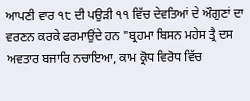ਆਪਣੀ ਵਾਰ ੧੮ ਦੀ ਪਉੜੀ ੧੧ ਵਿੱਚ ਦੇਵਤਿਆਂ ਦੇ ਔਗੁਣਾਂ ਦਾ ਵਰਣਨ ਕਰਕੇ ਫਰਮਾਉਂਦੇ ਹਨ "ਬ੍ਰਹਮਾ ਬਿਸਨ ਮਹੇਸ ਤ੍ਰੈ ਦਸ ਅਵਤਾਰ ਬਜਾਰਿ ਨਚਾਇਆ, ਕਾਮ ਕ੍ਰੋਧ ਵਿਰੋਧ ਵਿੱਚ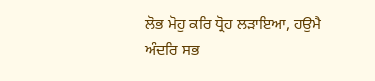ਲੋਭ ਮੋਹੁ ਕਰਿ ਧ੍ਰੋਹ ਲੜਾਇਆ, ਹਉਮੈ ਅੰਦਰਿ ਸਭ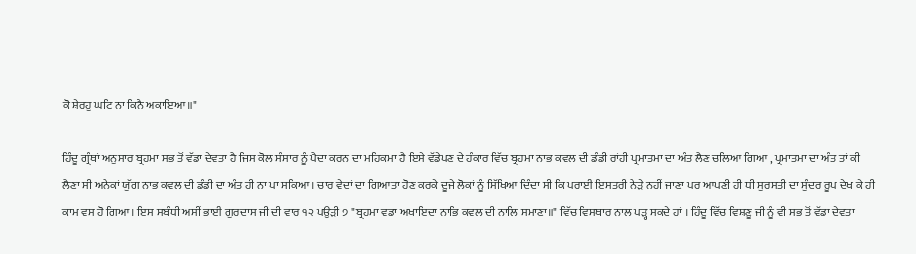ਕੋ ਸ਼ੇਰਹੁ ਘਟਿ ਨਾ ਕਿਨੈ ਅਕਾਇਆ॥"

ਹਿੰਦੂ ਗ੍ਰੰਥਾਂ ਅਨੁਸਾਰ ਬ੍ਰਹਮਾ ਸਭ ਤੋਂ ਵੱਡਾ ਦੇਵਤਾ ਹੈ ਜਿਸ ਕੋਲ ਸੰਸਾਰ ਨੂੰ ਪੈਦਾ ਕਰਨ ਦਾ ਮਹਿਕਮਾ ਹੈ ਇਸੇ ਵੱਡੇਪਣ ਦੇ ਹੰਕਾਰ ਵਿੱਚ ਬ੍ਰਹਮਾ ਨਾਭ ਕਵਲ ਦੀ ਡੰਡੀ ਰਾਂਹੀ ਪ੍ਰਮਾਤਮਾ ਦਾ ਅੰਤ ਲੈਣ ਚਲਿਆ ਗਿਆ , ਪ੍ਰਮਾਤਮਾ ਦਾ ਅੰਤ ਤਾਂ ਕੀ ਲੈਣਾ ਸੀ ਅਨੇਕਾਂ ਯੁੱਗ ਨਾਭ ਕਵਲ ਦੀ ਡੰਡੀ ਦਾ ਅੰਤ ਹੀ ਨਾ ਪਾ ਸਕਿਆ। ਚਾਰ ਵੇਦਾਂ ਦਾ ਗਿਆਤਾ ਹੋਣ ਕਰਕੇ ਦੂਜੇ ਲੋਕਾਂ ਨੂੰ ਸਿੱਖਿਆ ਦਿੰਦਾ ਸੀ ਕਿ ਪਰਾਈ ਇਸਤਰੀ ਨੇੜੇ ਨਹੀਂ ਜਾਣਾ ਪਰ ਆਪਣੀ ਹੀ ਧੀ ਸੁਰਸਤੀ ਦਾ ਸੁੰਦਰ ਰੂਪ ਦੇਖ ਕੇ ਹੀ ਕਾਮ ਵਸ ਹੋ ਗਿਆ। ਇਸ ਸਬੰਧੀ ਅਸੀਂ ਭਾਈ ਗੁਰਦਾਸ ਜੀ ਦੀ ਵਾਰ ੧੨ ਪਉੜੀ ੭ "ਬ੍ਰਹਮਾ ਵਡਾ ਅਖਾਇਦਾ ਨਾਭਿ ਕਵਲ ਦੀ ਨਾਲਿ ਸਮਾਣਾ॥" ਵਿੱਚ ਵਿਸਥਾਰ ਨਾਲ ਪੜ੍ਹ ਸਕਦੇ ਹਾਂ । ਹਿੰਦੂ ਵਿੱਚ ਵਿਸ਼ਣੂ ਜੀ ਨੂੰ ਵੀ ਸਭ ਤੋਂ ਵੱਡਾ ਦੇਵਤਾ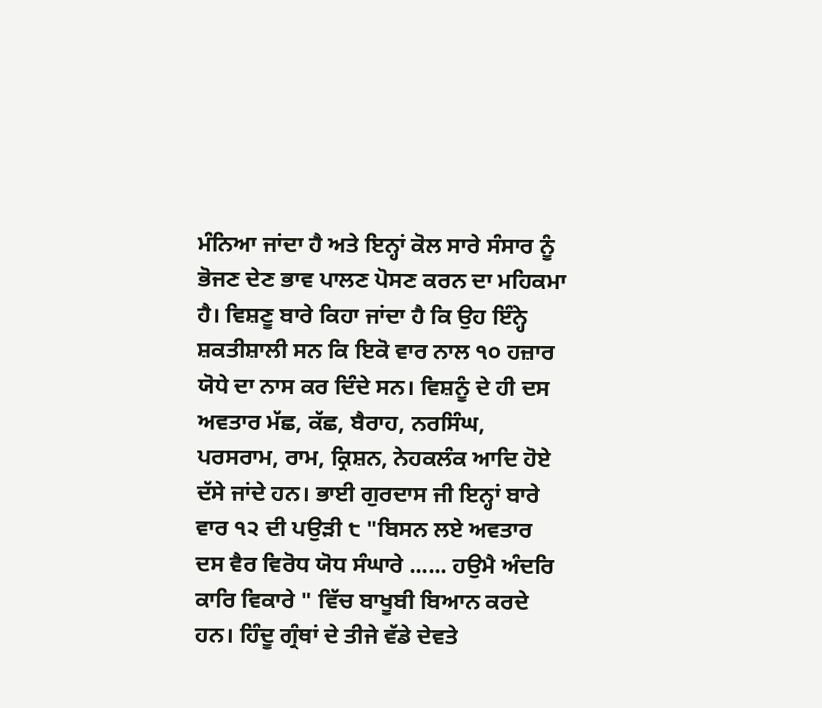ਮੰਨਿਆ ਜਾਂਦਾ ਹੈ ਅਤੇ ਇਨ੍ਹਾਂ ਕੋਲ ਸਾਰੇ ਸੰਸਾਰ ਨੂੰ ਭੋਜਣ ਦੇਣ ਭਾਵ ਪਾਲਣ ਪੋਸਣ ਕਰਨ ਦਾ ਮਹਿਕਮਾ ਹੈ। ਵਿਸ਼ਣੂ ਬਾਰੇ ਕਿਹਾ ਜਾਂਦਾ ਹੈ ਕਿ ਉਹ ਇੰਨ੍ਹੇ ਸ਼ਕਤੀਸ਼ਾਲੀ ਸਨ ਕਿ ਇਕੋ ਵਾਰ ਨਾਲ ੧੦ ਹਜ਼ਾਰ ਯੋਧੇ ਦਾ ਨਾਸ ਕਰ ਦਿੰਦੇ ਸਨ। ਵਿਸ਼ਨੂੰ ਦੇ ਹੀ ਦਸ ਅਵਤਾਰ ਮੱਛ, ਕੱਛ, ਬੈਰਾਹ, ਨਰਸਿੰਘ, ਪਰਸਰਾਮ, ਰਾਮ, ਕ੍ਰਿਸ਼ਨ, ਨੇਹਕਲੰਕ ਆਦਿ ਹੋਏ ਦੱਸੇ ਜਾਂਦੇ ਹਨ। ਭਾਈ ਗੁਰਦਾਸ ਜੀ ਇਨ੍ਹਾਂ ਬਾਰੇ ਵਾਰ ੧੨ ਦੀ ਪਉੜੀ ੮ "ਬਿਸਨ ਲਏ ਅਵਤਾਰ ਦਸ ਵੈਰ ਵਿਰੋਧ ਯੋਧ ਸੰਘਾਰੇ ...... ਹਉਮੈ ਅੰਦਰਿ ਕਾਰਿ ਵਿਕਾਰੇ " ਵਿੱਚ ਬਾਖੂਬੀ ਬਿਆਨ ਕਰਦੇ ਹਨ। ਹਿੰਦੂ ਗ੍ਰੰਥਾਂ ਦੇ ਤੀਜੇ ਵੱਡੇ ਦੇਵਤੇ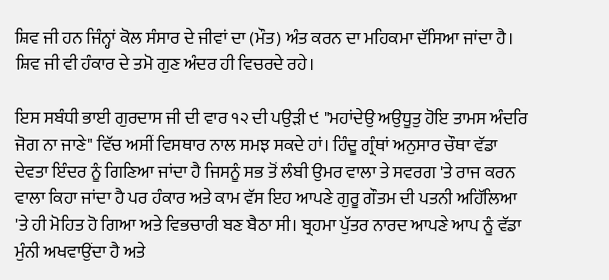ਸ਼ਿਵ ਜੀ ਹਨ ਜਿੰਨ੍ਹਾਂ ਕੋਲ ਸੰਸਾਰ ਦੇ ਜੀਵਾਂ ਦਾ (ਮੌਤ) ਅੰਤ ਕਰਨ ਦਾ ਮਹਿਕਮਾ ਦੱਸਿਆ ਜਾਂਦਾ ਹੈ। ਸ਼ਿਵ ਜੀ ਵੀ ਹੰਕਾਰ ਦੇ ਤਮੋ ਗੁਣ ਅੰਦਰ ਹੀ ਵਿਚਰਦੇ ਰਹੇ।

ਇਸ ਸਬੰਧੀ ਭਾਈ ਗੁਰਦਾਸ ਜੀ ਦੀ ਵਾਰ ੧੨ ਦੀ ਪਉੜੀ ੯ "ਮਹਾਂਦੇਉ ਅਉਧੂਤੁ ਹੋਇ ਤਾਮਸ ਅੰਦਰਿ ਜੋਗ ਨਾ ਜਾਣੇ" ਵਿੱਚ ਅਸੀਂ ਵਿਸਥਾਰ ਨਾਲ ਸਮਝ ਸਕਦੇ ਹਾਂ। ਹਿੰਦੂ ਗ੍ਰੰਥਾਂ ਅਨੁਸਾਰ ਚੌਥਾ ਵੱਡਾ ਦੇਵਤਾ ਇੰਦਰ ਨੂੰ ਗਿਣਿਆ ਜਾਂਦਾ ਹੈ ਜਿਸਨੂੰ ਸਭ ਤੋਂ ਲੰਬੀ ਉਮਰ ਵਾਲਾ ਤੇ ਸਵਰਗ 'ਤੇ ਰਾਜ ਕਰਨ ਵਾਲਾ ਕਿਹਾ ਜਾਂਦਾ ਹੈ ਪਰ ਹੰਕਾਰ ਅਤੇ ਕਾਮ ਵੱਸ ਇਹ ਆਪਣੇ ਗੁਰੂ ਗੌਤਮ ਦੀ ਪਤਨੀ ਅਹਿੱਲਿਆ 'ਤੇ ਹੀ ਮੋਹਿਤ ਹੋ ਗਿਆ ਅਤੇ ਵਿਭਚਾਰੀ ਬਣ ਬੈਠਾ ਸੀ। ਬ੍ਰਹਮਾ ਪੁੱਤਰ ਨਾਰਦ ਆਪਣੇ ਆਪ ਨੂੰ ਵੱਡਾ ਮੁੰਨੀ ਅਖਵਾਉਂਦਾ ਹੈ ਅਤੇ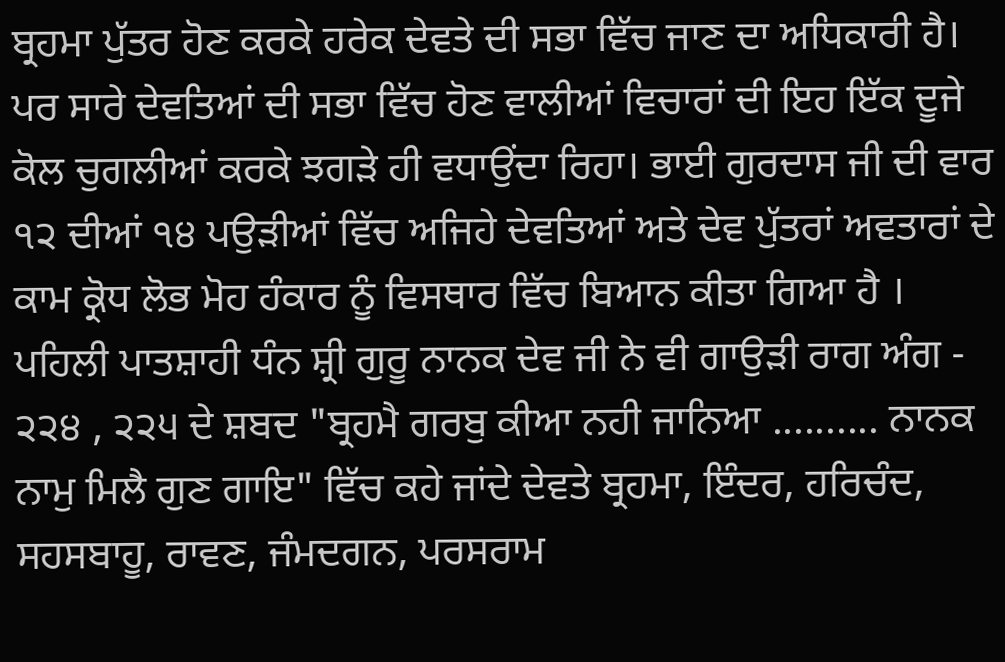ਬ੍ਰਹਮਾ ਪੁੱਤਰ ਹੋਣ ਕਰਕੇ ਹਰੇਕ ਦੇਵਤੇ ਦੀ ਸਭਾ ਵਿੱਚ ਜਾਣ ਦਾ ਅਧਿਕਾਰੀ ਹੈ। ਪਰ ਸਾਰੇ ਦੇਵਤਿਆਂ ਦੀ ਸਭਾ ਵਿੱਚ ਹੋਣ ਵਾਲੀਆਂ ਵਿਚਾਰਾਂ ਦੀ ਇਹ ਇੱਕ ਦੂਜੇ ਕੋਲ ਚੁਗਲੀਆਂ ਕਰਕੇ ਝਗੜੇ ਹੀ ਵਧਾਉਂਦਾ ਰਿਹਾ। ਭਾਈ ਗੁਰਦਾਸ ਜੀ ਦੀ ਵਾਰ ੧੨ ਦੀਆਂ ੧੪ ਪਉੜੀਆਂ ਵਿੱਚ ਅਜਿਹੇ ਦੇਵਤਿਆਂ ਅਤੇ ਦੇਵ ਪੁੱਤਰਾਂ ਅਵਤਾਰਾਂ ਦੇ ਕਾਮ ਕ੍ਰੋਧ ਲੋਭ ਮੋਹ ਹੰਕਾਰ ਨੂੰ ਵਿਸਥਾਰ ਵਿੱਚ ਬਿਆਨ ਕੀਤਾ ਗਿਆ ਹੈ । ਪਹਿਲੀ ਪਾਤਸ਼ਾਹੀ ਧੰਨ ਸ਼੍ਰੀ ਗੁਰੂ ਨਾਨਕ ਦੇਵ ਜੀ ਨੇ ਵੀ ਗਾਉੜੀ ਰਾਗ ਅੰਗ - ੨੨੪ , ੨੨੫ ਦੇ ਸ਼ਬਦ "ਬ੍ਰਹਮੈ ਗਰਬੁ ਕੀਆ ਨਹੀ ਜਾਨਿਆ .......... ਨਾਨਕ ਨਾਮੁ ਮਿਲੈ ਗੁਣ ਗਾਇ" ਵਿੱਚ ਕਹੇ ਜਾਂਦੇ ਦੇਵਤੇ ਬ੍ਰਹਮਾ, ਇੰਦਰ, ਹਰਿਚੰਦ, ਸਹਸਬਾਹੂ, ਰਾਵਣ, ਜੰਮਦਗਨ, ਪਰਸਰਾਮ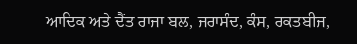ਆਦਿਕ ਅਤੇ ਦੈਂਤ ਰਾਜਾ ਬਲ, ਜਰਾਸੰਦ, ਕੰਸ, ਰਕਤਬੀਜ,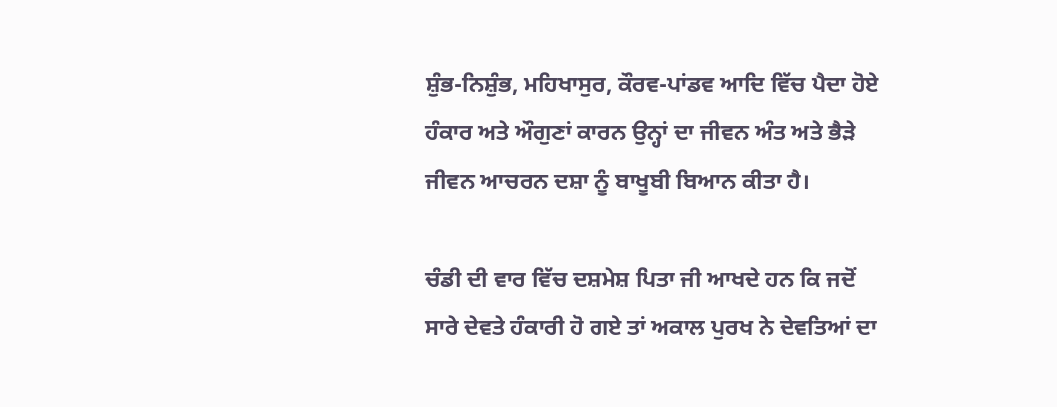ਸ਼ੁੰਭ-ਨਿਸ਼ੁੰਭ, ਮਹਿਖਾਸੁਰ, ਕੌਰਵ-ਪਾਂਡਵ ਆਦਿ ਵਿੱਚ ਪੈਦਾ ਹੋਏ ਹੰਕਾਰ ਅਤੇ ਔਗੁਣਾਂ ਕਾਰਨ ਉਨ੍ਹਾਂ ਦਾ ਜੀਵਨ ਅੰਤ ਅਤੇ ਭੈੜੇ ਜੀਵਨ ਆਚਰਨ ਦਸ਼ਾ ਨੂੰ ਬਾਖੂਬੀ ਬਿਆਨ ਕੀਤਾ ਹੈ।

ਚੰਡੀ ਦੀ ਵਾਰ ਵਿੱਚ ਦਸ਼ਮੇਸ਼ ਪਿਤਾ ਜੀ ਆਖਦੇ ਹਨ ਕਿ ਜਦੋਂ ਸਾਰੇ ਦੇਵਤੇ ਹੰਕਾਰੀ ਹੋ ਗਏ ਤਾਂ ਅਕਾਲ ਪੁਰਖ ਨੇ ਦੇਵਤਿਆਂ ਦਾ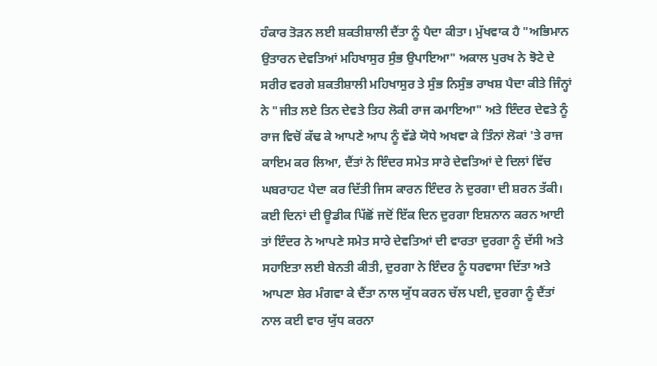ਹੰਕਾਰ ਤੋੜਨ ਲਈ ਸ਼ਕਤੀਸ਼ਾਲੀ ਦੈਂਤਾ ਨੂੰ ਪੈਦਾ ਕੀਤਾ। ਮੁੱਖਵਾਕ ਹੈ "ਅਭਿਮਾਨ ਉਤਾਰਨ ਦੇਵਤਿਆਂ ਮਹਿਖਾਸੁਰ ਸੁੰਭ ਉਪਾਇਆ" ਅਕਾਲ ਪੁਰਖ ਨੇ ਝੋਟੇ ਦੇ ਸਰੀਰ ਵਰਗੇ ਸ਼ਕਤੀਸ਼ਾਲੀ ਮਹਿਖਾਸੁਰ ਤੇ ਸੁੰਭ ਨਿਸੁੰਭ ਰਾਖਸ਼ ਪੈਦਾ ਕੀਤੇ ਜਿੰਨ੍ਹਾਂ ਨੇ "ਜੀਤ ਲਏ ਤਿਨ ਦੇਵਤੇ ਤਿਹ ਲੋਕੀ ਰਾਜ ਕਮਾਇਆ" ਅਤੇ ਇੰਦਰ ਦੇਵਤੇ ਨੂੰ ਰਾਜ ਵਿਚੋਂ ਕੱਢ ਕੇ ਆਪਣੇ ਆਪ ਨੂੰ ਵੱਡੇ ਯੋਧੇ ਅਖਵਾ ਕੇ ਤਿੰਨਾਂ ਲੋਕਾਂ 'ਤੇ ਰਾਜ ਕਾਇਮ ਕਰ ਲਿਆ, ਦੈਂਤਾਂ ਨੇ ਇੰਦਰ ਸਮੇਤ ਸਾਰੇ ਦੇਵਤਿਆਂ ਦੇ ਦਿਲਾਂ ਵਿੱਚ ਘਬਰਾਹਟ ਪੈਦਾ ਕਰ ਦਿੱਤੀ ਜਿਸ ਕਾਰਨ ਇੰਦਰ ਨੇ ਦੁਰਗਾ ਦੀ ਸ਼ਰਨ ਤੱਕੀ। ਕਈ ਦਿਨਾਂ ਦੀ ਊਡੀਕ ਪਿੱਛੋਂ ਜਦੋਂ ਇੱਕ ਦਿਨ ਦੁਰਗਾ ਇਸ਼ਨਾਨ ਕਰਨ ਆਈ ਤਾਂ ਇੰਦਰ ਨੇ ਆਪਣੇ ਸਮੇਤ ਸਾਰੇ ਦੇਵਤਿਆਂ ਦੀ ਵਾਰਤਾ ਦੁਰਗਾ ਨੂੰ ਦੱਸੀ ਅਤੇ ਸਹਾਇਤਾ ਲਈ ਬੇਨਤੀ ਕੀਤੀ, ਦੁਰਗਾ ਨੇ ਇੰਦਰ ਨੂੰ ਧਰਵਾਸਾ ਦਿੱਤਾ ਅਤੇ ਆਪਣਾ ਸ਼ੇਰ ਮੰਗਵਾ ਕੇ ਦੈਂਤਾ ਨਾਲ ਯੁੱਧ ਕਰਨ ਚੱਲ ਪਈ, ਦੁਰਗਾ ਨੂੰ ਦੈਂਤਾਂ ਨਾਲ ਕਈ ਵਾਰ ਯੁੱਧ ਕਰਨਾ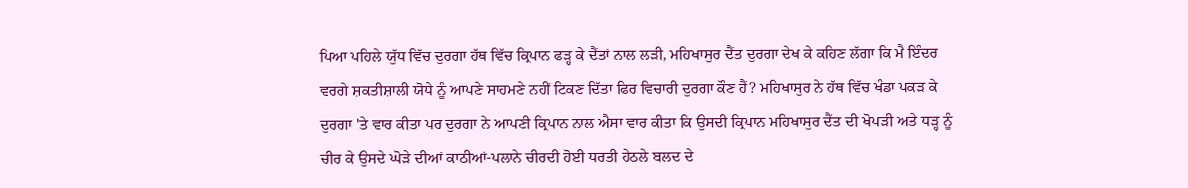ਪਿਆ ਪਹਿਲੇ ਯੁੱਧ ਵਿੱਚ ਦੁਰਗਾ ਹੱਥ ਵਿੱਚ ਕ੍ਰਿਪਾਨ ਫੜ੍ਹ ਕੇ ਦੈਂਤਾਂ ਨਾਲ ਲੜੀ, ਮਹਿਖਾਸੁਰ ਦੈਂਤ ਦੁਰਗਾ ਦੇਖ ਕੇ ਕਹਿਣ ਲੱਗਾ ਕਿ ਮੈ ਇੰਦਰ ਵਰਗੇ ਸ਼ਕਤੀਸ਼ਾਲੀ ਯੋਧੇ ਨੂੰ ਆਪਣੇ ਸਾਹਮਣੇ ਨਹੀਂ ਟਿਕਣ ਦਿੱਤਾ ਫਿਰ ਵਿਚਾਰੀ ਦੁਰਗਾ ਕੌਣ ਹੈਂ? ਮਹਿਖਾਸੁਰ ਨੇ ਹੱਥ ਵਿੱਚ ਖੰਡਾ ਪਕੜ ਕੇ ਦੁਰਗਾ 'ਤੇ ਵਾਰ ਕੀਤਾ ਪਰ ਦੁਰਗਾ ਨੇ ਆਪਣੀ ਕ੍ਰਿਪਾਨ ਨਾਲ ਐਸਾ ਵਾਰ ਕੀਤਾ ਕਿ ਉਸਦੀ ਕ੍ਰਿਪਾਨ ਮਹਿਖਾਸੁਰ ਦੈਂਤ ਦੀ ਖੋਪੜੀ ਅਤੇ ਧੜ੍ਹ ਨੂੰ ਚੀਰ ਕੇ ਉਸਦੇ ਘੋੜੇ ਦੀਆਂ ਕਾਠੀਆਂ-ਪਲਾਨੇ ਚੀਰਦੀ ਹੋਈ ਧਰਤੀ ਹੇਠਲੇ ਬਲਦ ਦੇ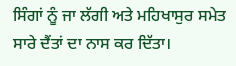ਸਿੰਗਾਂ ਨੂੰ ਜਾ ਲੱਗੀ ਅਤੇ ਮਹਿਖਾਸੁਰ ਸਮੇਤ ਸਾਰੇ ਦੈਂਤਾਂ ਦਾ ਨਾਸ ਕਰ ਦਿੱਤਾ।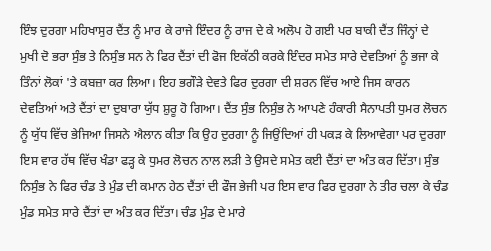ਇੰਝ ਦੁਰਗਾ ਮਹਿਖਾਸੁਰ ਦੈਂਤ ਨੂੰ ਮਾਰ ਕੇ ਰਾਜੇ ਇੰਦਰ ਨੂੰ ਰਾਜ ਦੇ ਕੇ ਅਲੋਪ ਹੋ ਗਈ ਪਰ ਬਾਕੀ ਦੈਂਤ ਜਿੰਨ੍ਹਾਂ ਦੇ ਮੁਖੀ ਦੋ ਭਰਾ ਸੁੰਭ ਤੇ ਨਿਸੁੰਭ ਸਨ ਨੇ ਫਿਰ ਦੈਂਤਾਂ ਦੀ ਫੋਜ ਇਕੱਠੀ ਕਰਕੇ ਇੰਦਰ ਸਮੇਤ ਸਾਰੇ ਦੇਵਤਿਆਂ ਨੂੰ ਭਜਾ ਕੇ ਤਿੰਨਾਂ ਲੋਕਾਂ 'ਤੇ ਕਬਜ਼ਾ ਕਰ ਲਿਆ। ਇਹ ਭਗੌੜੇ ਦੇਵਤੇ ਫਿਰ ਦੁਰਗਾ ਦੀ ਸ਼ਰਨ ਵਿੱਚ ਆਏ ਜਿਸ ਕਾਰਨ ਦੇਵਤਿਆਂ ਅਤੇ ਦੈਂਤਾਂ ਦਾ ਦੁਬਾਰਾ ਯੁੱਧ ਸ਼ੁਰੂ ਹੋ ਗਿਆ। ਦੈਂਤ ਸੁੰਭ ਨਿਸੁੰਭ ਨੇ ਆਪਣੇ ਹੰਕਾਰੀ ਸੈਨਾਪਤੀ ਧੁਮਰ ਲੋਚਨ ਨੂੰ ਯੁੱਧ ਵਿੱਚ ਭੇਜਿਆ ਜਿਸਨੇ ਐਲਾਨ ਕੀਤਾ ਕਿ ਉਹ ਦੁਰਗਾ ਨੂੰ ਜਿਉਂਦਿਆਂ ਹੀ ਪਕੜ ਕੇ ਲਿਆਵੇਗਾ ਪਰ ਦੁਰਗਾ ਇਸ ਵਾਰ ਹੱਥ ਵਿੱਚ ਖੰਡਾ ਫੜ੍ਹ ਕੇ ਧੁਮਰ ਲੋਚਨ ਨਾਲ ਲੜੀ ਤੇ ਉਸਦੇ ਸਮੇਤ ਕਈ ਦੈਂਤਾਂ ਦਾ ਅੰਤ ਕਰ ਦਿੱਤਾ। ਸੁੰਭ ਨਿਸੁੰਭ ਨੇ ਫਿਰ ਚੰਡ ਤੇ ਮੁੰਡ ਦੀ ਕਮਾਨ ਹੇਠ ਦੈਂਤਾਂ ਦੀ ਫੌਜ ਭੇਜੀ ਪਰ ਇਸ ਵਾਰ ਫਿਰ ਦੁਰਗਾ ਨੇ ਤੀਰ ਚਲਾ ਕੇ ਚੰਡ ਮੁੰਡ ਸਮੇਤ ਸਾਰੇ ਦੈਂਤਾਂ ਦਾ ਅੰਤ ਕਰ ਦਿੱਤਾ। ਚੰਡ ਮੁੰਡ ਦੇ ਮਾਰੇ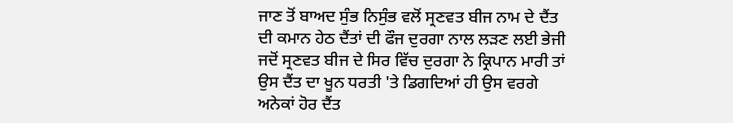ਜਾਣ ਤੋਂ ਬਾਅਦ ਸੁੰਭ ਨਿਸੁੰਭ ਵਲੋਂ ਸ੍ਰਣਵਤ ਬੀਜ ਨਾਮ ਦੇ ਦੈਂਤ ਦੀ ਕਮਾਨ ਹੇਠ ਦੈਂਤਾਂ ਦੀ ਫੌਜ ਦੁਰਗਾ ਨਾਲ ਲੜਣ ਲਈ ਭੇਜੀ ਜਦੋਂ ਸ੍ਰਣਵਤ ਬੀਜ ਦੇ ਸਿਰ ਵਿੱਚ ਦੁਰਗਾ ਨੇ ਕ੍ਰਿਪਾਨ ਮਾਰੀ ਤਾਂ ਉਸ ਦੈਂਤ ਦਾ ਖੂਨ ਧਰਤੀ 'ਤੇ ਡਿਗਦਿਆਂ ਹੀ ਉਸ ਵਰਗੇ ਅਨੇਕਾਂ ਹੋਰ ਦੈਂਤ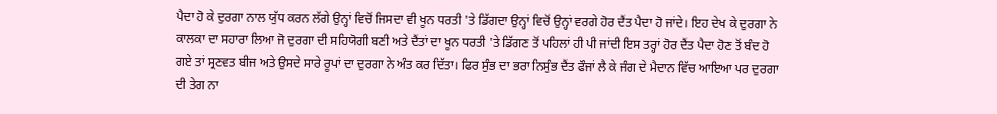ਪੈਦਾ ਹੋ ਕੇ ਦੁਰਗਾ ਨਾਲ ਯੁੱਧ ਕਰਨ ਲੱਗੇ ਉਨ੍ਹਾਂ ਵਿਚੋਂ ਜਿਸਦਾ ਵੀ ਖੂਨ ਧਰਤੀ 'ਤੇ ਡਿੱਗਦਾ ਉਨ੍ਹਾਂ ਵਿਚੋਂ ਉਨ੍ਹਾਂ ਵਰਗੇ ਹੋਰ ਦੈਂਤ ਪੈਦਾ ਹੋ ਜਾਂਦੇ। ਇਹ ਦੇਖ ਕੇ ਦੁਰਗਾ ਨੇ ਕਾਲਕਾ ਦਾ ਸਹਾਰਾ ਲਿਆ ਜੋ ਦੁਰਗਾ ਦੀ ਸਹਿਯੋਗੀ ਬਣੀ ਅਤੇ ਦੈਂਤਾਂ ਦਾ ਖੂਨ ਧਰਤੀ 'ਤੇ ਡਿੱਗਣ ਤੋਂ ਪਹਿਲਾਂ ਹੀ ਪੀ ਜਾਂਦੀ ਇਸ ਤਰ੍ਹਾਂ ਹੋਰ ਦੈਂਤ ਪੈਦਾ ਹੋਣ ਤੋਂ ਬੰਦ ਹੋ ਗਏ ਤਾਂ ਸ੍ਰਣਵਤ ਬੀਜ ਅਤੇ ਉਸਦੇ ਸਾਰੇ ਰੂਪਾਂ ਦਾ ਦੁਰਗਾ ਨੇ ਅੰਤ ਕਰ ਦਿੱਤਾ। ਫਿਰ ਸੁੰਭ ਦਾ ਭਰਾ ਨਿਸੁੰਭ ਦੈਂਤ ਫੌਜਾਂ ਲੈ ਕੇ ਜੰਗ ਦੇ ਮੈਦਾਨ ਵਿੱਚ ਆਇਆ ਪਰ ਦੁਰਗਾ ਦੀ ਤੇਗ ਨਾ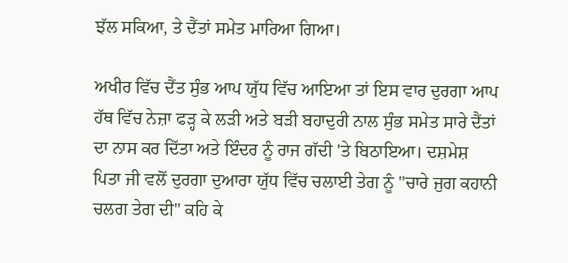ਝੱਲ ਸਕਿਆ, ਤੇ ਦੈਂਤਾਂ ਸਮੇਤ ਮਾਰਿਆ ਗਿਆ।

ਅਖੀਰ ਵਿੱਚ ਦੈਂਤ ਸੁੰਭ ਆਪ ਯੁੱਧ ਵਿੱਚ ਆਇਆ ਤਾਂ ਇਸ ਵਾਰ ਦੁਰਗਾ ਆਪ ਹੱਥ ਵਿੱਚ ਨੇਜ਼ਾ ਫੜ੍ਹ ਕੇ ਲੜੀ ਅਤੇ ਬੜੀ ਬਹਾਦੁਰੀ ਨਾਲ ਸੁੰਭ ਸਮੇਤ ਸਾਰੇ ਦੈਂਤਾਂ ਦਾ ਨਾਸ ਕਰ ਦਿੱਤਾ ਅਤੇ ਇੰਦਰ ਨੂੰ ਰਾਜ ਗੱਦੀ 'ਤੇ ਬਿਠਾਇਆ। ਦਸ਼ਮੇਸ਼ ਪਿਤਾ ਜੀ ਵਲੋਂ ਦੁਰਗਾ ਦੁਆਰਾ ਯੁੱਧ ਵਿੱਚ ਚਲਾਈ ਤੇਗ ਨੂੰ "ਚਾਰੇ ਜੁਗ ਕਹਾਨੀ ਚਲਗ ਤੇਗ ਦੀ" ਕਹਿ ਕੇ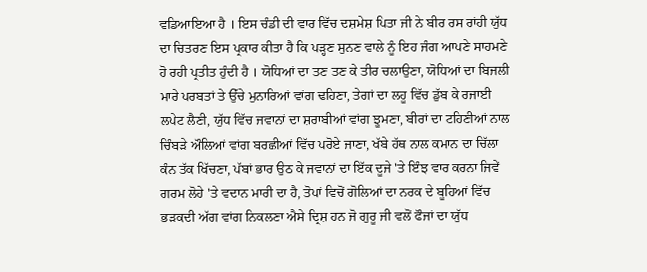ਵਡਿਆਇਆ ਹੈ । ਇਸ ਚੰਡੀ ਦੀ ਵਾਰ ਵਿੱਚ ਦਸ਼ਮੇਸ਼ ਪਿਤਾ ਜੀ ਨੇ ਬੀਰ ਰਸ ਰਾਂਹੀ ਯੁੱਧ ਦਾ ਚਿਤਰਣ ਇਸ ਪ੍ਰਕਾਰ ਕੀਤਾ ਹੈ ਕਿ ਪੜ੍ਹਣ ਸੁਨਣ ਵਾਲੇ ਨੂੰ ਇਹ ਜੰਗ ਆਪਣੇ ਸਾਹਮਣੇ ਹੋ ਰਹੀ ਪ੍ਰਤੀਤ ਹੁੰਦੀ ਹੈ । ਯੋਧਿਆਂ ਦਾ ਤਣ ਤਣ ਕੇ ਤੀਰ ਚਲਾਉਣਾ, ਯੋਧਿਆਂ ਦਾ ਬਿਜਲੀ ਮਾਰੇ ਪਰਬਤਾਂ ਤੇ ਉੱਚੇ ਮੁਨਾਰਿਆਂ ਵਾਂਗ ਢਹਿਣਾ, ਤੇਗਾਂ ਦਾ ਲਹੂ ਵਿੱਚ ਡੁੱਬ ਕੇ ਰਜਾਈ ਲਪੇਟ ਲੈਣੀ, ਯੁੱਧ ਵਿੱਚ ਜਵਾਨਾਂ ਦਾ ਸ਼ਰਾਬੀਆਂ ਵਾਂਗ ਝੂਮਣਾ, ਬੀਰਾਂ ਦਾ ਟਹਿਣੀਆਂ ਨਾਲ ਚਿੰਬੜੇ ਔਲਿਆਂ ਵਾਂਗ ਬਰਛੀਆਂ ਵਿੱਚ ਪਰੋਏ ਜਾਣਾ, ਖੱਬੇ ਹੱਥ ਨਾਲ ਕਮਾਨ ਦਾ ਚਿੱਲਾ ਕੰਨ ਤੱਕ ਖਿੱਚਣਾ, ਪੱਬਾਂ ਭਾਰ ਉਠ ਕੇ ਜਵਾਨਾਂ ਦਾ ਇੱਕ ਦੂਜੇ 'ਤੇ ਇੰਝ ਵਾਰ ਕਰਨਾ ਜਿਵੇਂ ਗਰਮ ਲੋਹੇ 'ਤੇ ਵਦਾਨ ਮਾਰੀ ਦਾ ਹੈ, ਤੋਪਾਂ ਵਿਚੋਂ ਗੋਲਿਆਂ ਦਾ ਨਰਕ ਦੇ ਬੂਹਿਆਂ ਵਿੱਚ ਭੜਕਦੀ ਅੱਗ ਵਾਂਗ ਨਿਕਲਣਾ ਐਸੇ ਦ੍ਰਿਸ਼ ਹਨ ਜੋ ਗੁਰੂ ਜੀ ਵਲੋਂ ਫੌਜਾਂ ਦਾ ਯੁੱਧ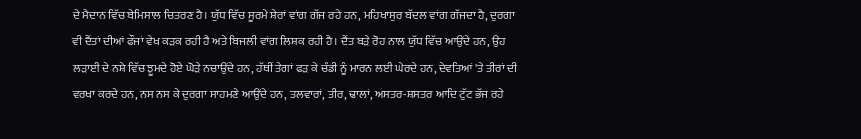ਦੇ ਮੈਦਾਨ ਵਿੱਚ ਬੇਮਿਸਾਲ ਚਿਤਰਣ ਹੈ। ਯੁੱਧ ਵਿੱਚ ਸੂਰਮੇ ਸ਼ੇਰਾਂ ਵਾਂਗ ਗੱਜ ਰਹੇ ਹਨ, ਮਹਿਖਾਸੁਰ ਬੱਦਲ ਵਾਂਗ ਗੱਜਦਾ ਹੈ, ਦੁਰਗਾ ਵੀ ਦੈਂਤਾਂ ਦੀਆਂ ਫੌਜਾਂ ਵੇਖ ਕੜਕ ਰਹੀ ਹੈ ਅਤੇ ਬਿਜਲੀ ਵਾਂਗ ਲਿਸ਼ਕ ਰਹੀ ਹੈ। ਦੈਂਤ ਬੜੇ ਰੋਹ ਨਾਲ ਯੁੱਧ ਵਿੱਚ ਆਉਂਦੇ ਹਨ, ਉਹ ਲੜਾਈ ਦੇ ਨਸ਼ੇ ਵਿੱਚ ਝੂਮਦੇ ਹੋਏ ਘੋੜੇ ਨਚਾਉਂਦੇ ਹਨ, ਹੱਥੀਂ ਤੇਗਾਂ ਫੜ ਕੇ ਚੰਡੀ ਨੂੰ ਮਾਰਨ ਲਈ ਘੇਰਦੇ ਹਨ, ਦੇਵਤਿਆਂ 'ਤੇ ਤੀਰਾਂ ਦੀ ਵਰਖਾ ਕਰਦੇ ਹਨ, ਨਸ ਨਸ ਕੇ ਦੁਰਗਾ ਸਾਹਮਣੇ ਆਉਂਦੇ ਹਨ, ਤਲਵਾਰਾਂ, ਤੀਰ, ਢਾਲਾਂ, ਅਸਤਰ-ਸ਼ਸਤਰ ਆਦਿ ਟੁੱਟ ਭੱਜ ਰਹੇ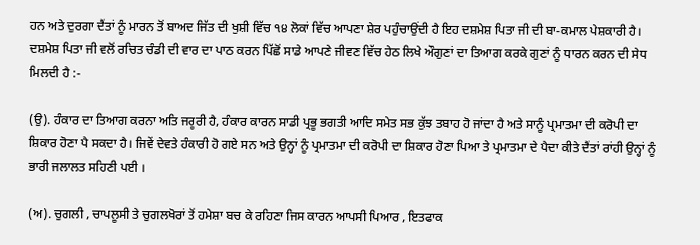ਹਨ ਅਤੇ ਦੁਰਗਾ ਦੈਂਤਾਂ ਨੂੰ ਮਾਰਨ ਤੋਂ ਬਾਅਦ ਜਿੱਤ ਦੀ ਖੁਸ਼ੀ ਵਿੱਚ ੧੪ ਲੋਕਾਂ ਵਿੱਚ ਆਪਣਾ ਸ਼ੇਰ ਪਹੁੰਚਾਉਂਦੀ ਹੈ ਇਹ ਦਸ਼ਮੇਸ਼ ਪਿਤਾ ਜੀ ਦੀ ਬਾ-ਕਮਾਲ ਪੇਸ਼ਕਾਰੀ ਹੈ। ਦਸ਼ਮੇਸ਼ ਪਿਤਾ ਜੀ ਵਲੋਂ ਰਚਿਤ ਚੰਡੀ ਦੀ ਵਾਰ ਦਾ ਪਾਠ ਕਰਨ ਪਿੱਛੋਂ ਸਾਡੇ ਆਪਣੇ ਜੀਵਣ ਵਿੱਚ ਹੇਠ ਲਿਖੇ ਔਗੁਣਾਂ ਦਾ ਤਿਆਗ ਕਰਕੇ ਗੁਣਾਂ ਨੂੰ ਧਾਰਨ ਕਰਨ ਦੀ ਸੇਧ ਮਿਲਦੀ ਹੈ :-

(ਉ). ਹੰਕਾਰ ਦਾ ਤਿਆਗ ਕਰਨਾ ਅਤਿ ਜਰੂਰੀ ਹੈ, ਹੰਕਾਰ ਕਾਰਨ ਸਾਡੀ ਪ੍ਰਭੂ ਭਗਤੀ ਆਦਿ ਸਮੇਤ ਸਭ ਕੁੱਝ ਤਬਾਹ ਹੋ ਜਾਂਦਾ ਹੈ ਅਤੇ ਸਾਨੂੰ ਪ੍ਰਮਾਤਮਾ ਦੀ ਕਰੋਪੀ ਦਾ ਸ਼ਿਕਾਰ ਹੋਣਾ ਪੈ ਸਕਦਾ ਹੈ। ਜਿਵੇਂ ਦੇਵਤੇ ਹੰਕਾਰੀ ਹੋ ਗਏ ਸਨ ਅਤੇ ਉਨ੍ਹਾਂ ਨੂੰ ਪ੍ਰਮਾਤਮਾ ਦੀ ਕਰੋਪੀ ਦਾ ਸ਼ਿਕਾਰ ਹੋਣਾ ਪਿਆ ਤੇ ਪ੍ਰਮਾਤਮਾ ਦੇ ਪੈਦਾ ਕੀਤੇ ਦੈਂਤਾਂ ਰਾਂਹੀ ਉਨ੍ਹਾਂ ਨੂੰ ਭਾਰੀ ਜਲਾਲਤ ਸਹਿਣੀ ਪਈ ।

(ਅ). ਚੁਗਲੀ , ਚਾਪਲੂਸੀ ਤੇ ਚੁਗਲਖੋਰਾਂ ਤੋਂ ਹਮੇਸ਼ਾ ਬਚ ਕੇ ਰਹਿਣਾ ਜਿਸ ਕਾਰਨ ਆਪਸੀ ਪਿਆਰ , ਇਤਫਾਕ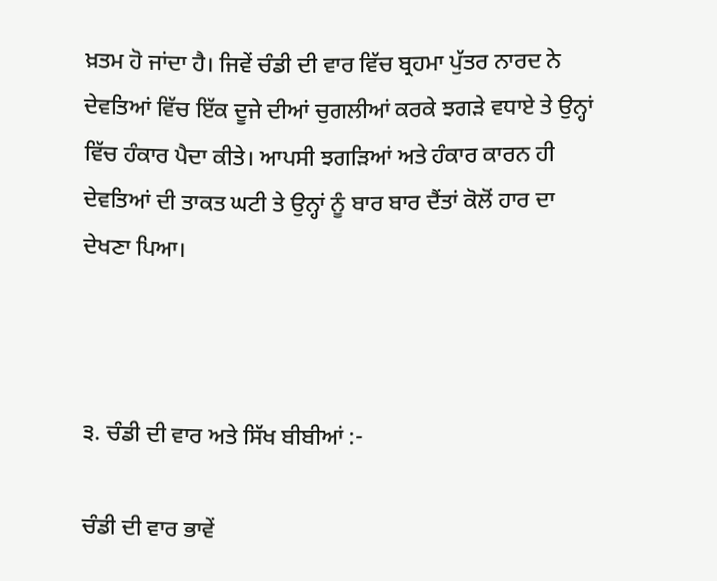ਖ਼ਤਮ ਹੋ ਜਾਂਦਾ ਹੈ। ਜਿਵੇਂ ਚੰਡੀ ਦੀ ਵਾਰ ਵਿੱਚ ਬ੍ਰਹਮਾ ਪੁੱਤਰ ਨਾਰਦ ਨੇ ਦੇਵਤਿਆਂ ਵਿੱਚ ਇੱਕ ਦੂਜੇ ਦੀਆਂ ਚੁਗਲੀਆਂ ਕਰਕੇ ਝਗੜੇ ਵਧਾਏ ਤੇ ਉਨ੍ਹਾਂ ਵਿੱਚ ਹੰਕਾਰ ਪੈਦਾ ਕੀਤੇ। ਆਪਸੀ ਝਗੜਿਆਂ ਅਤੇ ਹੰਕਾਰ ਕਾਰਨ ਹੀ ਦੇਵਤਿਆਂ ਦੀ ਤਾਕਤ ਘਟੀ ਤੇ ਉਨ੍ਹਾਂ ਨੂੰ ਬਾਰ ਬਾਰ ਦੈਂਤਾਂ ਕੋਲੋਂ ਹਾਰ ਦਾ ਦੇਖਣਾ ਪਿਆ।



੩. ਚੰਡੀ ਦੀ ਵਾਰ ਅਤੇ ਸਿੱਖ ਬੀਬੀਆਂ :-

ਚੰਡੀ ਦੀ ਵਾਰ ਭਾਵੇਂ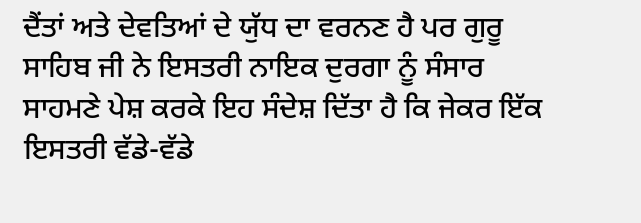ਦੈਂਤਾਂ ਅਤੇ ਦੇਵਤਿਆਂ ਦੇ ਯੁੱਧ ਦਾ ਵਰਨਣ ਹੈ ਪਰ ਗੁਰੂ ਸਾਹਿਬ ਜੀ ਨੇ ਇਸਤਰੀ ਨਾਇਕ ਦੁਰਗਾ ਨੂੰ ਸੰਸਾਰ ਸਾਹਮਣੇ ਪੇਸ਼ ਕਰਕੇ ਇਹ ਸੰਦੇਸ਼ ਦਿੱਤਾ ਹੈ ਕਿ ਜੇਕਰ ਇੱਕ ਇਸਤਰੀ ਵੱਡੇ-ਵੱਡੇ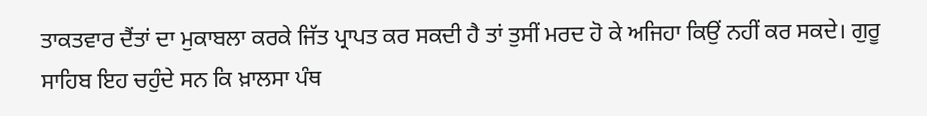ਤਾਕਤਵਾਰ ਦੈਂਤਾਂ ਦਾ ਮੁਕਾਬਲਾ ਕਰਕੇ ਜਿੱਤ ਪ੍ਰਾਪਤ ਕਰ ਸਕਦੀ ਹੈ ਤਾਂ ਤੁਸੀਂ ਮਰਦ ਹੋ ਕੇ ਅਜਿਹਾ ਕਿਉਂ ਨਹੀਂ ਕਰ ਸਕਦੇ। ਗੁਰੂ ਸਾਹਿਬ ਇਹ ਚਹੁੰਦੇ ਸਨ ਕਿ ਖ਼ਾਲਸਾ ਪੰਥ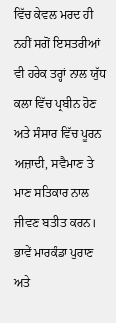ਵਿੱਚ ਕੇਵਲ ਮਰਦ ਹੀ ਨਹੀਂ ਸਗੋਂ ਇਸਤਰੀਆਂ ਵੀ ਹਰੇਕ ਤਰ੍ਹਾਂ ਨਾਲ ਯੁੱਧ ਕਲਾ ਵਿੱਚ ਪ੍ਰਬੀਨ ਹੋਣ ਅਤੇ ਸੰਸਾਰ ਵਿੱਚ ਪੂਰਨ ਅਜ਼ਾਦੀ, ਸਵੈਮਾਣ ਤੇ ਮਾਣ ਸਤਿਕਾਰ ਨਾਲ ਜੀਵਣ ਬਤੀਤ ਕਰਨ। ਭਾਵੇਂ ਮਾਰਕੰਡਾ ਪੁਰਾਣ ਅਤੇ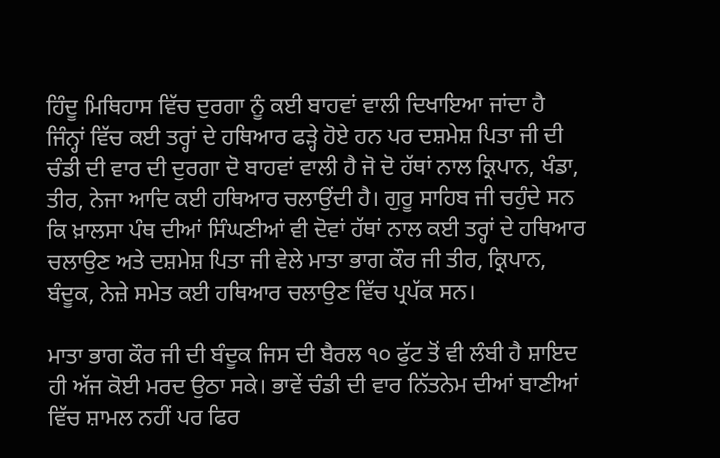ਹਿੰਦੂ ਮਿਥਿਹਾਸ ਵਿੱਚ ਦੁਰਗਾ ਨੂੰ ਕਈ ਬਾਹਵਾਂ ਵਾਲੀ ਦਿਖਾਇਆ ਜਾਂਦਾ ਹੈ ਜਿੰਨ੍ਹਾਂ ਵਿੱਚ ਕਈ ਤਰ੍ਹਾਂ ਦੇ ਹਥਿਆਰ ਫੜ੍ਹੇ ਹੋਏ ਹਨ ਪਰ ਦਸ਼ਮੇਸ਼ ਪਿਤਾ ਜੀ ਦੀ ਚੰਡੀ ਦੀ ਵਾਰ ਦੀ ਦੁਰਗਾ ਦੋ ਬਾਹਵਾਂ ਵਾਲੀ ਹੈ ਜੋ ਦੋ ਹੱਥਾਂ ਨਾਲ ਕ੍ਰਿਪਾਨ, ਖੰਡਾ, ਤੀਰ, ਨੇਜਾ ਆਦਿ ਕਈ ਹਥਿਆਰ ਚਲਾਉਂਦੀ ਹੈ। ਗੁਰੂ ਸਾਹਿਬ ਜੀ ਚਹੁੰਦੇ ਸਨ ਕਿ ਖ਼ਾਲਸਾ ਪੰਥ ਦੀਆਂ ਸਿੰਘਣੀਆਂ ਵੀ ਦੋਵਾਂ ਹੱਥਾਂ ਨਾਲ ਕਈ ਤਰ੍ਹਾਂ ਦੇ ਹਥਿਆਰ ਚਲਾਉਣ ਅਤੇ ਦਸ਼ਮੇਸ਼ ਪਿਤਾ ਜੀ ਵੇਲੇ ਮਾਤਾ ਭਾਗ ਕੌਰ ਜੀ ਤੀਰ, ਕ੍ਰਿਪਾਨ, ਬੰਦੂਕ, ਨੇਜ਼ੇ ਸਮੇਤ ਕਈ ਹਥਿਆਰ ਚਲਾਉਣ ਵਿੱਚ ਪ੍ਰਪੱਕ ਸਨ।

ਮਾਤਾ ਭਾਗ ਕੌਰ ਜੀ ਦੀ ਬੰਦੂਕ ਜਿਸ ਦੀ ਬੈਰਲ ੧੦ ਫੁੱਟ ਤੋਂ ਵੀ ਲੰਬੀ ਹੈ ਸ਼ਾਇਦ ਹੀ ਅੱਜ ਕੋਈ ਮਰਦ ਉਠਾ ਸਕੇ। ਭਾਵੇਂ ਚੰਡੀ ਦੀ ਵਾਰ ਨਿੱਤਨੇਮ ਦੀਆਂ ਬਾਣੀਆਂ ਵਿੱਚ ਸ਼ਾਮਲ ਨਹੀਂ ਪਰ ਫਿਰ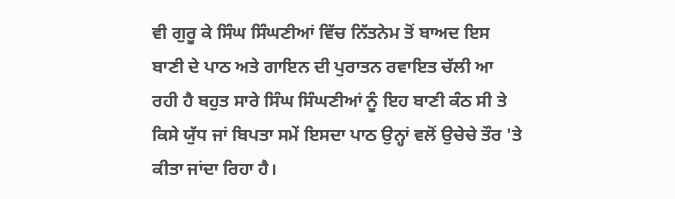ਵੀ ਗੁਰੂ ਕੇ ਸਿੰਘ ਸਿੰਘਣੀਆਂ ਵਿੱਚ ਨਿੱਤਨੇਮ ਤੋਂ ਬਾਅਦ ਇਸ ਬਾਣੀ ਦੇ ਪਾਠ ਅਤੇ ਗਾਇਨ ਦੀ ਪੁਰਾਤਨ ਰਵਾਇਤ ਚੱਲੀ ਆ ਰਹੀ ਹੈ ਬਹੁਤ ਸਾਰੇ ਸਿੰਘ ਸਿੰਘਣੀਆਂ ਨੂੰ ਇਹ ਬਾਣੀ ਕੰਠ ਸੀ ਤੇ ਕਿਸੇ ਯੁੱਧ ਜਾਂ ਬਿਪਤਾ ਸਮੇਂ ਇਸਦਾ ਪਾਠ ਉਨ੍ਹਾਂ ਵਲੋਂ ਉਚੇਚੇ ਤੌਰ 'ਤੇ ਕੀਤਾ ਜਾਂਦਾ ਰਿਹਾ ਹੈ।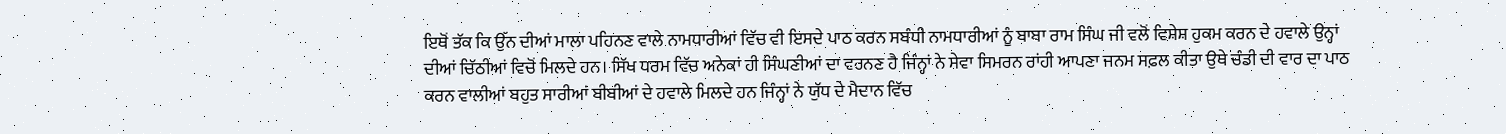ਇਥੋਂ ਤੱਕ ਕਿ ਉੱਨ ਦੀਆਂ ਮਾਲਾ ਪਹਿਨਣ ਵਾਲੇ ਨਾਮਧਾਰੀਆਂ ਵਿੱਚ ਵੀ ਇਸਦੇ ਪਾਠ ਕਰਨ ਸਬੰਧੀ ਨਾਮਧਾਰੀਆਂ ਨੂੰ ਬਾਬਾ ਰਾਮ ਸਿੰਘ ਜੀ ਵਲੋਂ ਵਿਸ਼ੇਸ਼ ਹੁਕਮ ਕਰਨ ਦੇ ਹਵਾਲੇ ਉਨ੍ਹਾਂ ਦੀਆਂ ਚਿੱਠੀਆਂ ਵਿਚੋਂ ਮਿਲਦੇ ਹਨ। ਸਿੱਖ ਧਰਮ ਵਿੱਚ ਅਨੇਕਾਂ ਹੀ ਸਿੰਘਣੀਆਂ ਦਾ ਵਰਨਣ ਹੈ ਜਿੰਨ੍ਹਾਂ ਨੇ ਸੇਵਾ ਸਿਮਰਨ ਰਾਂਹੀ ਆਪਣਾ ਜਨਮ ਸਫ਼ਲ ਕੀਤਾ ਉਥੇ ਚੰਡੀ ਦੀ ਵਾਰ ਦਾ ਪਾਠ ਕਰਨ ਵਾਲੀਆਂ ਬਹੁਤ ਸਾਰੀਆਂ ਬੀਬੀਆਂ ਦੇ ਹਵਾਲੇ ਮਿਲਦੇ ਹਨ ਜਿੰਨ੍ਹਾਂ ਨੇ ਯੁੱਧ ਦੇ ਮੈਦਾਨ ਵਿੱਚ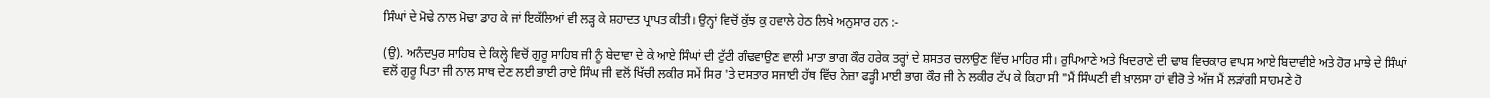ਸਿੰਘਾਂ ਦੇ ਮੋਢੇ ਨਾਲ ਮੋਢਾ ਡਾਹ ਕੇ ਜਾਂ ਇਕੱਲਿਆਂ ਵੀ ਲੜ੍ਹ ਕੇ ਸ਼ਹਾਦਤ ਪ੍ਰਾਪਤ ਕੀਤੀ। ਉਨ੍ਹਾਂ ਵਿਚੋਂ ਕੁੱਝ ਕੁ ਹਵਾਲੇ ਹੇਠ ਲਿਖੇ ਅਨੁਸਾਰ ਹਨ :-

(ਉ). ਅਨੰਦਪੁਰ ਸਾਹਿਬ ਦੇ ਕਿਲ੍ਹੇ ਵਿਚੋਂ ਗੁਰੂ ਸਾਹਿਬ ਜੀ ਨੂੰ ਬੇਦਾਵਾ ਦੇ ਕੇ ਆਏ ਸਿੰਘਾਂ ਦੀ ਟੁੱਟੀ ਗੰਢਵਾਉਣ ਵਾਲੀ ਮਾਤਾ ਭਾਗ ਕੌਰ ਹਰੇਕ ਤਰ੍ਹਾਂ ਦੇ ਸ਼ਸਤਰ ਚਲਾਉਣ ਵਿੱਚ ਮਾਹਿਰ ਸੀ। ਰੁਪਿਆਣੇ ਅਤੇ ਖਿਦਰਾਣੇ ਦੀ ਢਾਬ ਵਿਚਕਾਰ ਵਾਪਸ ਆਏ ਬਿਦਾਵੀਏ ਅਤੇ ਹੋਰ ਮਾਝੇ ਦੇ ਸਿੰਘਾਂ ਵਲੋਂ ਗੁਰੂ ਪਿਤਾ ਜੀ ਨਾਲ ਸਾਥ ਦੇਣ ਲਈ ਭਾਈ ਰਾਏ ਸਿੰਘ ਜੀ ਵਲੋਂ ਖਿੱਚੀ ਲਕੀਰ ਸਮੇਂ ਸਿਰ 'ਤੇ ਦਸਤਾਰ ਸਜਾਈ ਹੱਥ ਵਿੱਚ ਨੇਜ਼ਾ ਫੜ੍ਹੀ ਮਾਈ ਭਾਗ ਕੌਰ ਜੀ ਨੇ ਲਕੀਰ ਟੱਪ ਕੇ ਕਿਹਾ ਸੀ "ਮੈਂ ਸਿੰਘਣੀ ਵੀ ਖ਼ਾਲਸਾ ਹਾਂ ਵੀਰੋ ਤੇ ਅੱਜ ਮੈਂ ਲੜਾਂਗੀ ਸਾਹਮਣੇ ਹੋ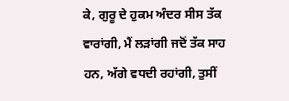ਕੇ, ਗੁਰੂ ਦੇ ਹੁਕਮ ਅੰਦਰ ਸੀਸ ਤੱਕ ਵਾਰਾਂਗੀ, ਮੈਂ ਲੜਾਂਗੀ ਜਦੋਂ ਤੱਕ ਸਾਹ ਹਨ, ਅੱਗੇ ਵਧਦੀ ਰਹਾਂਗੀ, ਤੁਸੀਂ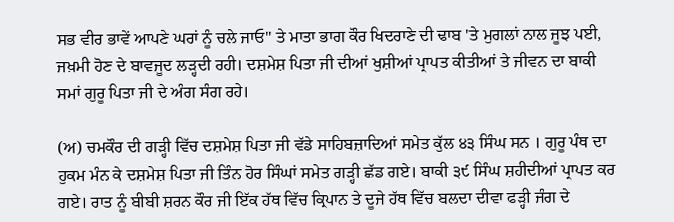ਸਭ ਵੀਰ ਭਾਵੇਂ ਆਪਣੇ ਘਰਾਂ ਨੂੰ ਚਲੇ ਜਾਓ" ਤੇ ਮਾਤਾ ਭਾਗ ਕੌਰ ਖਿਦਰਾਣੇ ਦੀ ਢਾਬ 'ਤੇ ਮੁਗਲਾਂ ਨਾਲ ਜੂਝ ਪਈ, ਜਖ਼ਮੀ ਹੋਣ ਦੇ ਬਾਵਜੂਦ ਲੜ੍ਹਦੀ ਰਹੀ। ਦਸ਼ਮੇਸ਼ ਪਿਤਾ ਜੀ ਦੀਆਂ ਖੁਸ਼ੀਆਂ ਪ੍ਰਾਪਤ ਕੀਤੀਆਂ ਤੇ ਜੀਵਨ ਦਾ ਬਾਕੀ ਸਮਾਂ ਗੁਰੂ ਪਿਤਾ ਜੀ ਦੇ ਅੰਗ ਸੰਗ ਰਹੇ।

(ਅ) ਚਮਕੌਰ ਦੀ ਗੜ੍ਹੀ ਵਿੱਚ ਦਸ਼ਮੇਸ਼ ਪਿਤਾ ਜੀ ਵੱਡੇ ਸਾਹਿਬਜ਼ਾਦਿਆਂ ਸਮੇਤ ਕੁੱਲ ੪੩ ਸਿੰਘ ਸਨ । ਗੁਰੂ ਪੰਥ ਦਾ ਹੁਕਮ ਮੰਨ ਕੇ ਦਸ਼ਮੇਸ਼ ਪਿਤਾ ਜੀ ਤਿੰਨ ਹੋਰ ਸਿੰਘਾਂ ਸਮੇਤ ਗੜ੍ਹੀ ਛੱਡ ਗਏ। ਬਾਕੀ ੩੯ ਸਿੰਘ ਸ਼ਹੀਦੀਆਂ ਪ੍ਰਾਪਤ ਕਰ ਗਏ। ਰਾਤ ਨੂੰ ਬੀਬੀ ਸ਼ਰਨ ਕੌਰ ਜੀ ਇੱਕ ਹੱਥ ਵਿੱਚ ਕ੍ਰਿਪਾਨ ਤੇ ਦੂਜੇ ਹੱਥ ਵਿੱਚ ਬਲਦਾ ਦੀਵਾ ਫੜ੍ਹੀ ਜੰਗ ਦੇ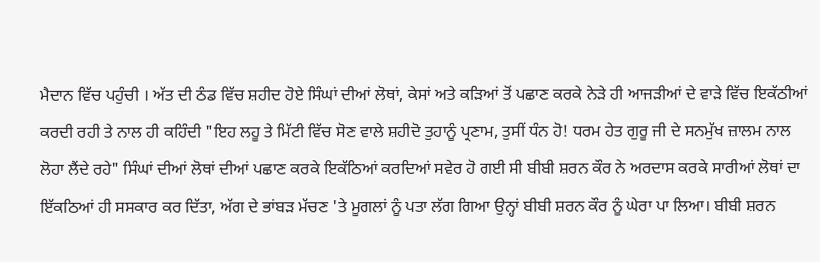ਮੈਦਾਨ ਵਿੱਚ ਪਹੁੰਚੀ । ਅੱਤ ਦੀ ਠੰਡ ਵਿੱਚ ਸ਼ਹੀਦ ਹੋਏ ਸਿੰਘਾਂ ਦੀਆਂ ਲੋਥਾਂ, ਕੇਸਾਂ ਅਤੇ ਕੜਿਆਂ ਤੋਂ ਪਛਾਣ ਕਰਕੇ ਨੇੜੇ ਹੀ ਆਜੜੀਆਂ ਦੇ ਵਾੜੇ ਵਿੱਚ ਇਕੱਠੀਆਂ ਕਰਦੀ ਰਹੀ ਤੇ ਨਾਲ ਹੀ ਕਹਿੰਦੀ "ਇਹ ਲਹੂ ਤੇ ਮਿੱਟੀ ਵਿੱਚ ਸੋਣ ਵਾਲੇ ਸ਼ਹੀਦੋ ਤੁਹਾਨੂੰ ਪ੍ਰਣਾਮ, ਤੁਸੀਂ ਧੰਨ ਹੋ! ਧਰਮ ਹੇਤ ਗੁਰੂ ਜੀ ਦੇ ਸਨਮੁੱਖ ਜ਼ਾਲਮ ਨਾਲ ਲੋਹਾ ਲੈਂਦੇ ਰਹੇ" ਸਿੰਘਾਂ ਦੀਆਂ ਲੋਥਾਂ ਦੀਆਂ ਪਛਾਣ ਕਰਕੇ ਇਕੱਠਿਆਂ ਕਰਦਿਆਂ ਸਵੇਰ ਹੋ ਗਈ ਸੀ ਬੀਬੀ ਸ਼ਰਨ ਕੌਰ ਨੇ ਅਰਦਾਸ ਕਰਕੇ ਸਾਰੀਆਂ ਲੋਥਾਂ ਦਾ ਇੱਕਠਿਆਂ ਹੀ ਸਸਕਾਰ ਕਰ ਦਿੱਤਾ, ਅੱਗ ਦੇ ਭਾਂਬੜ ਮੱਚਣ 'ਤੇ ਮੂਗਲਾਂ ਨੂੰ ਪਤਾ ਲੱਗ ਗਿਆ ਉਨ੍ਹਾਂ ਬੀਬੀ ਸ਼ਰਨ ਕੌਰ ਨੂੰ ਘੇਰਾ ਪਾ ਲਿਆ। ਬੀਬੀ ਸ਼ਰਨ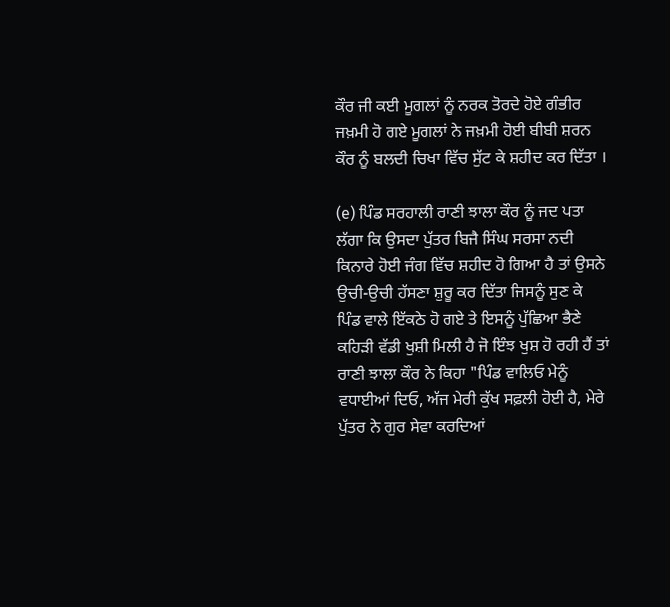ਕੌਰ ਜੀ ਕਈ ਮੂਗਲਾਂ ਨੂੰ ਨਰਕ ਤੋਰਦੇ ਹੋਏ ਗੰਭੀਰ ਜਖ਼ਮੀ ਹੋ ਗਏ ਮੂਗਲਾਂ ਨੇ ਜਖ਼ਮੀ ਹੋਈ ਬੀਬੀ ਸ਼ਰਨ ਕੌਰ ਨੂੰ ਬਲਦੀ ਚਿਖਾ ਵਿੱਚ ਸੁੱਟ ਕੇ ਸ਼ਹੀਦ ਕਰ ਦਿੱਤਾ ।

(e) ਪਿੰਡ ਸਰਹਾਲੀ ਰਾਣੀ ਝਾਲਾ ਕੌਰ ਨੂੰ ਜਦ ਪਤਾ ਲੱਗਾ ਕਿ ਉਸਦਾ ਪੁੱਤਰ ਬਿਜੈ ਸਿੰਘ ਸਰਸਾ ਨਦੀ ਕਿਨਾਰੇ ਹੋਈ ਜੰਗ ਵਿੱਚ ਸ਼ਹੀਦ ਹੋ ਗਿਆ ਹੈ ਤਾਂ ਉਸਨੇ ਉਚੀ-ਉਚੀ ਹੱਸਣਾ ਸ਼ੁਰੂ ਕਰ ਦਿੱਤਾ ਜਿਸਨੂੰ ਸੁਣ ਕੇ ਪਿੰਡ ਵਾਲੇ ਇੱਕਠੇ ਹੋ ਗਏ ਤੇ ਇਸਨੂੰ ਪੁੱਛਿਆ ਭੈਣੇ ਕਹਿੜੀ ਵੱਡੀ ਖੁਸ਼ੀ ਮਿਲੀ ਹੈ ਜੋ ਇੰਝ ਖੁਸ਼ ਹੋ ਰਹੀ ਹੈਂ ਤਾਂ ਰਾਣੀ ਝਾਲਾ ਕੌਰ ਨੇ ਕਿਹਾ "ਪਿੰਡ ਵਾਲਿਓ ਮੇਨੂੰ ਵਧਾਈਆਂ ਦਿਓ, ਅੱਜ ਮੇਰੀ ਕੁੱਖ ਸਫ਼ਲੀ ਹੋਈ ਹੈ, ਮੇਰੇ ਪੁੱਤਰ ਨੇ ਗੁਰ ਸੇਵਾ ਕਰਦਿਆਂ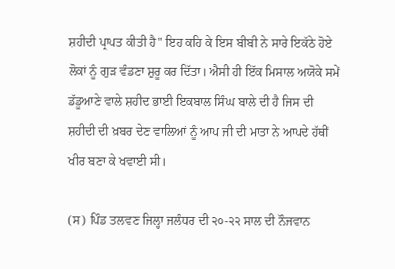ਸ਼ਹੀਦੀ ਪ੍ਰਾਪਤ ਕੀਤੀ ਹੈ" ਇਹ ਕਹਿ ਕੇ ਇਸ ਬੀਬੀ ਨੇ ਸਾਰੇ ਇਕੱਠੇ ਹੋਏ ਲੋਕਾਂ ਨੂੰ ਗੁੜ ਵੰਡਣਾ ਸ਼ੁਰੂ ਕਰ ਦਿੱਤਾ। ਐਸੀ ਹੀ ਇੱਕ ਮਿਸਾਲ ਅਯੋਕੇ ਸਮੇਂ ਡੱਡੂਆਣੇ ਵਾਲੇ ਸ਼ਹੀਦ ਭਾਈ ਇਕਬਾਲ ਸਿੰਘ ਬਾਲੇ ਦੀ ਹੈ ਜਿਸ ਦੀ ਸ਼ਹੀਦੀ ਦੀ ਖ਼ਬਰ ਦੇਣ ਵਾਲਿਆਂ ਨੂੰ ਆਪ ਜੀ ਦੀ ਮਾਤਾ ਨੇ ਆਪਦੇ ਹੱਥੀਂ ਖੀਰ ਬਣਾ ਕੇ ਖਵਾਈ ਸੀ।

(ਸ) ਪਿੰਡ ਤਲਵਣ ਜਿਲ੍ਹਾ ਜਲੰਧਰ ਦੀ ੨੦-੨੨ ਸਾਲ ਦੀ ਨੌਜਵਾਨ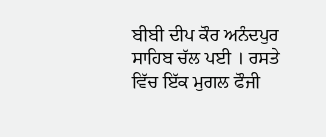ਬੀਬੀ ਦੀਪ ਕੌਰ ਅਨੰਦਪੁਰ ਸਾਹਿਬ ਚੱਲ ਪਈ । ਰਸਤੇ ਵਿੱਚ ਇੱਕ ਮੁਗਲ ਫੌਜੀ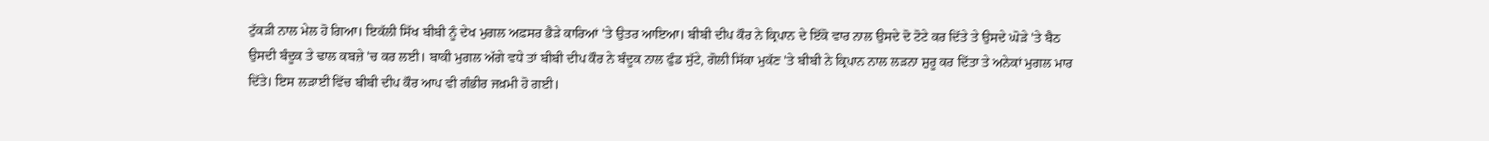ਟੁੱਕੜੀ ਨਾਲ ਮੇਲ ਹੋ ਗਿਆ। ਇਕੱਲੀ ਸਿੱਖ ਬੀਬੀ ਨੂੰ ਦੇਖ ਮੁਗਲ ਅਫ਼ਸਰ ਭੈੜੇ ਕਾਰਿਆਂ 'ਤੇ ਉਤਰ ਆਇਆ। ਬੀਬੀ ਦੀਪ ਕੌਰ ਨੇ ਕ੍ਰਿਪਾਨ ਦੇ ਇੱਕੋ ਵਾਰ ਨਾਲ ਉਸਦੇ ਦੋ ਟੋਟੇ ਕਰ ਦਿੱਤੇ ਤੇ ਉਸਦੇ ਘੋੜੇ 'ਤੇ ਬੈਠ ਉਸਦੀ ਬੰਦੂਕ ਤੇ ਢਾਲ ਕਬਜ਼ੇ 'ਚ ਕਰ ਲਈ। ਬਾਕੀ ਮੁਗਲ ਅੱਗੇ ਵਧੇ ਤਾਂ ਬੀਬੀ ਦੀਪ ਕੌਰ ਨੇ ਬੰਦੂਕ ਨਾਲ ਫੁੰਡ ਸੁੱਟੇ, ਗੋਲੀ ਸਿੱਕਾ ਮੁਕੱਣ 'ਤੇ ਬੀਬੀ ਨੇ ਕ੍ਰਿਪਾਨ ਨਾਲ ਲੜਨਾ ਸ਼ੁਰੂ ਕਰ ਦਿੱਤਾ ਤੇ ਅਨੇਕਾਂ ਮੁਗਲ ਮਾਰ ਦਿੱਤੇ। ਇਸ ਲੜਾਈ ਵਿੱਚ ਬੀਬੀ ਦੀਪ ਕੌਰ ਆਪ ਵੀ ਗੰਭੀਰ ਜਖ਼ਮੀ ਹੋ ਗਈ।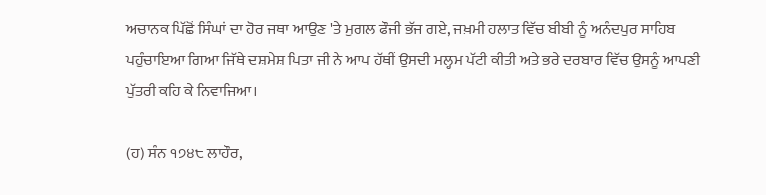ਅਚਾਨਕ ਪਿੱਛੋਂ ਸਿੰਘਾਂ ਦਾ ਹੋਰ ਜਥਾ ਆਉਣ 'ਤੇ ਮੁਗਲ ਫੌਜੀ ਭੱਜ ਗਏ, ਜਖ਼ਮੀ ਹਲਾਤ ਵਿੱਚ ਬੀਬੀ ਨੂੰ ਅਨੰਦਪੁਰ ਸਾਹਿਬ ਪਹੁੰਚਾਇਆ ਗਿਆ ਜਿੱਥੇ ਦਸ਼ਮੇਸ਼ ਪਿਤਾ ਜੀ ਨੇ ਆਪ ਹੱਥੀਂ ਉਸਦੀ ਮਲ੍ਹਮ ਪੱਟੀ ਕੀਤੀ ਅਤੇ ਭਰੇ ਦਰਬਾਰ ਵਿੱਚ ਉਸਨੂੰ ਆਪਣੀ ਪੁੱਤਰੀ ਕਹਿ ਕੇ ਨਿਵਾਜਿਆ।

(ਹ) ਸੰਨ ੧੭੪੮ ਲਾਹੌਰ,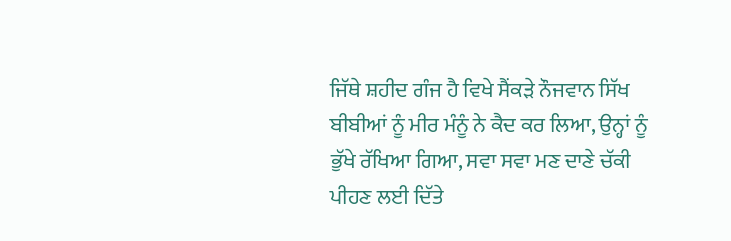ਜਿੱਥੇ ਸ਼ਹੀਦ ਗੰਜ ਹੈ ਵਿਖੇ ਸੈਂਕੜੇ ਨੌਜਵਾਨ ਸਿੱਖ ਬੀਬੀਆਂ ਨੂੰ ਮੀਰ ਮੰਨੂੰ ਨੇ ਕੈਦ ਕਰ ਲਿਆ, ਉਨ੍ਹਾਂ ਨੂੰ ਭੁੱਖੇ ਰੱਖਿਆ ਗਿਆ, ਸਵਾ ਸਵਾ ਮਣ ਦਾਣੇ ਚੱਕੀ ਪੀਹਣ ਲਈ ਦਿੱਤੇ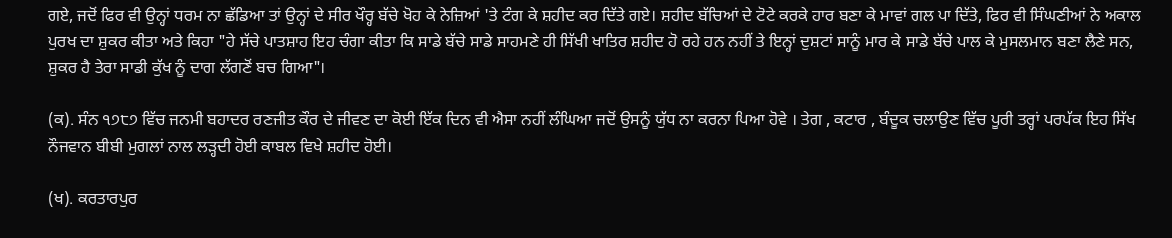ਗਏ, ਜਦੋਂ ਫਿਰ ਵੀ ਉਨ੍ਹਾਂ ਧਰਮ ਨਾ ਛੱਡਿਆ ਤਾਂ ਉਨ੍ਹਾਂ ਦੇ ਸੀਰ ਖੌਰ੍ਹ ਬੱਚੇ ਖੋਹ ਕੇ ਨੇਜ਼ਿਆਂ 'ਤੇ ਟੰਗ ਕੇ ਸ਼ਹੀਦ ਕਰ ਦਿੱਤੇ ਗਏ। ਸ਼ਹੀਦ ਬੱਚਿਆਂ ਦੇ ਟੋਟੇ ਕਰਕੇ ਹਾਰ ਬਣਾ ਕੇ ਮਾਵਾਂ ਗਲ ਪਾ ਦਿੱਤੇ, ਫਿਰ ਵੀ ਸਿੰਘਣੀਆਂ ਨੇ ਅਕਾਲ ਪੁਰਖ ਦਾ ਸ਼ੁਕਰ ਕੀਤਾ ਅਤੇ ਕਿਹਾ "ਹੇ ਸੱਚੇ ਪਾਤਸ਼ਾਹ ਇਹ ਚੰਗਾ ਕੀਤਾ ਕਿ ਸਾਡੇ ਬੱਚੇ ਸਾਡੇ ਸਾਹਮਣੇ ਹੀ ਸਿੱਖੀ ਖਾਤਿਰ ਸ਼ਹੀਦ ਹੋ ਰਹੇ ਹਨ ਨਹੀਂ ਤੇ ਇਨ੍ਹਾਂ ਦੁਸ਼ਟਾਂ ਸਾਨੂੰ ਮਾਰ ਕੇ ਸਾਡੇ ਬੱਚੇ ਪਾਲ ਕੇ ਮੁਸਲਮਾਨ ਬਣਾ ਲੈਣੇ ਸਨ, ਸ਼ੁਕਰ ਹੈ ਤੇਰਾ ਸਾਡੀ ਕੁੱਖ ਨੂੰ ਦਾਗ ਲੱਗਣੋਂ ਬਚ ਗਿਆ"।

(ਕ). ਸੰਨ ੧੭੮੭ ਵਿੱਚ ਜਨਮੀ ਬਹਾਦਰ ਰਣਜੀਤ ਕੌਰ ਦੇ ਜੀਵਣ ਦਾ ਕੋਈ ਇੱਕ ਦਿਨ ਵੀ ਐਸਾ ਨਹੀਂ ਲੰਘਿਆ ਜਦੋਂ ਉਸਨੂੰ ਯੁੱਧ ਨਾ ਕਰਨਾ ਪਿਆ ਹੋਵੇ । ਤੇਗ , ਕਟਾਰ , ਬੰਦੂਕ ਚਲਾਉਣ ਵਿੱਚ ਪੂਰੀ ਤਰ੍ਹਾਂ ਪਰਪੱਕ ਇਹ ਸਿੱਖ ਨੌਜਵਾਨ ਬੀਬੀ ਮੁਗਲਾਂ ਨਾਲ ਲੜ੍ਹਦੀ ਹੋਈ ਕਾਬਲ ਵਿਖੇ ਸ਼ਹੀਦ ਹੋਈ।

(ਖ). ਕਰਤਾਰਪੁਰ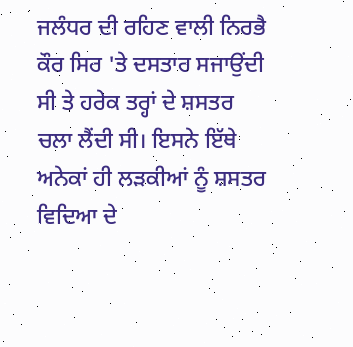ਜਲੰਧਰ ਦੀ ਰਹਿਣ ਵਾਲੀ ਨਿਰਭੈ ਕੌਰ ਸਿਰ 'ਤੇ ਦਸਤਾਰ ਸਜਾਉਂਦੀ ਸੀ ਤੇ ਹਰੇਕ ਤਰ੍ਹਾਂ ਦੇ ਸ਼ਸਤਰ ਚਲਾ ਲੈਂਦੀ ਸੀ। ਇਸਨੇ ਇੱਥੇ ਅਨੇਕਾਂ ਹੀ ਲੜਕੀਆਂ ਨੂੰ ਸ਼ਸਤਰ ਵਿਦਿਆ ਦੇ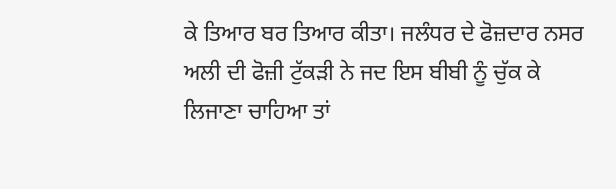ਕੇ ਤਿਆਰ ਬਰ ਤਿਆਰ ਕੀਤਾ। ਜਲੰਧਰ ਦੇ ਫੋਜ਼ਦਾਰ ਨਸਰ ਅਲੀ ਦੀ ਫੋਜ਼ੀ ਟੁੱਕੜੀ ਨੇ ਜਦ ਇਸ ਬੀਬੀ ਨੂੰ ਚੁੱਕ ਕੇ ਲਿਜਾਣਾ ਚਾਹਿਆ ਤਾਂ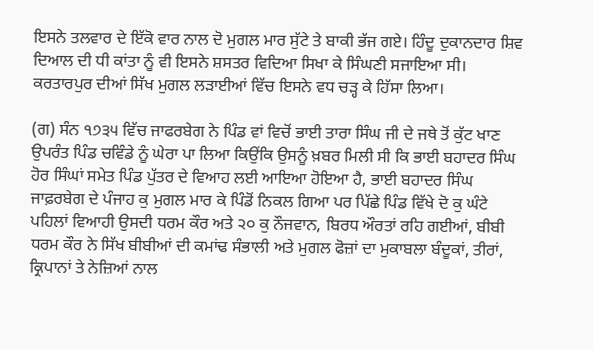ਇਸਨੇ ਤਲਵਾਰ ਦੇ ਇੱਕੋ ਵਾਰ ਨਾਲ ਦੋ ਮੁਗਲ ਮਾਰ ਸੁੱਟੇ ਤੇ ਬਾਕੀ ਭੱਜ ਗਏ। ਹਿੰਦੂ ਦੁਕਾਨਦਾਰ ਸ਼ਿਵ ਦਿਆਲ ਦੀ ਧੀ ਕਾਂਤਾ ਨੂੰ ਵੀ ਇਸਨੇ ਸ਼ਸਤਰ ਵਿਦਿਆ ਸਿਖਾ ਕੇ ਸਿੰਘਣੀ ਸਜਾਇਆ ਸੀ। ਕਰਤਾਰਪੁਰ ਦੀਆਂ ਸਿੱਖ ਮੁਗਲ ਲੜਾਈਆਂ ਵਿੱਚ ਇਸਨੇ ਵਧ ਚੜ੍ਹ ਕੇ ਹਿੱਸਾ ਲਿਆ।

(ਗ) ਸੰਨ ੧੭੩੫ ਵਿੱਚ ਜਾਫਰਬੇਗ ਨੇ ਪਿੰਡ ਵਾਂ ਵਿਚੋਂ ਭਾਈ ਤਾਰਾ ਸਿੰਘ ਜੀ ਦੇ ਜਥੇ ਤੋਂ ਕੁੱਟ ਖਾਣ ਉਪਰੰਤ ਪਿੰਡ ਚਵਿੰਡੇ ਨੂੰ ਘੇਰਾ ਪਾ ਲਿਆ ਕਿਉਂਕਿ ਉਸਨੂੰ ਖ਼ਬਰ ਮਿਲੀ ਸੀ ਕਿ ਭਾਈ ਬਹਾਦਰ ਸਿੰਘ ਹੋਰ ਸਿੰਘਾਂ ਸਮੇਤ ਪਿੰਡ ਪੁੱਤਰ ਦੇ ਵਿਆਹ ਲਈ ਆਇਆ ਹੋਇਆ ਹੈ, ਭਾਈ ਬਹਾਦਰ ਸਿੰਘ ਜਾਫ਼ਰਬੇਗ ਦੇ ਪੰਜਾਹ ਕੁ ਮੁਗਲ ਮਾਰ ਕੇ ਪਿੰਡੋਂ ਨਿਕਲ ਗਿਆ ਪਰ ਪਿੱਛੇ ਪਿੰਡ ਵਿੱਖੇ ਦੋ ਕੁ ਘੰਟੇ ਪਹਿਲਾਂ ਵਿਆਹੀ ਉਸਦੀ ਧਰਮ ਕੌਰ ਅਤੇ ੨੦ ਕੁ ਨੌਜਵਾਨ, ਬਿਰਧ ਔਰਤਾਂ ਰਹਿ ਗਈਆਂ, ਬੀਬੀ ਧਰਮ ਕੌਰ ਨੇ ਸਿੱਖ ਬੀਬੀਆਂ ਦੀ ਕਮਾਂਢ ਸੰਭਾਲੀ ਅਤੇ ਮੁਗਲ ਫੋਜ਼ਾਂ ਦਾ ਮੁਕਾਬਲਾ ਬੰਦੂਕਾਂ, ਤੀਰਾਂ, ਕ੍ਰਿਪਾਨਾਂ ਤੇ ਨੇਜ਼ਿਆਂ ਨਾਲ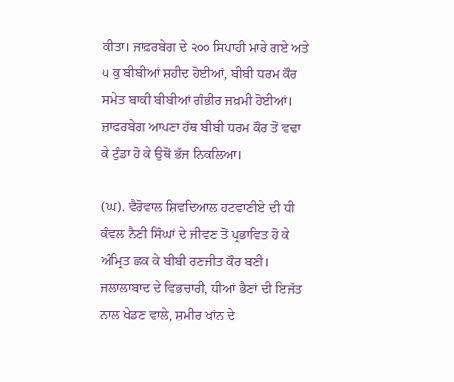ਕੀਤਾ। ਜਾਫ਼ਰਬੇਗ ਦੇ ੨੦੦ ਸਿਪਾਹੀ ਮਾਰੇ ਗਏ ਅਤੇ ੫ ਕੁ ਬੀਬੀਆਂ ਸ਼ਹੀਦ ਹੋਈਆਂ, ਬੀਬੀ ਧਰਮ ਕੌਰ ਸਮੇਤ ਬਾਕੀ ਬੀਬੀਆਂ ਗੰਭੀਰ ਜਖ਼ਮੀ ਹੋਈਆਂ। ਜ਼ਾਫਰਬੇਗ ਆਪਣਾ ਹੱਥ ਬੀਬੀ ਧਰਮ ਕੌਰ ਤੋਂ ਵਢਾ ਕੇ ਟੁੰਡਾ ਹੋ ਕੇ ਉਥੋਂ ਭੱਜ ਨਿਕਲਿਆ।

(ਘ). ਵੈਰੋਵਾਲ ਸ਼ਿਵਦਿਆਲ ਹਟਵਾਣੀਏ ਦੀ ਧੀ ਕੰਵਲ ਨੈਣੀ ਸਿੰਘਾਂ ਦੇ ਜੀਵਣ ਤੋਂ ਪ੍ਰਭਾਵਿਤ ਹੋ ਕੇ ਅੰਮ੍ਰਿਤ ਛਕ ਕੇ ਬੀਬੀ ਰਣਜੀਤ ਕੌਰ ਬਣੀ। ਜਲਾਲਾਬਾਦ ਦੇ ਵਿਭਚਾਰੀ, ਧੀਆਂ ਭੈਣਾਂ ਦੀ ਇਜੱਤ ਨਾਲ ਖੇਡਣ ਵਾਲੇ, ਸ਼ਮੀਰ ਖਾਂਨ ਦੇ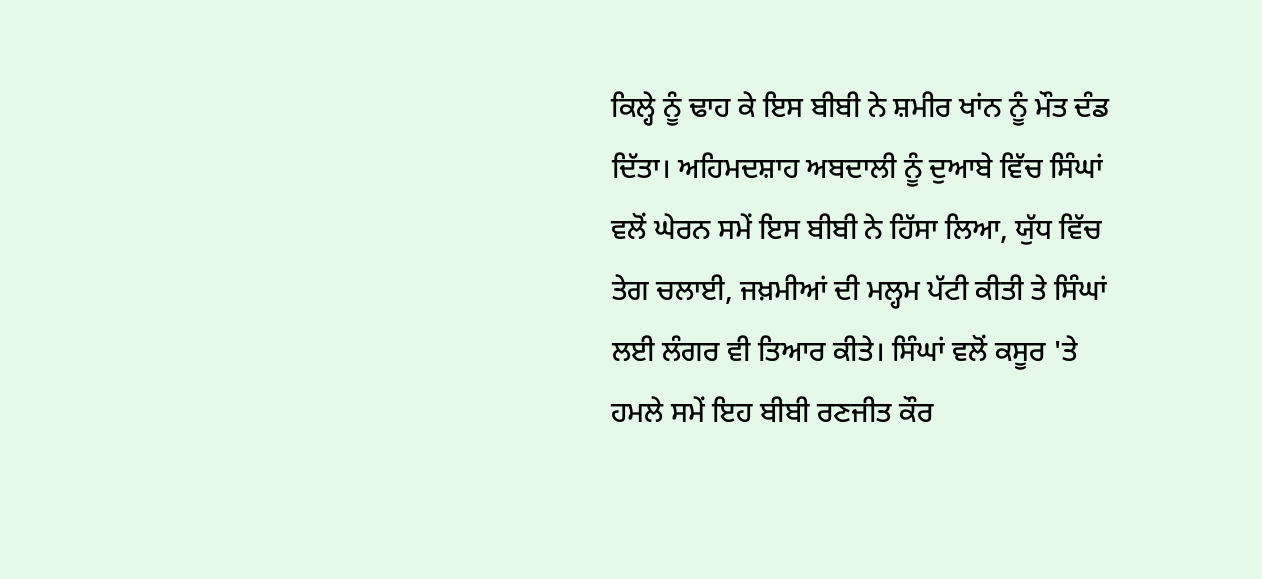ਕਿਲ੍ਹੇ ਨੂੰ ਢਾਹ ਕੇ ਇਸ ਬੀਬੀ ਨੇ ਸ਼ਮੀਰ ਖਾਂਨ ਨੂੰ ਮੌਤ ਦੰਡ ਦਿੱਤਾ। ਅਹਿਮਦਸ਼ਾਹ ਅਬਦਾਲੀ ਨੂੰ ਦੁਆਬੇ ਵਿੱਚ ਸਿੰਘਾਂ ਵਲੋਂ ਘੇਰਨ ਸਮੇਂ ਇਸ ਬੀਬੀ ਨੇ ਹਿੱਸਾ ਲਿਆ, ਯੁੱਧ ਵਿੱਚ ਤੇਗ ਚਲਾਈ, ਜਖ਼ਮੀਆਂ ਦੀ ਮਲ੍ਹਮ ਪੱਟੀ ਕੀਤੀ ਤੇ ਸਿੰਘਾਂ ਲਈ ਲੰਗਰ ਵੀ ਤਿਆਰ ਕੀਤੇ। ਸਿੰਘਾਂ ਵਲੋਂ ਕਸੂਰ 'ਤੇ ਹਮਲੇ ਸਮੇਂ ਇਹ ਬੀਬੀ ਰਣਜੀਤ ਕੌਰ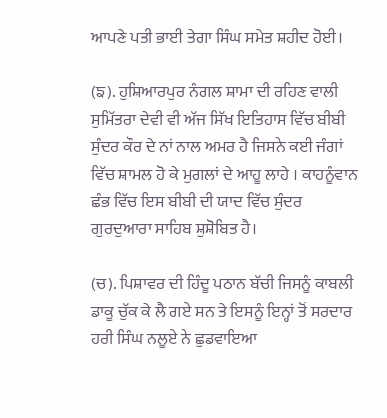ਆਪਣੇ ਪਤੀ ਭਾਈ ਤੇਗਾ ਸਿੰਘ ਸਮੇਤ ਸ਼ਹੀਦ ਹੋਈ।

(ਙ). ਹੁਸ਼ਿਆਰਪੁਰ ਨੰਗਲ ਸ਼ਾਮਾ ਦੀ ਰਹਿਣ ਵਾਲੀ ਸੁਮਿੱਤਰਾ ਦੇਵੀ ਵੀ ਅੱਜ ਸਿੱਖ ਇਤਿਹਾਸ ਵਿੱਚ ਬੀਬੀ ਸੁੰਦਰ ਕੌਰ ਦੇ ਨਾਂ ਨਾਲ ਅਮਰ ਹੈ ਜਿਸਨੇ ਕਈ ਜੰਗਾਂ ਵਿੱਚ ਸ਼ਾਮਲ ਹੋ ਕੇ ਮੁਗਲਾਂ ਦੇ ਆਹੂ ਲਾਹੇ । ਕਾਹਨੂੰਵਾਨ ਛੰਭ ਵਿੱਚ ਇਸ ਬੀਬੀ ਦੀ ਯਾਦ ਵਿੱਚ ਸੁੰਦਰ ਗੁਰਦੁਆਰਾ ਸਾਹਿਬ ਸ਼ੁਸ਼ੋਬਿਤ ਹੈ।

(ਚ). ਪਿਸ਼ਾਵਰ ਦੀ ਹਿੰਦੂ ਪਠਾਨ ਬੱਚੀ ਜਿਸਨੂੰ ਕਾਬਲੀ ਡਾਕੂ ਚੁੱਕ ਕੇ ਲੈ ਗਏ ਸਨ ਤੇ ਇਸਨੂੰ ਇਨ੍ਹਾਂ ਤੋਂ ਸਰਦਾਰ ਹਰੀ ਸਿੰਘ ਨਲੂਏ ਨੇ ਛੁਡਵਾਇਆ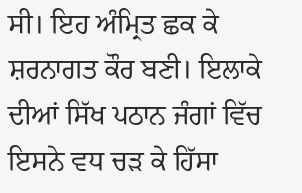ਸੀ। ਇਹ ਅੰਮ੍ਰਿਤ ਛਕ ਕੇ ਸ਼ਰਨਾਗਤ ਕੌਰ ਬਣੀ। ਇਲਾਕੇ ਦੀਆਂ ਸਿੱਖ ਪਠਾਨ ਜੰਗਾਂ ਵਿੱਚ ਇਸਨੇ ਵਧ ਚੜ ਕੇ ਹਿੱਸਾ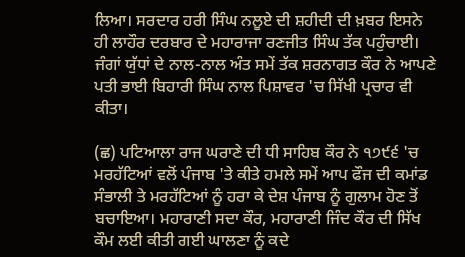ਲਿਆ। ਸਰਦਾਰ ਹਰੀ ਸਿੰਘ ਨਲੂਏ ਦੀ ਸ਼ਹੀਦੀ ਦੀ ਖ਼ਬਰ ਇਸਨੇ ਹੀ ਲਾਹੌਰ ਦਰਬਾਰ ਦੇ ਮਹਾਰਾਜਾ ਰਣਜੀਤ ਸਿੰਘ ਤੱਕ ਪਹੁੰਚਾਈ। ਜੰਗਾਂ ਯੁੱਧਾਂ ਦੇ ਨਾਲ-ਨਾਲ ਅੰਤ ਸਮੇਂ ਤੱਕ ਸ਼ਰਨਾਗਤ ਕੌਰ ਨੇ ਆਪਣੇ ਪਤੀ ਭਾਈ ਬਿਹਾਰੀ ਸਿੰਘ ਨਾਲ ਪਿਸ਼ਾਵਰ 'ਚ ਸਿੱਖੀ ਪ੍ਰਚਾਰ ਵੀ ਕੀਤਾ।

(ਛ) ਪਟਿਆਲਾ ਰਾਜ ਘਰਾਣੇ ਦੀ ਧੀ ਸਾਹਿਬ ਕੌਰ ਨੇ ੧੭੯੬ 'ਚ ਮਰਹੱਟਿਆਂ ਵਲੋਂ ਪੰਜਾਬ 'ਤੇ ਕੀਤੇ ਹਮਲੇ ਸਮੇਂ ਆਪ ਫੌਜ ਦੀ ਕਮਾਂਡ ਸੰਭਾਲੀ ਤੇ ਮਰਹੱਟਿਆਂ ਨੂੰ ਹਰਾ ਕੇ ਦੇਸ਼ ਪੰਜਾਬ ਨੂੰ ਗੁਲਾਮ ਹੋਣ ਤੋਂ ਬਚਾਇਆ। ਮਹਾਰਾਣੀ ਸਦਾ ਕੌਰ, ਮਹਾਰਾਣੀ ਜਿੰਦ ਕੌਰ ਦੀ ਸਿੱਖ ਕੌਮ ਲਈ ਕੀਤੀ ਗਈ ਘਾਲਣਾ ਨੂੰ ਕਦੇ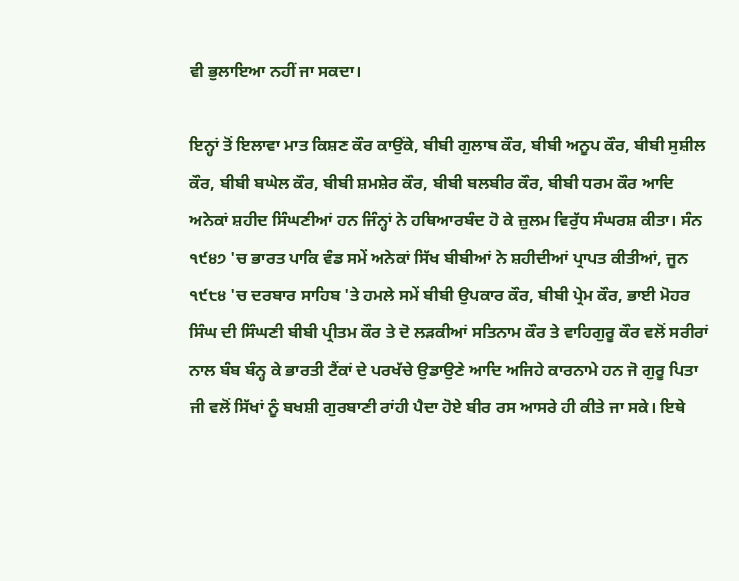ਵੀ ਭੁਲਾਇਆ ਨਹੀਂ ਜਾ ਸਕਦਾ।

ਇਨ੍ਹਾਂ ਤੋਂ ਇਲਾਵਾ ਮਾਤ ਕਿਸ਼ਣ ਕੌਰ ਕਾਉਂਕੇ, ਬੀਬੀ ਗੁਲਾਬ ਕੌਰ, ਬੀਬੀ ਅਨੂਪ ਕੌਰ, ਬੀਬੀ ਸੁਸ਼ੀਲ ਕੌਰ, ਬੀਬੀ ਬਘੇਲ ਕੌਰ, ਬੀਬੀ ਸ਼ਮਸ਼ੇਰ ਕੌਰ, ਬੀਬੀ ਬਲਬੀਰ ਕੌਰ, ਬੀਬੀ ਧਰਮ ਕੌਰ ਆਦਿ ਅਨੇਕਾਂ ਸ਼ਹੀਦ ਸਿੰਘਣੀਆਂ ਹਨ ਜਿੰਨ੍ਹਾਂ ਨੇ ਹਥਿਆਰਬੰਦ ਹੋ ਕੇ ਜ਼ੁਲਮ ਵਿਰੁੱਧ ਸੰਘਰਸ਼ ਕੀਤਾ। ਸੰਨ ੧੯੪੭ 'ਚ ਭਾਰਤ ਪਾਕਿ ਵੰਡ ਸਮੇਂ ਅਨੇਕਾਂ ਸਿੱਖ ਬੀਬੀਆਂ ਨੇ ਸ਼ਹੀਦੀਆਂ ਪ੍ਰਾਪਤ ਕੀਤੀਆਂ, ਜੂਨ ੧੯੮੪ 'ਚ ਦਰਬਾਰ ਸਾਹਿਬ 'ਤੇ ਹਮਲੇ ਸਮੇਂ ਬੀਬੀ ਉਪਕਾਰ ਕੌਰ, ਬੀਬੀ ਪ੍ਰੇਮ ਕੌਰ, ਭਾਈ ਮੋਹਰ ਸਿੰਘ ਦੀ ਸਿੰਘਣੀ ਬੀਬੀ ਪ੍ਰੀਤਮ ਕੌਰ ਤੇ ਦੋ ਲੜਕੀਆਂ ਸਤਿਨਾਮ ਕੌਰ ਤੇ ਵਾਹਿਗੁਰੂ ਕੌਰ ਵਲੋਂ ਸਰੀਰਾਂ ਨਾਲ ਬੰਬ ਬੰਨ੍ਹ ਕੇ ਭਾਰਤੀ ਟੈਂਕਾਂ ਦੇ ਪਰਖੱਚੇ ਉਡਾਉਣੇ ਆਦਿ ਅਜਿਹੇ ਕਾਰਨਾਮੇ ਹਨ ਜੋ ਗੁਰੂ ਪਿਤਾ ਜੀ ਵਲੋਂ ਸਿੱਖਾਂ ਨੂੰ ਬਖਸ਼ੀ ਗੁਰਬਾਣੀ ਰਾਂਹੀ ਪੈਦਾ ਹੋਏ ਬੀਰ ਰਸ ਆਸਰੇ ਹੀ ਕੀਤੇ ਜਾ ਸਕੇ। ਇਥੇ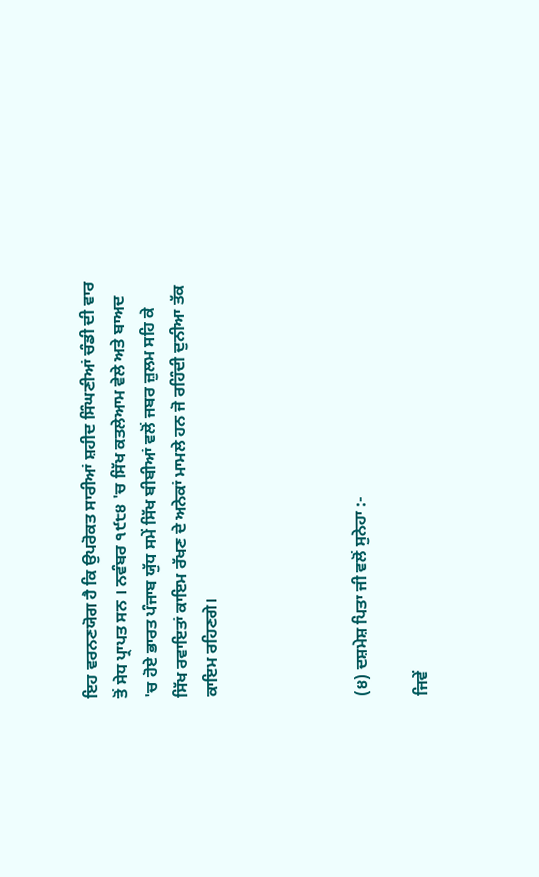ਇਹ ਵਰਨਣਯੋਗ ਹੈ ਕਿ ਉਪਰੋਕਤ ਸਾਰੀਆਂ ਸ਼ਹੀਦ ਸਿੰਘਣੀਆਂ ਚੰਡੀ ਦੀ ਵਾਰ ਤੋਂ ਸੇਧ ਪ੍ਰਾਪਤ ਸਨ । ਨਵੰਬਰ ੧੯੮੪ 'ਚ ਸਿੱਖ ਕਤਲੇਆਮ ਵੇਲੇ ਅਤੇ ਬਾਅਦ 'ਚ ਹੋਏ ਭਾਰਤ ਪੰਜਾਬ ਯੁੱਧ ਸਮੇਂ ਸਿੱਖ ਬੀਬੀਆਂ ਵਲੋਂ ਜਬਰ ਜ਼ੁਲਮ ਸਹਿ ਕੇ ਸਿੱਖ ਰਵਾਇਤਾਂ ਕਾਇਮ ਰੱਖਣ ਦੇ ਅਨੇਕਾਂ ਮਾਮਲੇ ਹਨ ਜੋ ਰਹਿੰਦੀ ਦੁਨੀਆ ਤੱਕ ਕਾਇਮ ਰਹਿਣਗੇ।




(੪) ਦਸ਼ਮੇਸ਼ ਪਿਤਾ ਜੀ ਵਲੋਂ ਸੁਨੇਹਾ :-

ਜਿਵੇਂ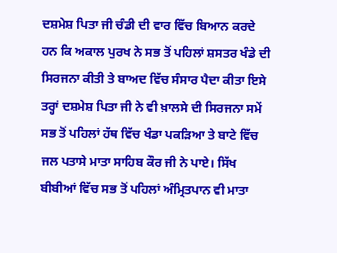ਦਸ਼ਮੇਸ਼ ਪਿਤਾ ਜੀ ਚੰਡੀ ਦੀ ਵਾਰ ਵਿੱਚ ਬਿਆਨ ਕਰਦੇ ਹਨ ਕਿ ਅਕਾਲ ਪੁਰਖ ਨੇ ਸਭ ਤੋਂ ਪਹਿਲਾਂ ਸ਼ਸਤਰ ਖੰਡੇ ਦੀ ਸਿਰਜਨਾ ਕੀਤੀ ਤੇ ਬਾਅਦ ਵਿੱਚ ਸੰਸਾਰ ਪੈਦਾ ਕੀਤਾ ਇਸੇ ਤਰ੍ਹਾਂ ਦਸ਼ਮੇਸ਼ ਪਿਤਾ ਜੀ ਨੇ ਵੀ ਖ਼ਾਲਸੇ ਦੀ ਸਿਰਜਨਾ ਸਮੇਂ ਸਭ ਤੋਂ ਪਹਿਲਾਂ ਹੱਥ ਵਿੱਚ ਖੰਡਾ ਪਕੜਿਆ ਤੇ ਬਾਟੇ ਵਿੱਚ ਜਲ ਪਤਾਸੇ ਮਾਤਾ ਸਾਹਿਬ ਕੌਰ ਜੀ ਨੇ ਪਾਏ। ਸਿੱਖ ਬੀਬੀਆਂ ਵਿੱਚ ਸਭ ਤੋਂ ਪਹਿਲਾਂ ਅੰਮ੍ਰਿਤਪਾਨ ਵੀ ਮਾਤਾ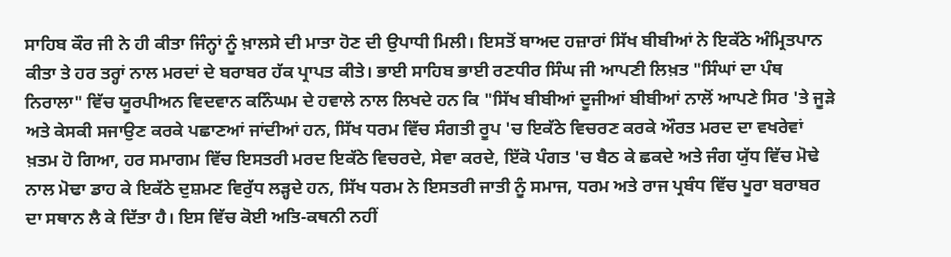ਸਾਹਿਬ ਕੌਰ ਜੀ ਨੇ ਹੀ ਕੀਤਾ ਜਿੰਨ੍ਹਾਂ ਨੂੰ ਖ਼ਾਲਸੇ ਦੀ ਮਾਤਾ ਹੋਣ ਦੀ ਉਪਾਧੀ ਮਿਲੀ। ਇਸਤੋਂ ਬਾਅਦ ਹਜ਼ਾਰਾਂ ਸਿੱਖ ਬੀਬੀਆਂ ਨੇ ਇਕੱਠੇ ਅੰਮ੍ਰਿਤਪਾਨ ਕੀਤਾ ਤੇ ਹਰ ਤਰ੍ਹਾਂ ਨਾਲ ਮਰਦਾਂ ਦੇ ਬਰਾਬਰ ਹੱਕ ਪ੍ਰਾਪਤ ਕੀਤੇ। ਭਾਈ ਸਾਹਿਬ ਭਾਈ ਰਣਧੀਰ ਸਿੰਘ ਜੀ ਆਪਣੀ ਲਿਖ਼ਤ "ਸਿੰਘਾਂ ਦਾ ਪੰਥ ਨਿਰਾਲਾ" ਵਿੱਚ ਯੂਰਪੀਅਨ ਵਿਦਵਾਨ ਕਨਿੰਘਮ ਦੇ ਹਵਾਲੇ ਨਾਲ ਲਿਖਦੇ ਹਨ ਕਿ "ਸਿੱਖ ਬੀਬੀਆਂ ਦੂਜੀਆਂ ਬੀਬੀਆਂ ਨਾਲੋਂ ਆਪਣੇ ਸਿਰ 'ਤੇ ਜੂੜੇ ਅਤੇ ਕੇਸਕੀ ਸਜਾਉਣ ਕਰਕੇ ਪਛਾਣਆਂ ਜਾਂਦੀਆਂ ਹਨ, ਸਿੱਖ ਧਰਮ ਵਿੱਚ ਸੰਗਤੀ ਰੂਪ 'ਚ ਇਕੱਠੇ ਵਿਚਰਣ ਕਰਕੇ ਔਰਤ ਮਰਦ ਦਾ ਵਖਰੇਵਾਂ ਖ਼ਤਮ ਹੋ ਗਿਆ, ਹਰ ਸਮਾਗਮ ਵਿੱਚ ਇਸਤਰੀ ਮਰਦ ਇਕੱਠੇ ਵਿਚਰਦੇ, ਸੇਵਾ ਕਰਦੇ, ਇੱਕੋ ਪੰਗਤ 'ਚ ਬੈਠ ਕੇ ਛਕਦੇ ਅਤੇ ਜੰਗ ਯੁੱਧ ਵਿੱਚ ਮੋਢੇ ਨਾਲ ਮੋਢਾ ਡਾਹ ਕੇ ਇਕੱਠੇ ਦੁਸ਼ਮਣ ਵਿਰੁੱਧ ਲੜ੍ਹਦੇ ਹਨ, ਸਿੱਖ ਧਰਮ ਨੇ ਇਸਤਰੀ ਜਾਤੀ ਨੂੰ ਸਮਾਜ, ਧਰਮ ਅਤੇ ਰਾਜ ਪ੍ਰਬੰਧ ਵਿੱਚ ਪੂਰਾ ਬਰਾਬਰ ਦਾ ਸਥਾਨ ਲੈ ਕੇ ਦਿੱਤਾ ਹੈ। ਇਸ ਵਿੱਚ ਕੋਈ ਅਤਿ-ਕਥਨੀ ਨਹੀਂ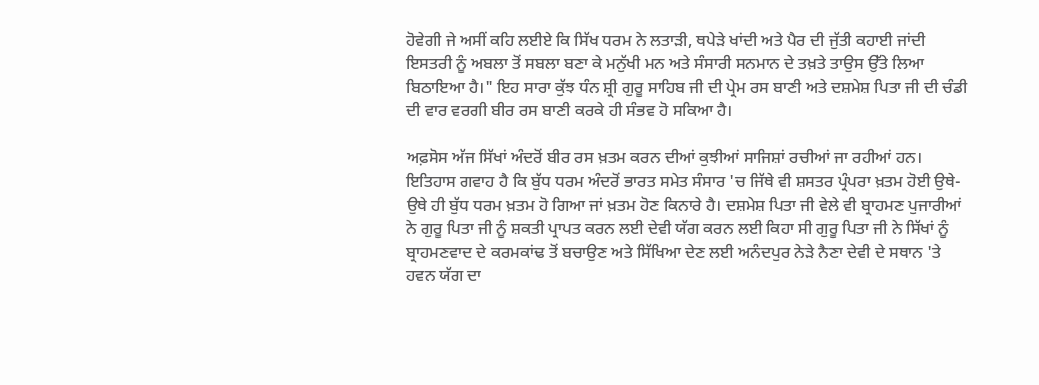ਹੋਵੇਗੀ ਜੇ ਅਸੀਂ ਕਹਿ ਲਈਏ ਕਿ ਸਿੱਖ ਧਰਮ ਨੇ ਲਤਾੜੀ, ਥਪੇੜੇ ਖਾਂਦੀ ਅਤੇ ਪੈਰ ਦੀ ਜੁੱਤੀ ਕਹਾਈ ਜਾਂਦੀ ਇਸਤਰੀ ਨੂੰ ਅਬਲਾ ਤੋਂ ਸਬਲਾ ਬਣਾ ਕੇ ਮਨੁੱਖੀ ਮਨ ਅਤੇ ਸੰਸਾਰੀ ਸਨਮਾਨ ਦੇ ਤਖ਼ਤੇ ਤਾਉਸ ਉੱਤੇ ਲਿਆ ਬਿਠਾਇਆ ਹੈ।" ਇਹ ਸਾਰਾ ਕੁੱਝ ਧੰਨ ਸ਼੍ਰੀ ਗੁਰੂ ਸਾਹਿਬ ਜੀ ਦੀ ਪ੍ਰੇਮ ਰਸ ਬਾਣੀ ਅਤੇ ਦਸ਼ਮੇਸ਼ ਪਿਤਾ ਜੀ ਦੀ ਚੰਡੀ ਦੀ ਵਾਰ ਵਰਗੀ ਬੀਰ ਰਸ ਬਾਣੀ ਕਰਕੇ ਹੀ ਸੰਭਵ ਹੋ ਸਕਿਆ ਹੈ।

ਅਫ਼ਸੋਸ ਅੱਜ ਸਿੱਖਾਂ ਅੰਦਰੋਂ ਬੀਰ ਰਸ ਖ਼ਤਮ ਕਰਨ ਦੀਆਂ ਕੁਝੀਆਂ ਸਾਜਿਸ਼ਾਂ ਰਚੀਆਂ ਜਾ ਰਹੀਆਂ ਹਨ। ਇਤਿਹਾਸ ਗਵਾਹ ਹੈ ਕਿ ਬੁੱਧ ਧਰਮ ਅੰਦਰੋਂ ਭਾਰਤ ਸਮੇਤ ਸੰਸਾਰ 'ਚ ਜਿੱਥੇ ਵੀ ਸ਼ਸਤਰ ਪ੍ਰੰਪਰਾ ਖ਼ਤਮ ਹੋਈ ਉਥੇ-ਉਥੇ ਹੀ ਬੁੱਧ ਧਰਮ ਖ਼ਤਮ ਹੋ ਗਿਆ ਜਾਂ ਖ਼ਤਮ ਹੋਣ ਕਿਨਾਰੇ ਹੈ। ਦਸ਼ਮੇਸ਼ ਪਿਤਾ ਜੀ ਵੇਲੇ ਵੀ ਬ੍ਰਾਹਮਣ ਪੁਜਾਰੀਆਂ ਨੇ ਗੁਰੂ ਪਿਤਾ ਜੀ ਨੂੰ ਸ਼ਕਤੀ ਪ੍ਰਾਪਤ ਕਰਨ ਲਈ ਦੇਵੀ ਯੱਗ ਕਰਨ ਲਈ ਕਿਹਾ ਸੀ ਗੁਰੂ ਪਿਤਾ ਜੀ ਨੇ ਸਿੱਖਾਂ ਨੂੰ ਬ੍ਰਾਹਮਣਵਾਦ ਦੇ ਕਰਮਕਾਂਢ ਤੋਂ ਬਚਾਉਣ ਅਤੇ ਸਿੱਖਿਆ ਦੇਣ ਲਈ ਅਨੰਦਪੁਰ ਨੇੜੇ ਨੈਣਾ ਦੇਵੀ ਦੇ ਸਥਾਨ 'ਤੇ ਹਵਨ ਯੱਗ ਦਾ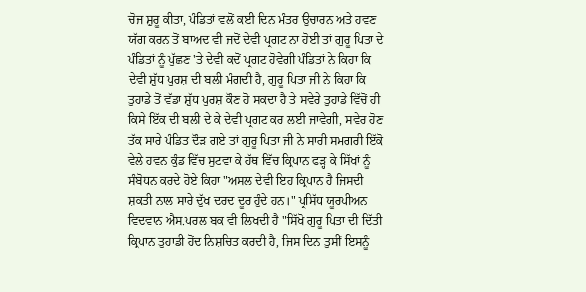ਚੋਜ ਸ਼ੁਰੂ ਕੀਤਾ, ਪੰਡਿਤਾਂ ਵਲੋਂ ਕਈ ਦਿਨ ਮੰਤਰ ਉਚਾਰਨ ਅਤੇ ਹਵਣ ਯੱਗ ਕਰਨ ਤੋਂ ਬਾਅਦ ਵੀ ਜਦੋਂ ਦੇਵੀ ਪ੍ਰਗਟ ਨਾ ਹੋਈ ਤਾਂ ਗੁਰੂ ਪਿਤਾ ਦੇ ਪੰਡਿਤਾਂ ਨੂੰ ਪੁੱਛਣ 'ਤੇ ਦੇਵੀ ਕਦੋਂ ਪ੍ਰਗਟ ਹੋਵੇਗੀ ਪੰਡਿਤਾਂ ਨੇ ਕਿਹਾ ਕਿ ਦੇਵੀ ਸ਼ੁੱਧ ਪੁਰਸ਼ ਦੀ ਬਲੀ ਮੰਗਦੀ ਹੈ, ਗੁਰੂ ਪਿਤਾ ਜੀ ਨੇ ਕਿਹਾ ਕਿ ਤੁਹਾਡੇ ਤੋਂ ਵੱਡਾ ਸ਼ੁੱਧ ਪੁਰਸ਼ ਕੌਣ ਹੋ ਸਕਦਾ ਹੈ ਤੇ ਸਵੇਰੇ ਤੁਹਾਡੇ ਵਿੱਚੋਂ ਹੀ ਕਿਸੇ ਇੱਕ ਦੀ ਬਲੀ ਦੇ ਕੇ ਦੇਵੀ ਪ੍ਰਗਟ ਕਰ ਲਈ ਜਾਵੇਗੀ, ਸਵੇਰ ਹੋਣ ਤੱਕ ਸਾਰੇ ਪੰਡਿਤ ਦੌੜ ਗਏ ਤਾਂ ਗੁਰੂ ਪਿਤਾ ਜੀ ਨੇ ਸਾਰੀ ਸਮਗਰੀ ਇੱਕੋ ਵੇਲੇ ਹਵਨ ਕੁੰਡ ਵਿੱਚ ਸੁਟਵਾ ਕੇ ਹੱਥ ਵਿੱਚ ਕ੍ਰਿਪਾਨ ਫੜ੍ਹ ਕੇ ਸਿੱਖਾਂ ਨੂੰ ਸੰਬੋਧਨ ਕਰਦੇ ਹੋਏ ਕਿਹਾ "ਅਸਲ ਦੇਵੀ ਇਹ ਕ੍ਰਿਪਾਨ ਹੈ ਜਿਸਦੀ ਸ਼ਕਤੀ ਨਾਲ ਸਾਰੇ ਦੁੱਖ ਦਰਦ ਦੂਰ ਹੁੰਦੇ ਹਨ।" ਪ੍ਰਸਿੱਧ ਯੂਰਪੀਅਨ ਵਿਦਵਾਨ ਐਸ.ਪਰਲ ਬਕ ਵੀ ਲਿਖਦੀ ਹੈ "ਸਿੱਖੋ ਗੁਰੂ ਪਿਤਾ ਦੀ ਦਿੱਤੀ ਕ੍ਰਿਪਾਨ ਤੁਹਾਡੀ ਹੋਂਦ ਨਿਸ਼ਚਿਤ ਕਰਦੀ ਹੈ, ਜਿਸ ਦਿਨ ਤੁਸੀਂ ਇਸਨੂੰ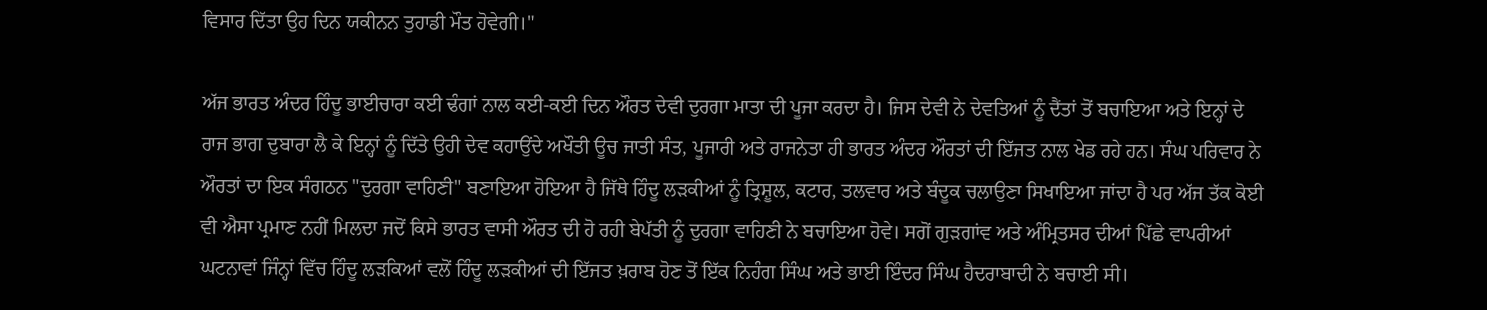ਵਿਸਾਰ ਦਿੱਤਾ ਉਹ ਦਿਨ ਯਕੀਨਨ ਤੁਹਾਡੀ ਮੌਤ ਹੋਵੇਗੀ।"

ਅੱਜ ਭਾਰਤ ਅੰਦਰ ਹਿੰਦੂ ਭਾਈਚਾਰਾ ਕਈ ਢੰਗਾਂ ਨਾਲ ਕਈ-ਕਈ ਦਿਨ ਔਰਤ ਦੇਵੀ ਦੁਰਗਾ ਮਾਤਾ ਦੀ ਪੂਜਾ ਕਰਦਾ ਹੈ। ਜਿਸ ਦੇਵੀ ਨੇ ਦੇਵਤਿਆਂ ਨੂੰ ਦੈਂਤਾਂ ਤੋਂ ਬਚਾਇਆ ਅਤੇ ਇਨ੍ਹਾਂ ਦੇ ਰਾਜ ਭਾਗ ਦੁਬਾਰਾ ਲੈ ਕੇ ਇਨ੍ਹਾਂ ਨੂੰ ਦਿੱਤੇ ਉਹੀ ਦੇਵ ਕਹਾਉਂਦੇ ਅਖੌਤੀ ਊਚ ਜਾਤੀ ਸੰਤ, ਪੂਜਾਰੀ ਅਤੇ ਰਾਜਨੇਤਾ ਹੀ ਭਾਰਤ ਅੰਦਰ ਔਰਤਾਂ ਦੀ ਇੱਜਤ ਨਾਲ ਖੇਡ ਰਹੇ ਹਨ। ਸੰਘ ਪਰਿਵਾਰ ਨੇ ਔਰਤਾਂ ਦਾ ਇਕ ਸੰਗਠਨ "ਦੁਰਗਾ ਵਾਹਿਣੀ" ਬਣਾਇਆ ਹੋਇਆ ਹੈ ਜਿੱਥੇ ਹਿੰਦੂ ਲੜਕੀਆਂ ਨੂੰ ਤ੍ਰਿਸ਼ੂਲ, ਕਟਾਰ, ਤਲਵਾਰ ਅਤੇ ਬੰਦੂਕ ਚਲਾਉਣਾ ਸਿਖਾਇਆ ਜਾਂਦਾ ਹੈ ਪਰ ਅੱਜ ਤੱਕ ਕੋਈ ਵੀ ਐਸਾ ਪ੍ਰਮਾਣ ਨਹੀਂ ਮਿਲਦਾ ਜਦੋਂ ਕਿਸੇ ਭਾਰਤ ਵਾਸੀ ਔਰਤ ਦੀ ਹੋ ਰਹੀ ਬੇਪੱਤੀ ਨੂੰ ਦੁਰਗਾ ਵਾਹਿਣੀ ਨੇ ਬਚਾਇਆ ਹੋਵੇ। ਸਗੋਂ ਗੁੜਗਾਂਵ ਅਤੇ ਅੰਮ੍ਰਿਤਸਰ ਦੀਆਂ ਪਿੱਛੇ ਵਾਪਰੀਆਂ ਘਟਨਾਵਾਂ ਜਿੰਨ੍ਹਾਂ ਵਿੱਚ ਹਿੰਦੂ ਲੜਕਿਆਂ ਵਲੋਂ ਹਿੰਦੂ ਲੜਕੀਆਂ ਦੀ ਇੱਜਤ ਖ਼ਰਾਬ ਹੋਣ ਤੋਂ ਇੱਕ ਨਿਹੰਗ ਸਿੰਘ ਅਤੇ ਭਾਈ ਇੰਦਰ ਸਿੰਘ ਹੈਦਰਾਬਾਦੀ ਨੇ ਬਚਾਈ ਸੀ।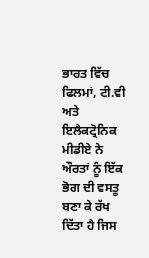ਭਾਰਤ ਵਿੱਚ ਫਿਲਮਾਂ, ਟੀ.ਵੀ ਅਤੇ ਇਲੈਕਟ੍ਰੋਨਿਕ ਮੀਡੀਏ ਨੇ ਔਰਤਾਂ ਨੂੰ ਇੱਕ ਭੋਗ ਦੀ ਵਸਤੂ ਬਣਾ ਕੇ ਰੱਖ ਦਿੱਤਾ ਹੈ ਜਿਸ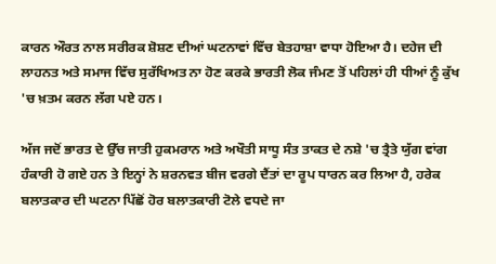ਕਾਰਨ ਔਰਤ ਨਾਲ ਸਰੀਰਕ ਸ਼ੋਸ਼ਣ ਦੀਆਂ ਘਟਨਾਵਾਂ ਵਿੱਚ ਬੇਤਹਾਸ਼ਾ ਵਾਧਾ ਹੋਇਆ ਹੈ। ਦਹੇਜ ਦੀ ਲਾਹਨਤ ਅਤੇ ਸਮਾਜ ਵਿੱਚ ਸੁਰੱਖਿਅਤ ਨਾ ਹੋਣ ਕਰਕੇ ਭਾਰਤੀ ਲੋਕ ਜੰਮਣ ਤੋਂ ਪਹਿਲਾਂ ਹੀ ਧੀਆਂ ਨੂੰ ਕੁੱਖ 'ਚ ਖ਼ਤਮ ਕਰਨ ਲੱਗ ਪਏ ਹਨ।

ਅੱਜ ਜਦੋਂ ਭਾਰਤ ਦੇ ਉੱਚ ਜਾਤੀ ਹੁਕਮਰਾਨ ਅਤੇ ਅਖੌਤੀ ਸਾਧੂ ਸੰਤ ਤਾਕਤ ਦੇ ਨਸ਼ੇ 'ਚ ਤ੍ਰੈਤੇ ਯੁੱਗ ਵਾਂਗ ਹੰਕਾਰੀ ਹੋ ਗਏ ਹਨ ਤੇ ਇਨ੍ਹਾਂ ਨੇ ਸ਼ਰਨਵਤ ਬੀਜ ਵਰਗੇ ਦੈਂਤਾਂ ਦਾ ਰੂਪ ਧਾਰਨ ਕਰ ਲਿਆ ਹੈ, ਹਰੇਕ ਬਲਾਤਕਾਰ ਦੀ ਘਟਨਾ ਪਿੱਛੋਂ ਹੋਰ ਬਲਾਤਕਾਰੀ ਟੋਲੇ ਵਧਦੇ ਜਾ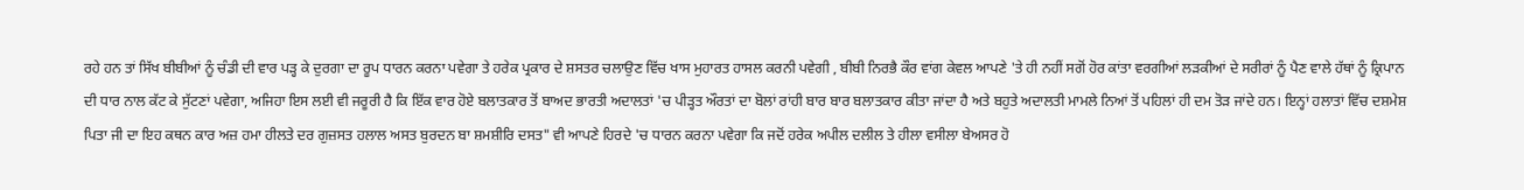ਰਹੇ ਹਨ ਤਾਂ ਸਿੱਖ ਬੀਬੀਆਂ ਨੂੰ ਚੰਡੀ ਦੀ ਵਾਰ ਪੜ੍ਹ ਕੇ ਦੁਰਗਾ ਦਾ ਰੂਪ ਧਾਰਨ ਕਰਨਾ ਪਵੇਗਾ ਤੇ ਹਰੇਕ ਪ੍ਰਕਾਰ ਦੇ ਸ਼ਸਤਰ ਚਲਾਉਣ ਵਿੱਚ ਖਾਸ ਮੁਹਾਰਤ ਹਾਸਲ ਕਰਨੀ ਪਵੇਗੀ , ਬੀਬੀ ਨਿਰਭੈ ਕੌਰ ਵਾਂਗ ਕੇਵਲ ਆਪਣੇ 'ਤੇ ਹੀ ਨਹੀਂ ਸਗੋਂ ਹੋਰ ਕਾਂਤਾ ਵਰਗੀਆਂ ਲੜਕੀਆਂ ਦੇ ਸਰੀਰਾਂ ਨੂੰ ਪੈਣ ਵਾਲੇ ਹੱਥਾਂ ਨੂੰ ਕ੍ਰਿਪਾਨ ਦੀ ਧਾਰ ਨਾਲ ਕੱਟ ਕੇ ਸੁੱਟਣਾਂ ਪਵੇਗਾ, ਅਜਿਹਾ ਇਸ ਲਈ ਵੀ ਜਰੂਰੀ ਹੈ ਕਿ ਇੱਕ ਵਾਰ ਹੋਏ ਬਲਾਤਕਾਰ ਤੋਂ ਬਾਅਦ ਭਾਰਤੀ ਅਦਾਲਤਾਂ 'ਚ ਪੀੜ੍ਹਤ ਔਰਤਾਂ ਦਾ ਬੋਲਾਂ ਰਾਂਹੀ ਬਾਰ ਬਾਰ ਬਲਾਤਕਾਰ ਕੀਤਾ ਜਾਂਦਾ ਹੈ ਅਤੇ ਬਹੁਤੇ ਅਦਾਲਤੀ ਮਾਮਲੇ ਨਿਆਂ ਤੋਂ ਪਹਿਲਾਂ ਹੀ ਦਮ ਤੋੜ ਜਾਂਦੇ ਹਨ। ਇਨ੍ਹਾਂ ਹਲਾਤਾਂ ਵਿੱਚ ਦਸ਼ਮੇਸ਼ ਪਿਤਾ ਜੀ ਦਾ ਇਹ ਕਥਨ ਕਾਰ ਅਜ਼ ਹਮਾ ਹੀਲਤੇ ਦਰ ਗੁਜ਼ਸਤ ਹਲਾਲ ਅਸਤ ਬੁਰਦਨ ਬਾ ਸ਼ਮਸ਼ੀਰਿ ਦਸਤ" ਵੀ ਆਪਣੇ ਹਿਰਦੇ 'ਚ ਧਾਰਨ ਕਰਨਾ ਪਵੇਗਾ ਕਿ ਜਦੋਂ ਹਰੇਕ ਅਪੀਲ ਦਲੀਲ ਤੇ ਹੀਲਾ ਵਸੀਲਾ ਬੇਅਸਰ ਹੋ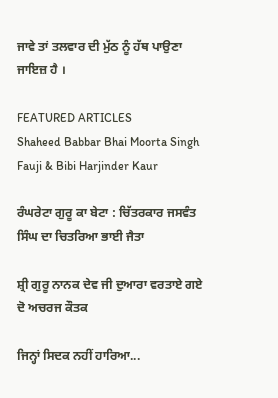ਜਾਵੇ ਤਾਂ ਤਲਵਾਰ ਦੀ ਮੁੱਠ ਨੂੰ ਹੱਥ ਪਾਉਣਾ ਜਾਇਜ਼ ਹੈ ।

FEATURED ARTICLES
Shaheed Babbar Bhai Moorta Singh Fauji & Bibi Harjinder Kaur

ਰੰਘਰੇਟਾ ਗੁਰੂ ਕਾ ਬੇਟਾ : ਚਿੱਤਰਕਾਰ ਜਸਵੰਤ ਸਿੰਘ ਦਾ ਚਿਤਰਿਆ ਭਾਈ ਜੈਤਾ

ਸ਼੍ਰੀ ਗੁਰੂ ਨਾਨਕ ਦੇਵ ਜੀ ਦੁਆਰਾ ਵਰਤਾਏ ਗਏ ਦੋ ਅਚਰਜ ਕੌਤਕ

ਜਿਨ੍ਹਾਂ ਸਿਦਕ ਨਹੀਂ ਹਾਰਿਆ...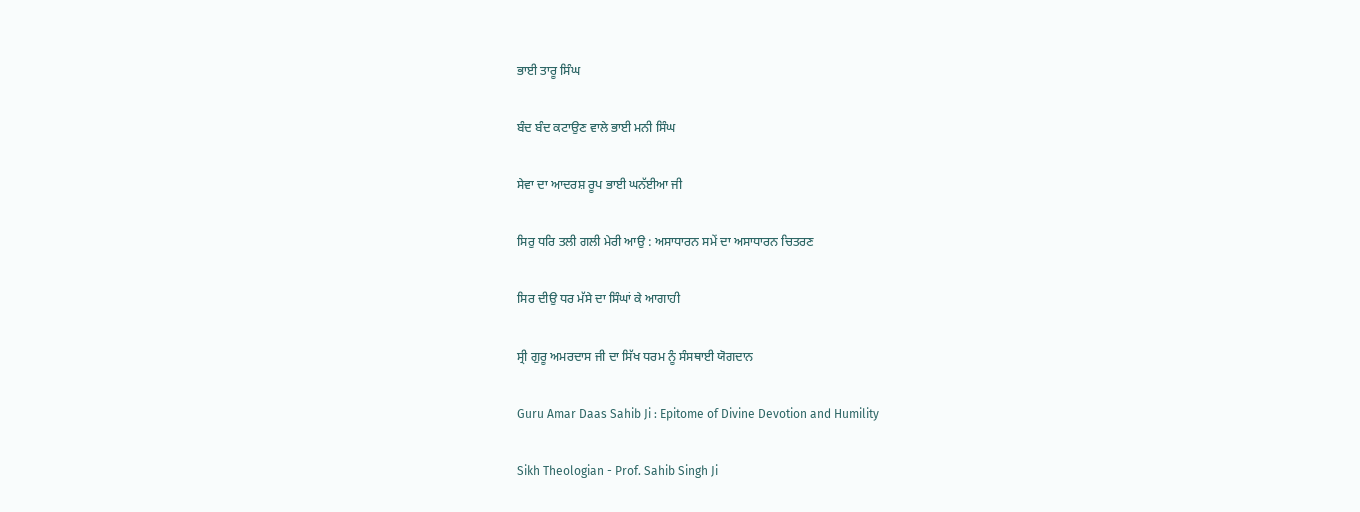ਭਾਈ ਤਾਰੂ ਸਿੰਘ

ਬੰਦ ਬੰਦ ਕਟਾਉਣ ਵਾਲੇ ਭਾਈ ਮਨੀ ਸਿੰਘ

ਸੇਵਾ ਦਾ ਆਦਰਸ਼ ਰੂਪ ਭਾਈ ਘਨੱਈਆ ਜੀ

ਸਿਰੁ ਧਰਿ ਤਲੀ ਗਲੀ ਮੇਰੀ ਆਉ : ਅਸਾਧਾਰਨ ਸਮੇਂ ਦਾ ਅਸਾਧਾਰਨ ਚਿਤਰਣ

ਸਿਰ ਦੀਉ ਧਰ ਮੱਸੇ ਦਾ ਸਿੰਘਾਂ ਕੇ ਆਗਾਹੀ

ਸ੍ਰੀ ਗੁਰੂ ਅਮਰਦਾਸ ਜੀ ਦਾ ਸਿੱਖ ਧਰਮ ਨੂੰ ਸੰਸਥਾਈ ਯੋਗਦਾਨ

Guru Amar Daas Sahib Ji : Epitome of Divine Devotion and Humility

Sikh Theologian - Prof. Sahib Singh Ji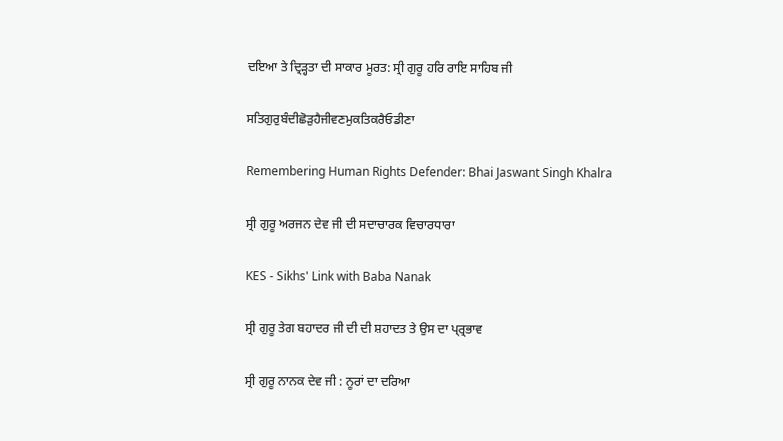ਦਇਆ ਤੇ ਦ੍ਰਿੜ੍ਹਤਾ ਦੀ ਸਾਕਾਰ ਮੂਰਤ: ਸ੍ਰੀ ਗੁਰੂ ਹਰਿ ਰਾਇ ਸਾਹਿਬ ਜੀ

ਸਤਿਗੁਰੁਬੰਦੀਛੋੜੁਹੈਜੀਵਣਮੁਕਤਿਕਰੈਓਡੀਣਾ

Remembering Human Rights Defender: Bhai Jaswant Singh Khalra

ਸ੍ਰੀ ਗੁਰੂ ਅਰਜਨ ਦੇਵ ਜੀ ਦੀ ਸਦਾਚਾਰਕ ਵਿਚਾਰਧਾਰਾ

KES - Sikhs' Link with Baba Nanak

ਸ੍ਰੀ ਗੁਰੂ ਤੇਗ ਬਹਾਦਰ ਜੀ ਦੀ ਦੀ ਸ਼ਹਾਦਤ ਤੇ ਉਸ ਦਾ ਪ੍ਰ੍ਰਭਾਵ

ਸ੍ਰੀ ਗੁਰੂ ਨਾਨਕ ਦੇਵ ਜੀ : ਨੂਰਾਂ ਦਾ ਦਰਿਆ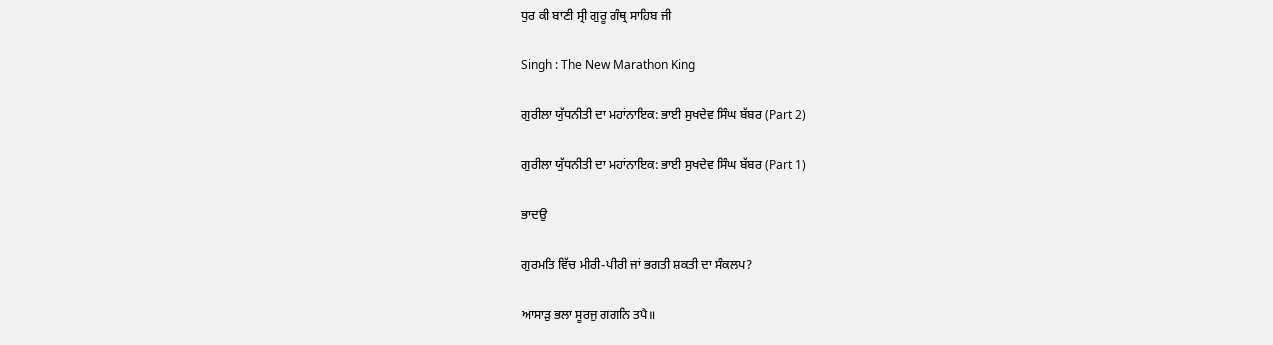ਧੁਰ ਕੀ ਬਾਣੀ ਸ੍ਰੀ ਗੁਰੂ ਗੰਥ੍ਰ ਸਾਹਿਬ ਜੀ

Singh : The New Marathon King

ਗੁਰੀਲਾ ਯੁੱਧਨੀਤੀ ਦਾ ਮਹਾਂਨਾਇਕ: ਭਾਈ ਸੁਖਦੇਵ ਸਿੰਘ ਬੱਬਰ (Part 2)

ਗੁਰੀਲਾ ਯੁੱਧਨੀਤੀ ਦਾ ਮਹਾਂਨਾਇਕ: ਭਾਈ ਸੁਖਦੇਵ ਸਿੰਘ ਬੱਬਰ (Part 1)

ਭਾਦਉ

ਗੁਰਮਤਿ ਵਿੱਚ ਮੀਰੀ-ਪੀਰੀ ਜਾਂ ਭਗਤੀ ਸ਼ਕਤੀ ਦਾ ਸੰਕਲਪ?

ਆਸਾੜੁ ਭਲਾ ਸੂਰਜੁ ਗਗਨਿ ਤਪੈ॥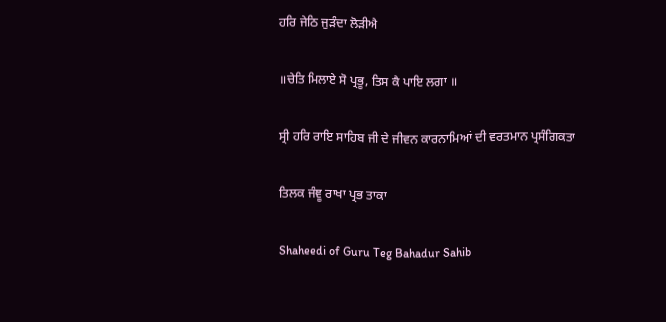ਹਰਿ ਜੇਠਿ ਜੁੜੰਦਾ ਲੋੜੀਐ

॥ਚੇਤਿ ਮਿਲਾਏ ਸੋ ਪ੍ਰਭੂ, ਤਿਸ ਕੈ ਪਾਇ ਲਗਾ ॥

ਸ੍ਰੀ ਹਰਿ ਰਾਇ ਸਾਹਿਬ ਜੀ ਦੇ ਜੀਵਨ ਕਾਰਨਾਮਿਆਂ ਦੀ ਵਰਤਮਾਨ ਪ੍ਰਸੰਗਿਕਤਾ

ਤਿਲਕ ਜੰਞੂ ਰਾਖਾ ਪ੍ਰਭ ਤਾਕਾ

Shaheedi of Guru Teg Bahadur Sahib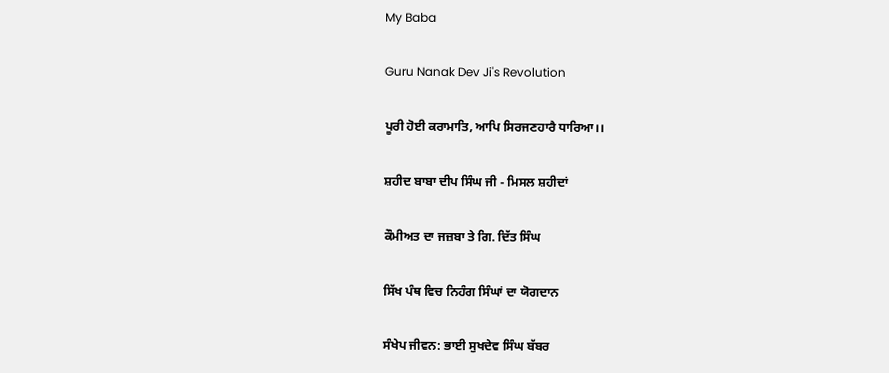My Baba

Guru Nanak Dev Ji's Revolution

ਪੂਰੀ ਹੋਈ ਕਰਾਮਾਤਿ, ਆਪਿ ਸਿਰਜਣਹਾਰੈ ਧਾਰਿਆ।।

ਸ਼ਹੀਦ ਬਾਬਾ ਦੀਪ ਸਿੰਘ ਜੀ - ਮਿਸਲ ਸ਼ਹੀਦਾਂ

ਕੌਮੀਅਤ ਦਾ ਜਜ਼ਬਾ ਤੇ ਗਿ. ਦਿੱਤ ਸਿੰਘ

ਸਿੱਖ ਪੰਥ ਵਿਚ ਨਿਹੰਗ ਸਿੰਘਾਂ ਦਾ ਯੋਗਦਾਨ

ਸੰਖੇਪ ਜੀਵਨ: ਭਾਈ ਸੁਖਦੇਵ ਸਿੰਘ ਬੱਬਰ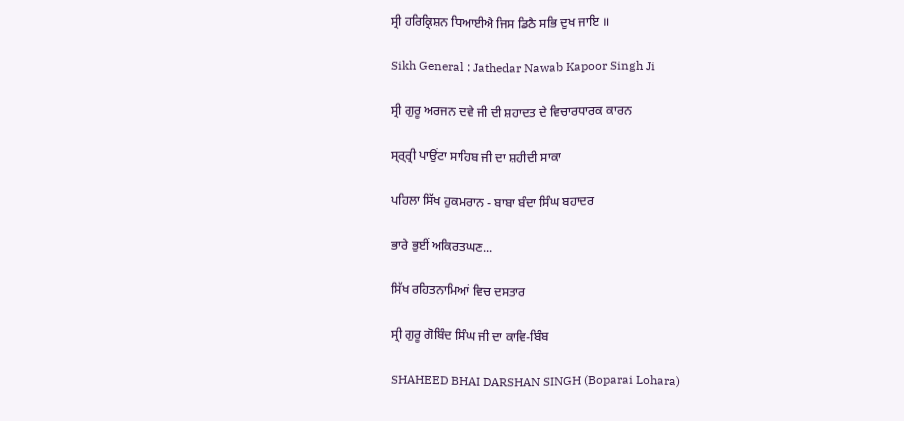ਸ੍ਰੀ ਹਰਿਕ੍ਰਿਸ਼ਨ ਧਿਆਈਐ ਜਿਸ ਡਿਠੈ ਸਭਿ ਦੁਖ ਜਾਇ ॥

Sikh General : Jathedar Nawab Kapoor Singh Ji

ਸ੍ਰੀ ਗੁਰੂ ਅਰਜਨ ਦਵੇ ਜੀ ਦੀ ਸ਼ਹਾਦਤ ਦੇ ਵਿਚਾਰਧਾਰਕ ਕਾਰਨ

ਸ੍ਰ੍ਰ੍ਰੀ ਪਾਉਂਟਾ ਸਾਹਿਬ ਜੀ ਦਾ ਸ਼ਹੀਦੀ ਸਾਕਾ

ਪਹਿਲਾ ਸਿੱਖ ਹੁਕਮਰਾਨ - ਬਾਬਾ ਬੰਦਾ ਸਿੰਘ ਬਹਾਦਰ

ਭਾਰੇ ਭੁਈਂ ਅਕਿਰਤਘਣ...

ਸਿੱਖ ਰਹਿਤਨਾਮਿਆਂ ਵਿਚ ਦਸਤਾਰ

ਸ੍ਰੀ ਗੁਰੂ ਗੋਬਿੰਦ ਸਿੰਘ ਜੀ ਦਾ ਕਾਵਿ-ਬਿੰਬ

SHAHEED BHAI DARSHAN SINGH (Boparai Lohara)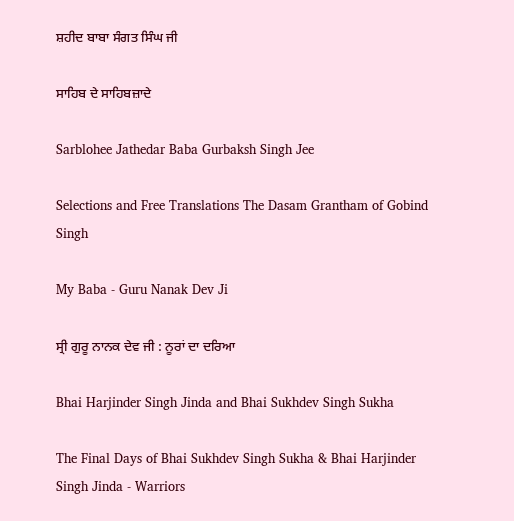ਸ਼ਹੀਦ ਬਾਬਾ ਸੰਗਤ ਸਿੰਘ ਜੀ

ਸਾਹਿਬ ਦੇ ਸਾਹਿਬਜ਼ਾਦੇ

Sarblohee Jathedar Baba Gurbaksh Singh Jee

Selections and Free Translations The Dasam Grantham of Gobind Singh

My Baba - Guru Nanak Dev Ji

ਸ੍ਰੀ ਗੁਰੂ ਨਾਨਕ ਦੇਵ ਜੀ : ਨੂਰਾਂ ਦਾ ਦਰਿਆ

Bhai Harjinder Singh Jinda and Bhai Sukhdev Singh Sukha

The Final Days of Bhai Sukhdev Singh Sukha & Bhai Harjinder Singh Jinda - Warriors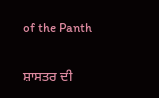of the Panth

ਸ਼ਾਸਤਰ ਦੀ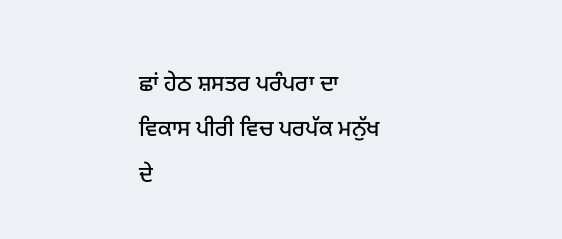ਛਾਂ ਹੇਠ ਸ਼ਸਤਰ ਪਰੰਪਰਾ ਦਾ ਵਿਕਾਸ ਪੀਰੀ ਵਿਚ ਪਰਪੱਕ ਮਨੁੱਖ ਦੇ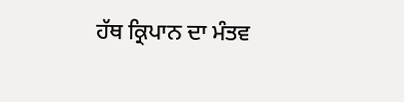ਹੱਥ ਕ੍ਰਿਪਾਨ ਦਾ ਮੰਤਵ